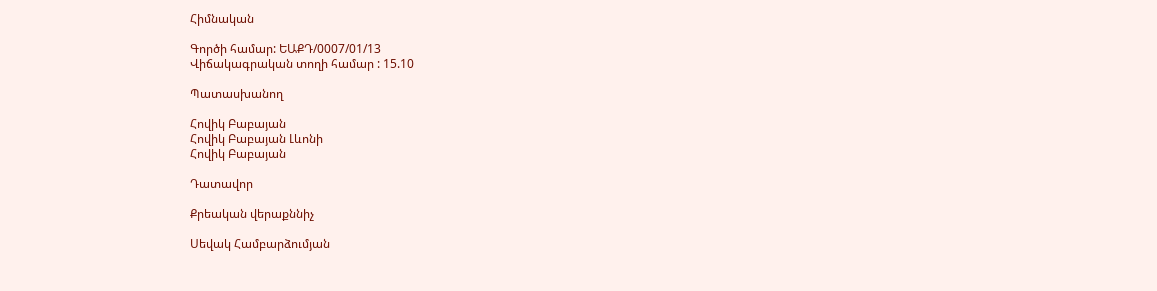Հիմնական

Գործի համար: ԵԱՔԴ/0007/01/13
Վիճակագրական տողի համար : 15.10

Պատասխանող

Հովիկ Բաբայան
Հովիկ Բաբայան Լևոնի
Հովիկ Բաբայան

Դատավոր

Քրեական վերաքննիչ

Սեվակ Համբարձումյան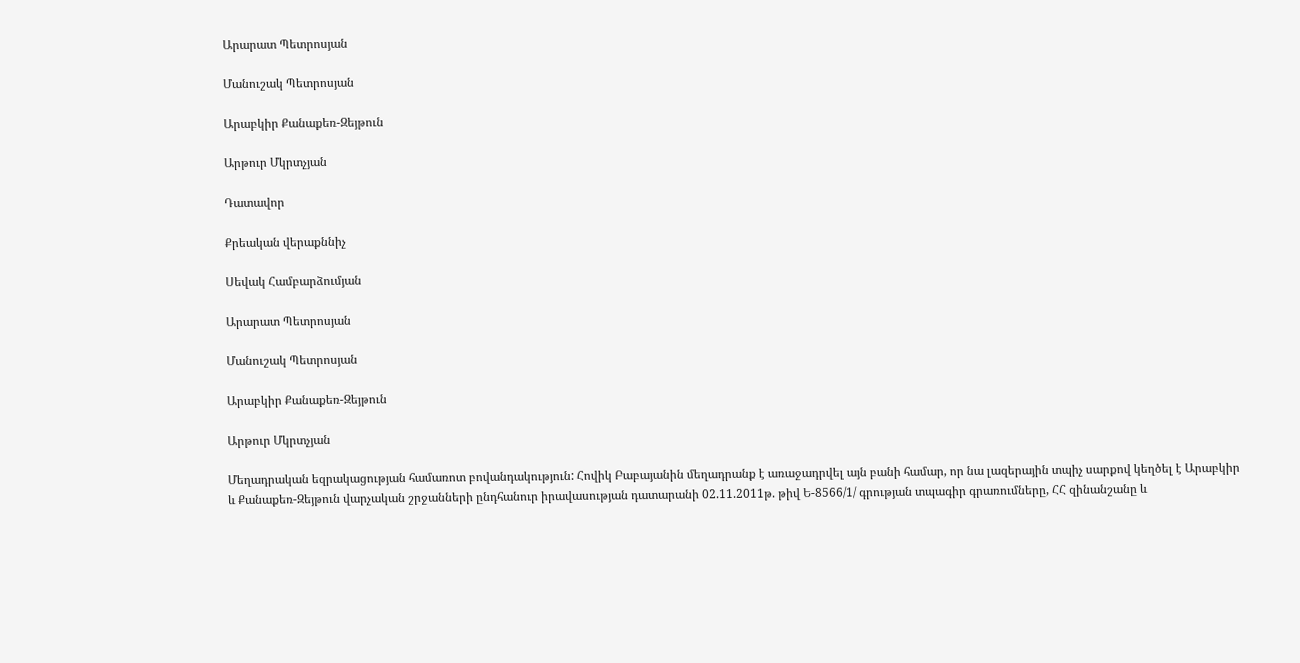Արարատ Պետրոսյան

Մանուշակ Պետրոսյան

Արաբկիր Քանաքեռ-Զեյթուն

Արթուր Մկրտչյան

Դատավոր

Քրեական վերաքննիչ

Սեվակ Համբարձումյան

Արարատ Պետրոսյան

Մանուշակ Պետրոսյան

Արաբկիր Քանաքեռ-Զեյթուն

Արթուր Մկրտչյան

Մեղադրական եզրակացության համառոտ բովանդակություն: Հովիկ Բաբայանին մեղադրանք է առաջադրվել այն բանի համար, որ նա լազերային տպիչ սարքով կեղծել է Արաբկիր և Քանաքեռ-Զեյթուն վարչական շրջանների ընդհանուր իրավասության դատարանի 02.11.2011թ. թիվ Ե-8566/1/ գրության տպագիր գրառումները, ՀՀ զինանշանը և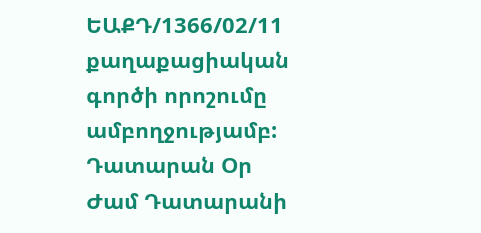ԵԱՔԴ/1366/02/11 քաղաքացիական գործի որոշումը ամբողջությամբ:
Դատարան Օր Ժամ Դատարանի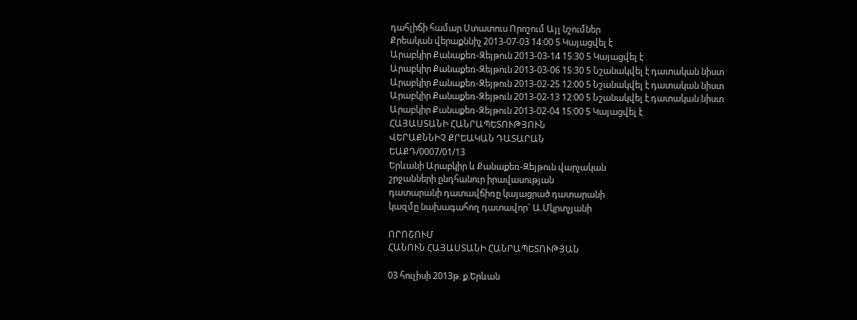դահլիճի համար Ստատուս Որոշում Այլ նշումներ
Քրեական վերաքննիչ 2013-07-03 14:00 5 Կայացվել է
Արաբկիր Քանաքեռ-Զեյթուն 2013-03-14 15:30 5 Կայացվել է
Արաբկիր Քանաքեռ-Զեյթուն 2013-03-06 15:30 5 Նշանակվել է դատական նիստ
Արաբկիր Քանաքեռ-Զեյթուն 2013-02-25 12:00 5 Նշանակվել է դատական նիստ
Արաբկիր Քանաքեռ-Զեյթուն 2013-02-13 12:00 5 Նշանակվել է դատական նիստ
Արաբկիր Քանաքեռ-Զեյթուն 2013-02-04 15:00 5 Կայացվել է
ՀԱՅԱՍՏԱՆԻ ՀԱՆՐԱՊԵՏՈՒԹՅՈՒՆ
ՎԵՐԱՔՆՆԻՉ ՔՐԵԱԿԱՆ ԴԱՏԱՐԱՆ
ԵԱՔԴ/0007/01/13
Երևանի Արաբկիր և Քանաքեռ-Զեյթուն վարչական
շրջանների ընդհանուր իրավասության
դատարանի դատավճիռը կայացրած դատարանի
կազմը նախագահող դատավոր` Ա.Մկրտչյանի

ՈՐՈՇՈՒՄ
ՀԱՆՈՒՆ ՀԱՅԱՍՏԱՆԻ ՀԱՆՐԱՊԵՏՈՒԹՅԱՆ

03 հուլիսի 2013թ. ք.Երևան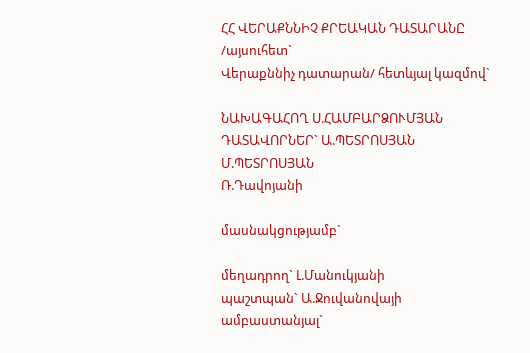ՀՀ ՎԵՐԱՔՆՆԻՉ ՔՐԵԱԿԱՆ ԴԱՏԱՐԱՆԸ /այսուհետ`
Վերաքննիչ դատարան/ հետևյալ կազմով`

ՆԱԽԱԳԱՀՈՂ Ս.ՀԱՄԲԱՐՁՈՒՄՅԱՆ ԴԱՏԱՎՈՐՆԵՐ` Ա.ՊԵՏՐՈՍՅԱՆ
Մ.ՊԵՏՐՈՍՅԱՆ
Ռ.Դավոյանի

մասնակցությամբ`

մեղադրող` Լ.Մանուկյանի
պաշտպան` Ա.Ջուվանովայի
ամբաստանյալ`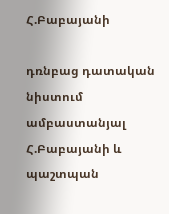Հ.Բաբայանի

դռնբաց դատական նիստում ամբաստանյալ Հ.Բաբայանի և պաշտպան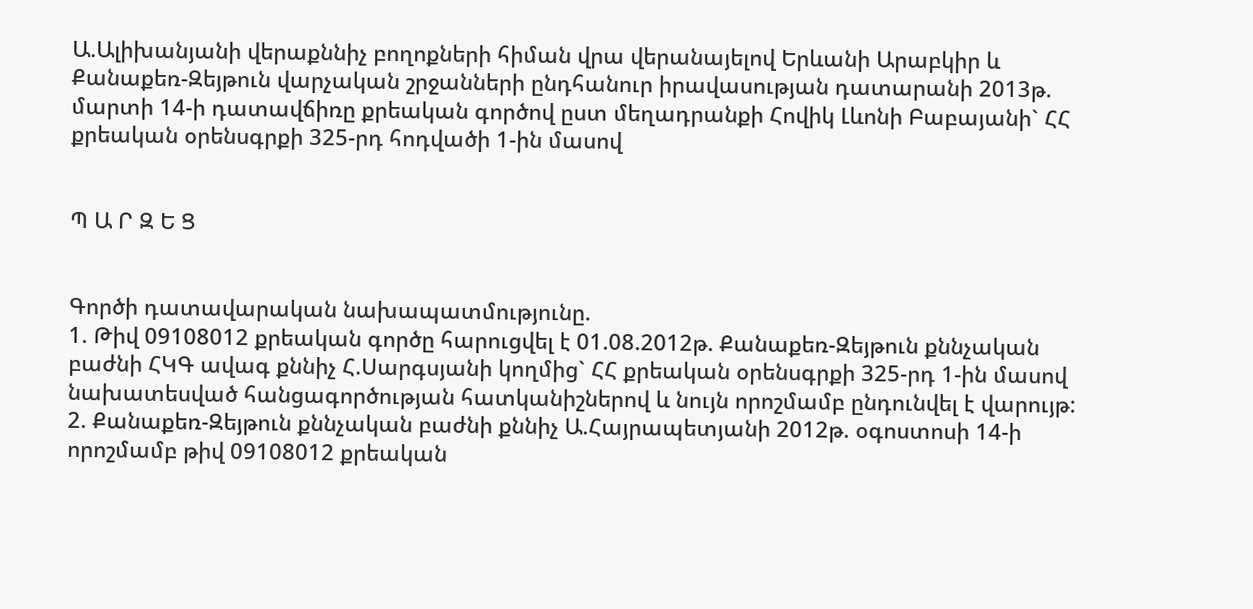Ա.Ալիխանյանի վերաքննիչ բողոքների հիման վրա վերանայելով Երևանի Արաբկիր և Քանաքեռ-Զեյթուն վարչական շրջանների ընդհանուր իրավասության դատարանի 2013թ. մարտի 14-ի դատավճիռը քրեական գործով ըստ մեղադրանքի Հովիկ Լևոնի Բաբայանի` ՀՀ քրեական օրենսգրքի 325-րդ հոդվածի 1-ին մասով


Պ Ա Ր Զ Ե Ց


Գործի դատավարական նախապատմությունը.
1. Թիվ 09108012 քրեական գործը հարուցվել է 01.08.2012թ. Քանաքեռ-Զեյթուն քննչական բաժնի ՀԿԳ ավագ քննիչ Հ.Սարգսյանի կողմից` ՀՀ քրեական օրենսգրքի 325-րդ 1-ին մասով նախատեսված հանցագործության հատկանիշներով և նույն որոշմամբ ընդունվել է վարույթ:
2. Քանաքեռ-Զեյթուն քննչական բաժնի քննիչ Ա.Հայրապետյանի 2012թ. օգոստոսի 14-ի որոշմամբ թիվ 09108012 քրեական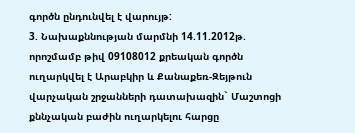գործն ընդունվել է վարույթ:
3. Նախաքննության մարմնի 14.11.2012թ. որոշմամբ թիվ 09108012 քրեական գործն ուղարկվել է Արաբկիր և Քանաքեռ-Զեյթուն վարչական շրջանների դատախազին` Մաշտոցի քննչական բաժին ուղարկելու հարցը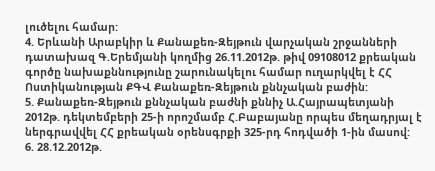լուծելու համար:
4. Երևանի Արաբկիր և Քանաքեռ-Զեյթուն վարչական շրջանների դատախազ Գ.Երեմյանի կողմից 26.11.2012թ. թիվ 09108012 քրեական գործը նախաքննությունը շարունակելու համար ուղարկվել է ՀՀ Ոստիկանության ՔԳՎ Քանաքեռ-Զեյթուն քննչական բաժին:
5. Քանաքեռ-Զեյթուն քննչական բաժնի քննիչ Ա.Հայրապետյանի 2012թ. դեկտեմբերի 25-ի որոշմամբ Հ.Բաբայանը որպես մեղադրյալ է ներգրավվել ՀՀ քրեական օրենսգրքի 325-րդ հոդվածի 1-ին մասով:
6. 28.12.2012թ.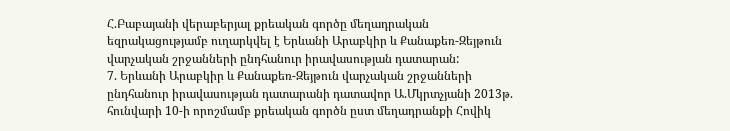Հ.Բաբայանի վերաբերյալ քրեական գործը մեղադրական եզրակացությամբ ուղարկվել է Երևանի Արաբկիր և Քանաքեռ-Զեյթուն վարչական շրջանների ընդհանուր իրավասության դատարան:
7. Երևանի Արաբկիր և Քանաքեռ-Զեյթուն վարչական շրջանների ընդհանուր իրավասության դատարանի դատավոր Ա.Մկրտչյանի 2013թ. հունվարի 10-ի որոշմամբ քրեական գործն ըստ մեղադրանքի Հովիկ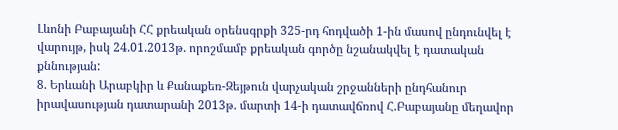Լևոնի Բաբայանի ՀՀ քրեական օրենսգրքի 325-րդ հոդվածի 1-ին մասով ընդունվել է վարույթ, իսկ 24.01.2013թ. որոշմամբ քրեական գործը նշանակվել է դատական քննության:
8. Երևանի Արաբկիր և Քանաքեռ-Զեյթուն վարչական շրջանների ընդհանուր իրավասության դատարանի 2013թ. մարտի 14-ի դատավճռով Հ.Բաբայանը մեղավոր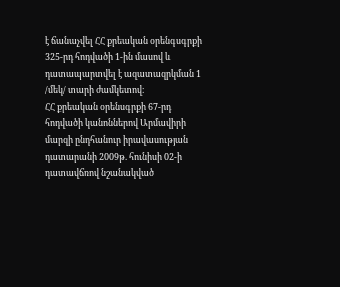է ճանաչվել ՀՀ քրեական օրենգսգրքի 325-րդ հոդվածի 1-ին մասով և դատապարտվել է ազատազրկման 1 /մեկ/ տարի ժամկետով։
ՀՀ քրեական օրենսգրքի 67-րդ հոդվածի կանոններով Արմավիրի մարզի ընդհանուր իրավասության դատարանի 2009թ. հունիսի 02-ի դատավճռով նշանակված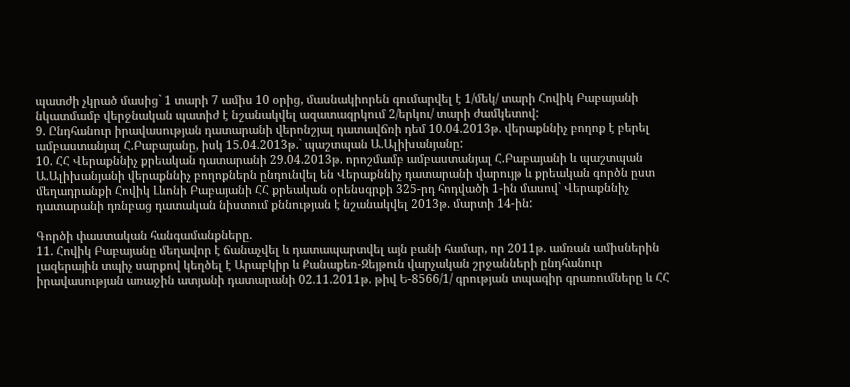պատժի չկրած մասից` 1 տարի 7 ամիս 10 օրից, մասնակիորեն գումարվել է 1/մեկ/ տարի Հովիկ Բաբայանի նկատմամբ վերջնական պատիժ է նշանակվել ազատազրկում 2/երկու/ տարի ժամկետով:
9. Ընդհանուր իրավասության դատարանի վերոնշյալ դատավճռի դեմ 10.04.2013թ. վերաքննիչ բողոք է բերել ամբաստանյալ Հ.Բաբայանը, իսկ 15.04.2013թ.` պաշտպան Ա.Ալիխանյանը:
10. ՀՀ Վերաքննիչ քրեական դատարանի 29.04.2013թ. որոշմամբ ամբաստանյալ Հ.Բաբայանի և պաշտպան Ա.Ալիխանյանի վերաքննիչ բողոքներն ընդունվել են Վերաքննիչ դատարանի վարույթ և քրեական գործն ըստ մեղադրանքի Հովիկ Լևոնի Բաբայանի ՀՀ քրեական օրենսգրքի 325-րդ հոդվածի 1-ին մասով` Վերաքննիչ դատարանի դռնբաց դատական նիստում քննության է նշանակվել 2013թ. մարտի 14-ին:

Գործի փաստական հանգամանքները.
11. Հովիկ Բաբայանը մեղավոր է ճանաչվել և դատապարտվել այն բանի համար, որ 2011թ. ամռան ամիսներին լազերային տպիչ սարքով կեղծել է Արաբկիր և Քանաքեռ-Զեյթուն վարչական շրջանների ընդհանուր իրավասության առաջին ատյանի դատարանի 02.11.2011թ. թիվ Ե-8566/1/ գրության տպագիր գրառումները և ՀՀ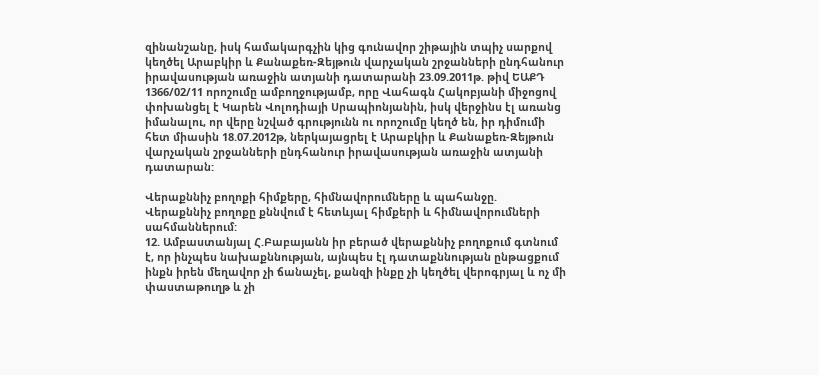զինանշանը, իսկ համակարգչին կից գունավոր շիթային տպիչ սարքով կեղծել Արաբկիր և Քանաքեռ-Զեյթուն վարչական շրջանների ընդհանուր իրավասության առաջին ատյանի դատարանի 23.09.2011թ. թիվ ԵԱՔԴ 1366/02/11 որոշումը ամբողջությամբ, որը Վահագն Հակոբյանի միջոցով փոխանցել է Կարեն Վոլոդիայի Սրապիոնյանին, իսկ վերջինս էլ առանց իմանալու, որ վերը նշված գրությունն ու որոշումը կեղծ են, իր դիմումի հետ միասին 18.07.2012թ, ներկայացրել է Արաբկիր և Քանաքեռ-Զեյթուն վարչական շրջանների ընդհանուր իրավասության առաջին ատյանի դատարան:

Վերաքննիչ բողոքի հիմքերը, հիմնավորումները և պահանջը.
Վերաքննիչ բողոքը քննվում է հետևյալ հիմքերի և հիմնավորումների սահմաններում:
12. Ամբաստանյալ Հ.Բաբայանն իր բերած վերաքննիչ բողոքում գտնում է, որ ինչպես նախաքննության, այնպես էլ դատաքննության ընթացքում ինքն իրեն մեղավոր չի ճանաչել, քանզի ինքը չի կեղծել վերոգրյալ և ոչ մի փաստաթուղթ և չի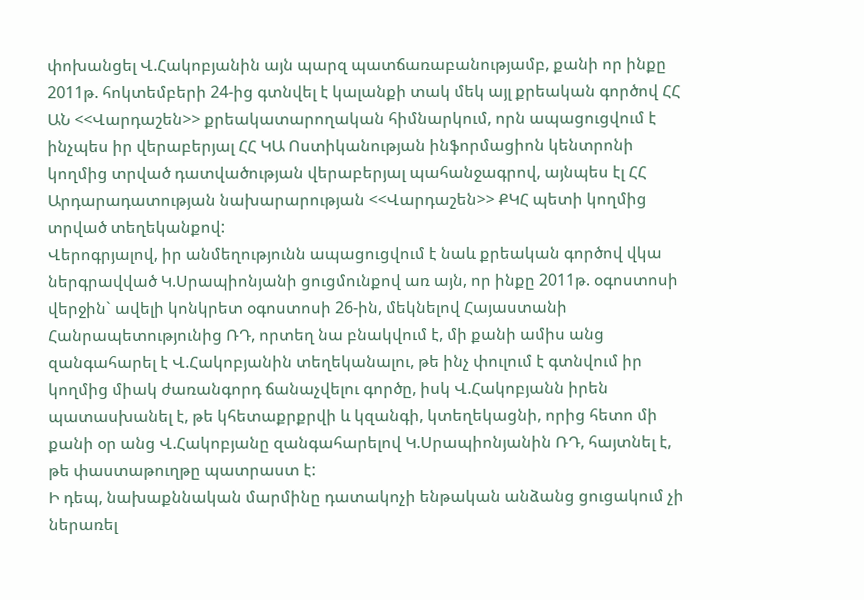փոխանցել Վ.Հակոբյանին այն պարզ պատճառաբանությամբ, քանի որ ինքը 2011թ. հոկտեմբերի 24-ից գտնվել է կալանքի տակ մեկ այլ քրեական գործով ՀՀ ԱՆ <<Վարդաշեն>> քրեակատարողական հիմնարկում, որն ապացուցվում է ինչպես իր վերաբերյալ ՀՀ ԿԱ Ոստիկանության ինֆորմացիոն կենտրոնի կողմից տրված դատվածության վերաբերյալ պահանջագրով, այնպես էլ ՀՀ Արդարադատության նախարարության <<Վարդաշեն>> ՔԿՀ պետի կողմից տրված տեղեկանքով:
Վերոգրյալով, իր անմեղությունն ապացուցվում է նաև քրեական գործով վկա ներգրավված Կ.Սրապիոնյանի ցուցմունքով առ այն, որ ինքը 2011թ. օգոստոսի վերջին` ավելի կոնկրետ օգոստոսի 26-ին, մեկնելով Հայաստանի Հանրապետությունից ՌԴ, որտեղ նա բնակվում է, մի քանի ամիս անց զանգահարել է Վ.Հակոբյանին տեղեկանալու, թե ինչ փուլում է գտնվում իր կողմից միակ ժառանգորդ ճանաչվելու գործը, իսկ Վ.Հակոբյանն իրեն պատասխանել է, թե կհետաքրքրվի և կզանգի, կտեղեկացնի, որից հետո մի քանի օր անց Վ.Հակոբյանը զանգահարելով Կ.Սրապիոնյանին ՌԴ, հայտնել է, թե փաստաթուղթը պատրաստ է:
Ի դեպ, նախաքննական մարմինը դատակոչի ենթական անձանց ցուցակում չի ներառել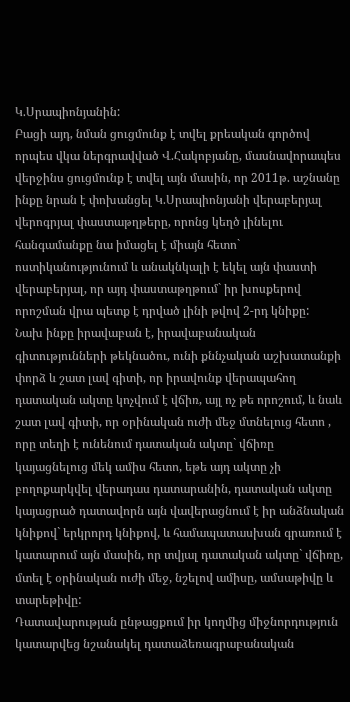Կ.Սրապիոնյանին:
Բացի այդ, նման ցուցմունք է տվել քրեական գործով որպես վկա ներգրավված Վ.Հակոբյանը, մասնավորապես վերջինս ցուցմունք է տվել այն մասին, որ 2011թ. աշնանը ինքը նրան է փոխանցել Կ.Սրապիոնյանի վերաբերյալ վերոգրյալ փաստաթղթերը, որոնց կեղծ լինելու հանգամանքը նա իմացել է միայն հետո` ոստիկանությունում և անակնկալի է եկել այն փաստի վերաբերյալ, որ այդ փաստաթղթում` իր խոսքերով որոշման վրա պետք է դրված լինի թվով 2-րդ կնիքը:
Նախ ինքը իրավաբան է, իրավաբանական գիտությունների թեկնածու, ունի քննչական աշխատանքի փորձ և շատ լավ գիտի, որ իրավունք վերապահող դատական ակտը կոչվում է վճիռ, այլ ոչ թե որոշում, և նաև շատ լավ գիտի, որ օրինական ուժի մեջ մտնելուց հետո , որը տեղի է ունենում դատական ակտը` վճիռը կայացնելուց մեկ ամիս հետո, եթե այդ ակտը չի բողոքարկվել վերադաս դատարանին, դատական ակտը կայացրած դատավորն այն վավերացնում է իր անձնական կնիքով` երկրորդ կնիքով, և համապատասխան գրառում է կատարում այն մասին, որ տվյալ դատական ակտը` վճիռը, մտել է օրինական ուժի մեջ, նշելով ամիսը, ամսաթիվը և տարեթիվը:
Դատավարության ընթացքում իր կողմից միջնորդություն կատարվեց նշանակել դատաձեռագրաբանական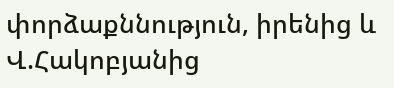փորձաքննություն, իրենից և Վ.Հակոբյանից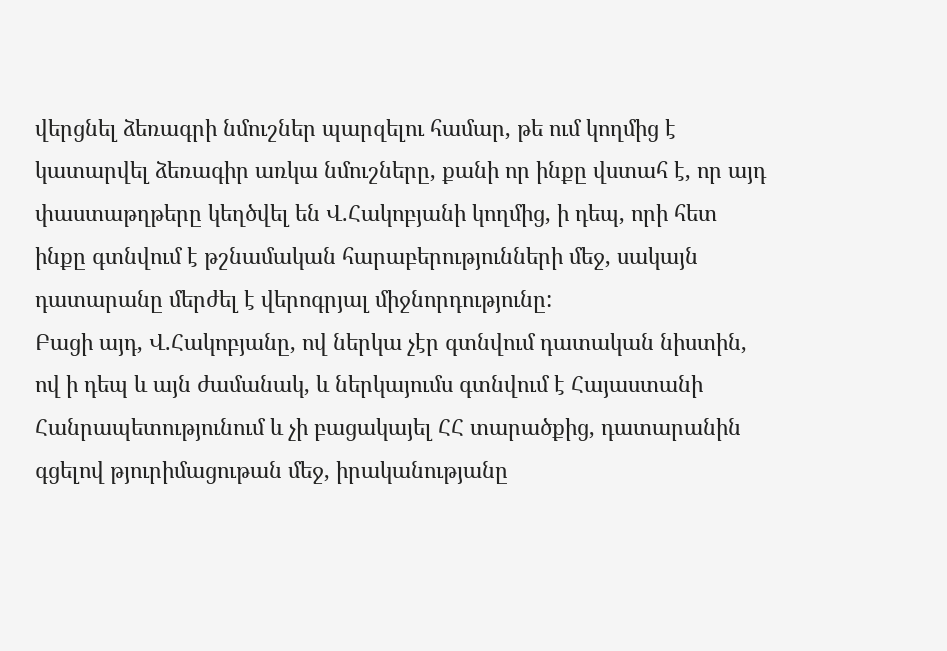վերցնել ձեռագրի նմուշներ պարզելու համար, թե ում կողմից է կատարվել ձեռագիր առկա նմուշները, քանի որ ինքը վստահ է, որ այդ փաստաթղթերը կեղծվել են Վ.Հակոբյանի կողմից, ի դեպ, որի հետ ինքը գտնվում է թշնամական հարաբերությունների մեջ, սակայն դատարանը մերժել է վերոգրյալ միջնորդությունը:
Բացի այդ, Վ.Հակոբյանը, ով ներկա չէր գտնվում դատական նիստին, ով ի դեպ և այն ժամանակ, և ներկայումս գտնվում է Հայաստանի Հանրապետությունում և չի բացակայել ՀՀ տարածքից, դատարանին գցելով թյուրիմացութան մեջ, իրականությանը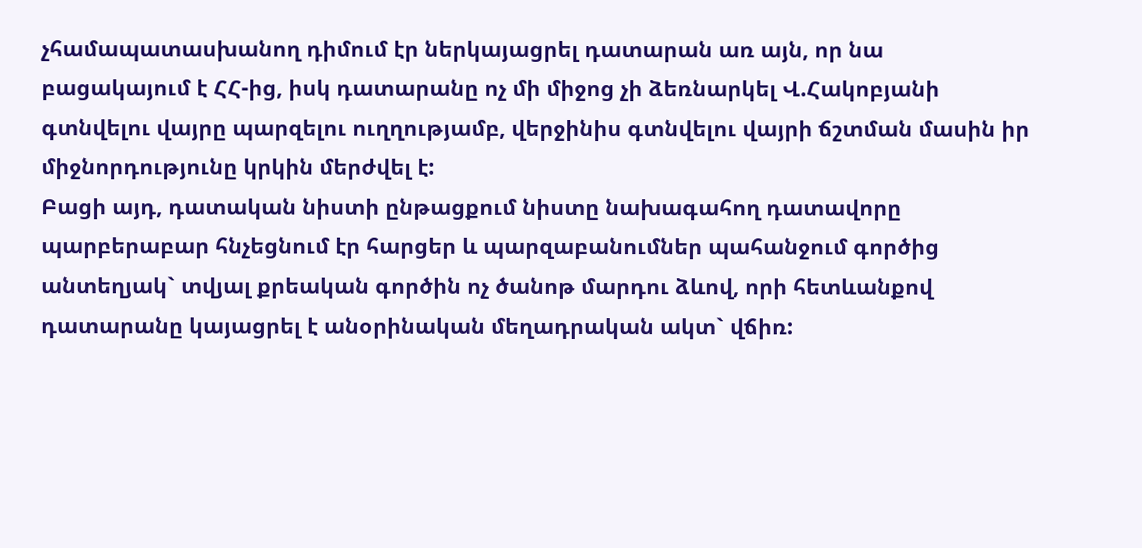չհամապատասխանող դիմում էր ներկայացրել դատարան առ այն, որ նա բացակայում է ՀՀ-ից, իսկ դատարանը ոչ մի միջոց չի ձեռնարկել Վ.Հակոբյանի գտնվելու վայրը պարզելու ուղղությամբ, վերջինիս գտնվելու վայրի ճշտման մասին իր միջնորդությունը կրկին մերժվել է:
Բացի այդ, դատական նիստի ընթացքում նիստը նախագահող դատավորը պարբերաբար հնչեցնում էր հարցեր և պարզաբանումներ պահանջում գործից անտեղյակ` տվյալ քրեական գործին ոչ ծանոթ մարդու ձևով, որի հետևանքով դատարանը կայացրել է անօրինական մեղադրական ակտ` վճիռ: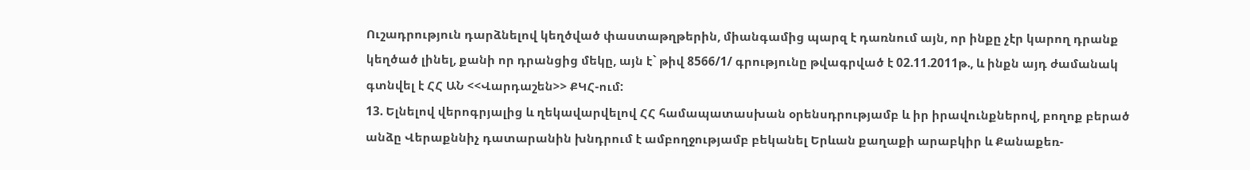Ուշադրություն դարձնելով կեղծված փաստաթղթերին, միանգամից պարզ է դառնում այն, որ ինքը չէր կարող դրանք կեղծած լինել, քանի որ դրանցից մեկը, այն է` թիվ 8566/1/ գրությունը թվագրված է 02.11.2011թ., և ինքն այդ ժամանակ գտնվել է ՀՀ ԱՆ <<Վարդաշեն>> ՔԿՀ-ում:
13. Ելնելով վերոգրյալից և ղեկավարվելով ՀՀ համապատասխան օրենսդրությամբ և իր իրավունքներով, բողոք բերած անձը Վերաքննիչ դատարանին խնդրում է ամբողջությամբ բեկանել Երևան քաղաքի արաբկիր և Քանաքեռ-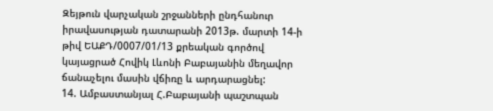Զեյթուն վարչական շրջանների ընդհանուր իրավասության դատարանի 2013թ. մարտի 14-ի թիվ ԵԱՔԴ/0007/01/13 քրեական գործով կայացրած Հովիկ Լևոնի Բաբայանին մեղավոր ճանաչելու մասին վճիռը և արդարացնել:
14. Ամբաստանյալ Հ.Բաբայանի պաշտպան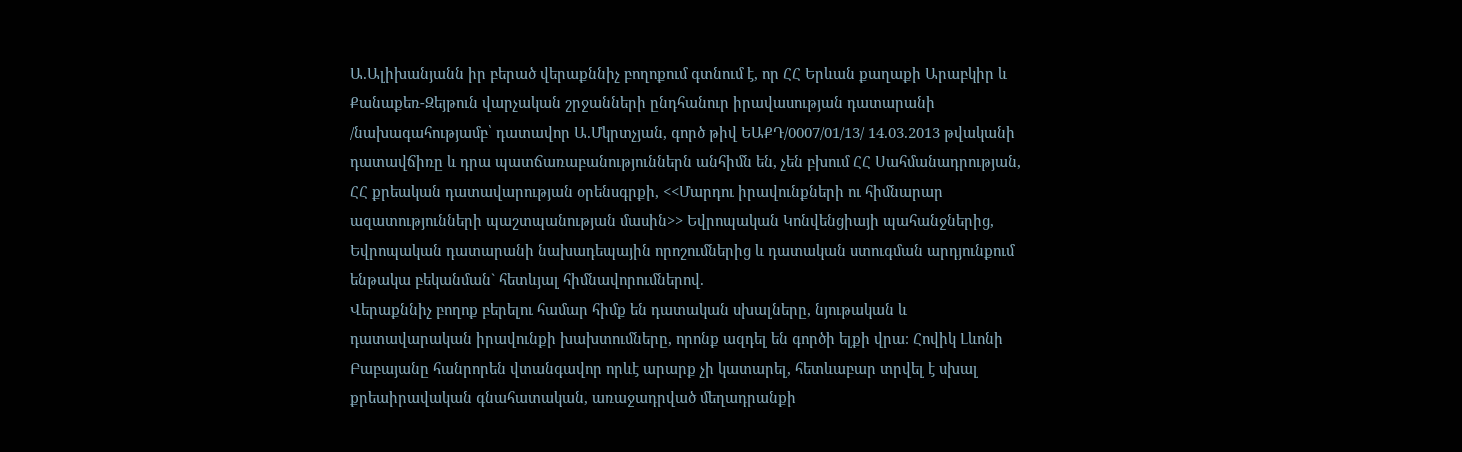Ա.Ալիխանյանն իր բերած վերաքննիչ բողոքում գտնում է, որ ՀՀ Երևան քաղաքի Արաբկիր և Քանաքեռ-Զեյթուն վարչական շրջանների ընդհանուր իրավասության դատարանի /նախագահությամբ՝ դատավոր Ա.Մկրտչյան, գործ թիվ ԵԱՔԴ/0007/01/13/ 14.03.2013 թվականի դատավճիռը և դրա պատճառաբանություններն անհիմն են, չեն բխում ՀՀ Սահմանադրության, ՀՀ քրեական դատավարության օրենսգրքի, <<Մարդու իրավունքների ու հիմնարար ազատությունների պաշտպանության մասին>> Եվրոպական Կոնվենցիայի պահանջներից, Եվրոպական դատարանի նախադեպային որոշումներից և դատական ստուգման արդյունքում ենթակա բեկանման` հետևյալ հիմնավորումներով.
Վերաքննիչ բողոք բերելու համար հիմք են դատական սխալները, նյութական և դատավարական իրավունքի խախտումները, որոնք ազդել են գործի ելքի վրա։ Հովիկ Լևոնի Բաբայանը հանրորեն վտանգավոր որևէ արարք չի կատարել, հետևաբար տրվել է սխալ քրեաիրավական գնահատական, առաջադրված մեղադրանքի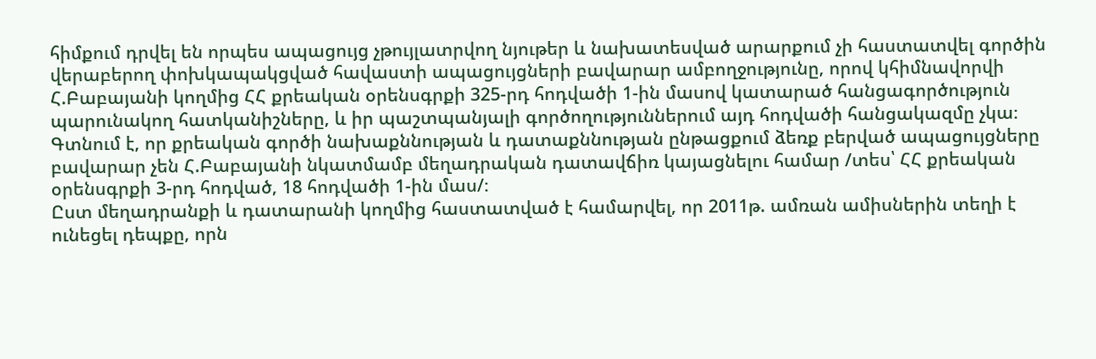հիմքում դրվել են որպես ապացույց չթույլատրվող նյութեր և նախատեսված արարքում չի հաստատվել գործին վերաբերող փոխկապակցված հավաստի ապացույցների բավարար ամբողջությունը, որով կհիմնավորվի Հ.Բաբայանի կողմից ՀՀ քրեական օրենսգրքի 325-րդ հոդվածի 1-ին մասով կատարած հանցագործություն պարունակող հատկանիշները, և իր պաշտպանյալի գործողություններում այդ հոդվածի հանցակազմը չկա։
Գտնում է, որ քրեական գործի նախաքննության և դատաքննության ընթացքում ձեռք բերված ապացույցները բավարար չեն Հ.Բաբայանի նկատմամբ մեղադրական դատավճիռ կայացնելու համար /տես՝ ՀՀ քրեական օրենսգրքի 3-րդ հոդված, 18 հոդվածի 1-ին մաս/։
Ըստ մեղադրանքի և դատարանի կողմից հաստատված է համարվել, որ 2011թ. ամռան ամիսներին տեղի է ունեցել դեպքը, որն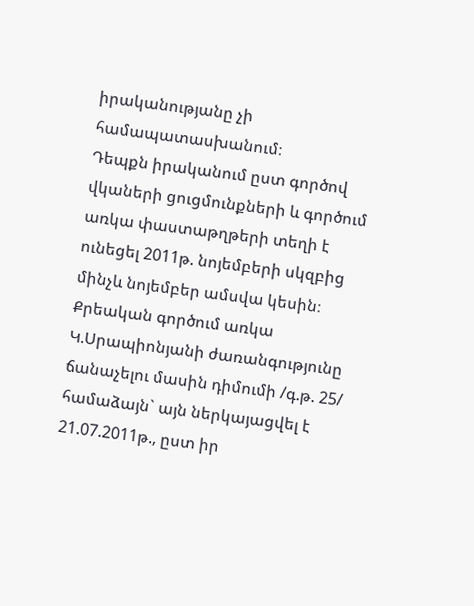իրականությանը չի համապատասխանում։
Դեպքն իրականում ըստ գործով վկաների ցուցմունքների և գործում առկա փաստաթղթերի տեղի է ունեցել 2011թ. նոյեմբերի սկզբից մինչև նոյեմբեր ամսվա կեսին։
Քրեական գործում առկա Կ.Սրապիոնյանի ժառանգությունը ճանաչելու մասին դիմումի /գ.թ. 25/ համաձայն` այն ներկայացվել է 21.07.2011թ., ըստ իր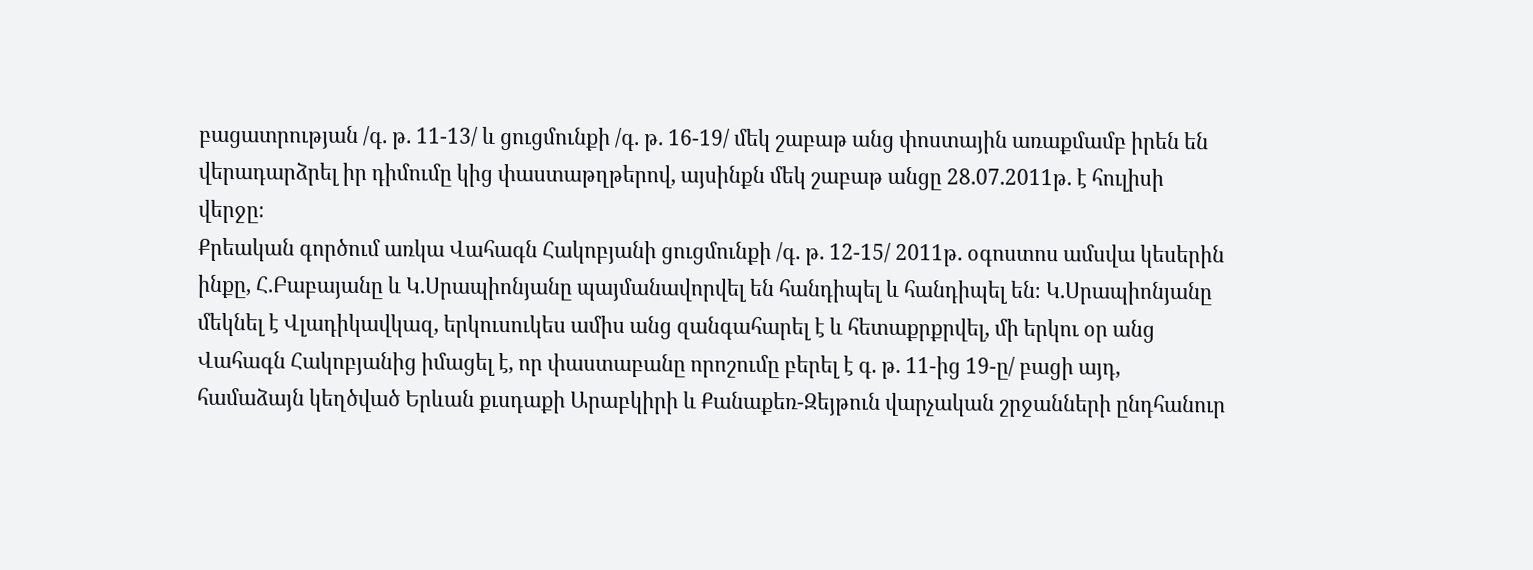բացատրության /գ. թ. 11-13/ և ցուցմունքի /գ. թ. 16-19/ մեկ շաբաթ անց փոստային առաքմամբ իրեն են վերադարձրել իր դիմումը կից փաստաթղթերով, այսինքն մեկ շաբաթ անցը 28.07.2011թ. է հուլիսի վերջը։
Քրեական գործում առկա Վահագն Հակոբյանի ցուցմունքի /գ. թ. 12-15/ 2011թ. օգոստոս ամսվա կեսերին ինքը, Հ.Բաբայանը և Կ.Սրապիոնյանը պայմանավորվել են հանդիպել և հանդիպել են։ Կ.Սրապիոնյանը մեկնել է Վլադիկավկազ, երկուսուկես ամիս անց զանգահարել է և հետաքրքրվել, մի երկու օր անց Վահագն Հակոբյանից իմացել է, որ փաստաբանը որոշումը բերել է գ. թ. 11-ից 19-ը/ բացի այդ, համաձայն կեղծված Երևան քւսդաքի Արաբկիրի և Քանաքեռ-Զեյթուն վարչական շրջանների ընդհանուր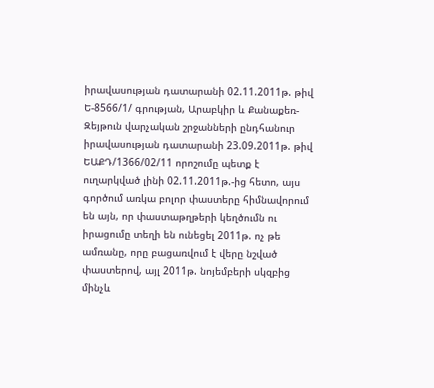իրավասության դատարանի 02.11.2011թ. թիվ Ե-8566/1/ գրության, Արաբկիր և Քանաքեռ-Զեյթուն վարչական շրջանների ընդհանուր իրավասության դատարանի 23.09.2011թ. թիվ ԵԱՔԴ/1366/02/11 որոշումը պետք է ուղարկված լինի 02.11.2011թ.-ից հետո, այս գործում առկա բոլոր փաստերը հիմնավորում են այն, որ փաստաթղթերի կեղծումն ու իրացումը տեղի են ունեցել 2011թ. ոչ թե ամռանը, որը բացառվում է վերը նշված փաստերով, այլ 2011թ. նոյեմբերի սկզբից մինչև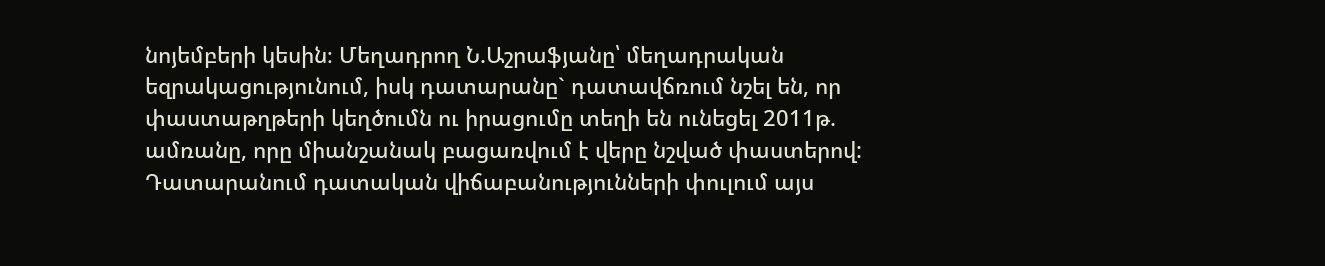նոյեմբերի կեսին։ Մեղադրող Ն.Աշրաֆյանը՝ մեղադրական եզրակացությունում, իսկ դատարանը` դատավճռում նշել են, որ փաստաթղթերի կեղծումն ու իրացումը տեղի են ունեցել 2011թ. ամռանը, որը միանշանակ բացառվում է վերը նշված փաստերով: Դատարանում դատական վիճաբանությունների փուլում այս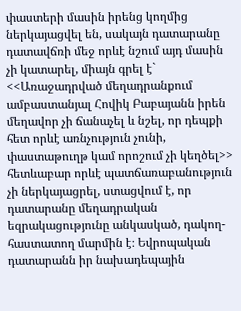փաստերի մասին իրենց կողմից ներկայացվել են, սակայն դատարանը դատավճռի մեջ որևէ նշում այդ մասին չի կատարել, միայն գրել է` <<Առաջադրված մեղադրանքում ամբաստանյալ Հովիկ Բաբայանն իրեն մեղավոր չի ճանաչել և նշել, որ դեպքի հետ որևէ առնչություն չունի, փաստաթուղթ կամ որոշում չի կեղծել>> հետևաբար որևէ պատճառաբանություն չի ներկայացրել, ստացվում է, որ դատարանը մեղադրական եզրակացությունը անկասկած, դակող-հաստատող մարմին է։ Եվրոպական դատարանն իր նախադեպային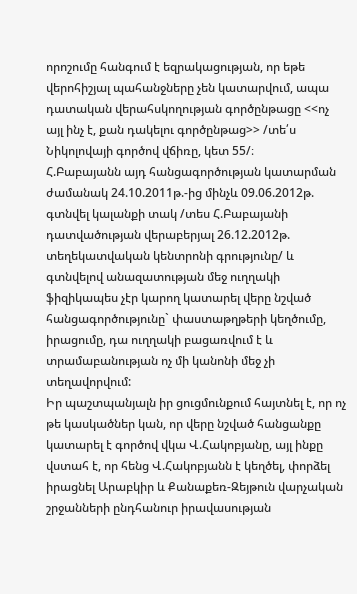որոշումը հանգում է եզրակացության, որ եթե վերոհիշյալ պահանջները չեն կատարվում, ապա դատական վերահսկողության գործընթացը <<ոչ այլ ինչ է, քան դակելու գործընթաց>> /տե՛ս Նիկոլովայի գործով վճիռը, կետ 55/։
Հ.Բաբայանն այդ հանցագործության կատարման ժամանակ 24.10.2011թ.-ից մինչև 09.06.2012թ. գտնվել կալանքի տակ /տես Հ.Բաբայանի դատվածության վերաբերյալ 26.12.2012թ. տեղեկատվական կենտրոնի գրությունը/ և գտնվելով անազատության մեջ ուղղակի ֆիզիկապես չէր կարող կատարել վերը նշված հանցագործությունը` փաստաթղթերի կեղծումը, իրացումը, դա ուղղակի բացառվում է և տրամաբանության ոչ մի կանոնի մեջ չի տեղավորվում:
Իր պաշտպանյալն իր ցուցմունքում հայտնել է, որ ոչ թե կասկածներ կան, որ վերը նշված հանցանքը կատարել է գործով վկա Վ.Հակոբյանը, այլ ինքը վստահ է, որ հենց Վ.Հակոբյանն է կեղծել, փորձել իրացնել Արաբկիր և Քանաքեռ-Զեյթուն վարչական շրջանների ընդհանուր իրավասության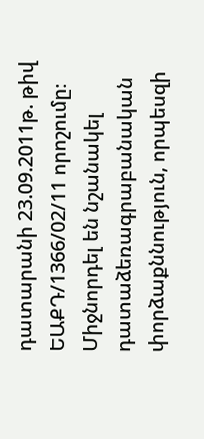դատարանի 23.09.2011թ. թիվ ԵԱՔԴ/1366/02/11 որոշումը։
Միջնորդել են նշանակել դատաձեռագրաբանական փորձաքննություն, որպեսզի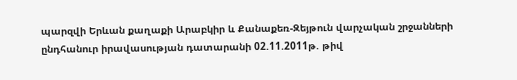պարզվի Երևան քաղաքի Արաբկիր և Քանաքեռ-Զեյթուն վարչական շրջանների ընդհանուր իրավասության դատարանի 02.11.2011թ. թիվ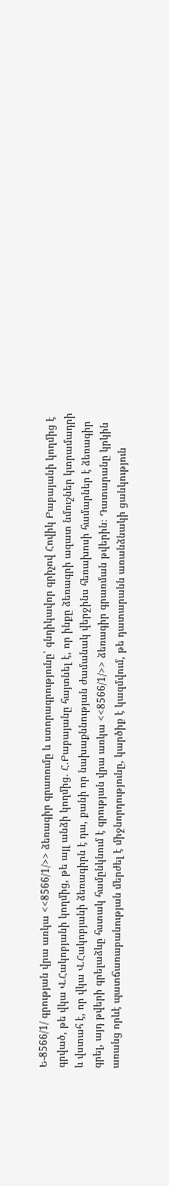Ե-8566/1/ գրության վրա առկա <<8566/1/>> ձեռագիր գրառումը և ստորագրությունը՝ գնդիկավոր գրիչով Հովիկ Բաբայանի կողմից է գրված, թե վկա Վ.Հակոբյանի կողմից, թե այլ անձի կողմից. Հ.Բաբայանը հայտնել է, որ ինքը ձեռագրի ազատ նմուշներ կտրամադրի և վստահ է, որ վկա Վ.Հակոբյանի ձեռագիրն է դա, քանի որ նախաքննության ժամանակ վերջինս հեռախոսի համարներ է ձեռագիր գրել, այդ թվերի գրելաձևը հստակ համընկնում է գրության վրա առկա <<8566/1/>> ձեռագիր գրառման թվերին։ Դատարանը կրկին առանց որևէ պատճառաբանության մերժել է միջնորդությունը, կարծիք է կազմվում, թե դատարանն առանձնակի ցանկություն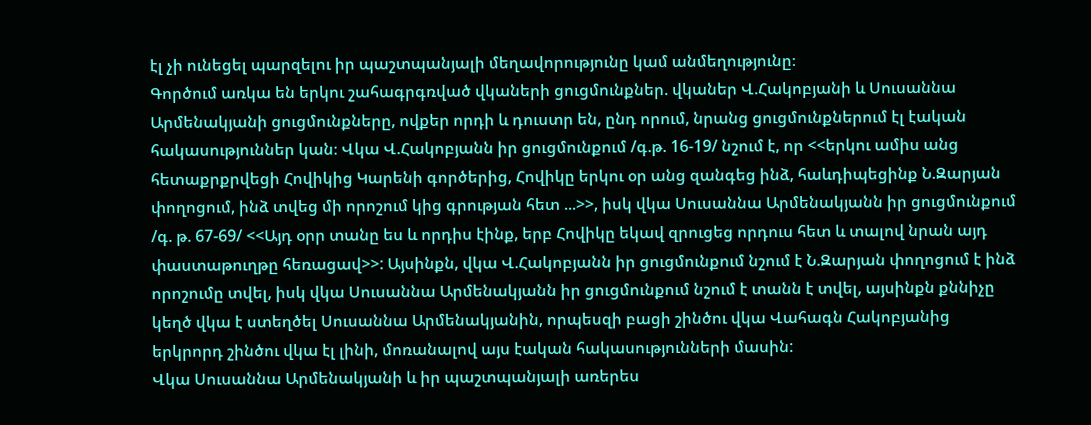էլ չի ունեցել պարզելու իր պաշտպանյալի մեղավորությունը կամ անմեղությունը։
Գործում առկա են երկու շահագրգռված վկաների ցուցմունքներ. վկաներ Վ.Հակոբյանի և Սուսաննա Արմենակյանի ցուցմունքները, ովքեր որդի և դուստր են, ընդ որում, նրանց ցուցմունքներում էլ էական հակասություններ կան։ Վկա Վ.Հակոբյանն իր ցուցմունքում /գ.թ. 16-19/ նշում է, որ <<երկու ամիս անց հետաքրքրվեցի Հովիկից Կարենի գործերից, Հովիկը երկու օր անց զանգեց ինձ, հաևդիպեցինք Ն.Զարյան փողոցում, ինձ տվեց մի որոշում կից գրության հետ ...>>, իսկ վկա Սուսաննա Արմենակյանն իր ցուցմունքում /գ. թ. 67-69/ <<Այդ օրր տանը ես և որդիս էինք, երբ Հովիկը եկավ զրուցեց որդուս հետ և տալով նրան այդ փաստաթուղթը հեռացավ>>: Այսինքն, վկա Վ.Հակոբյանն իր ցուցմունքում նշում է Ն.Զարյան փողոցում է ինձ որոշումը տվել, իսկ վկա Սուսաննա Արմենակյանն իր ցուցմունքում նշում է տանն է տվել, այսինքն քննիչը կեղծ վկա է ստեղծել Սուսաննա Արմենակյանին, որպեսզի բացի շինծու վկա Վահագն Հակոբյանից երկրորդ շինծու վկա էլ լինի, մոռանալով այս էական հակասությունների մասին:
Վկա Սուսաննա Արմենակյանի և իր պաշտպանյալի առերես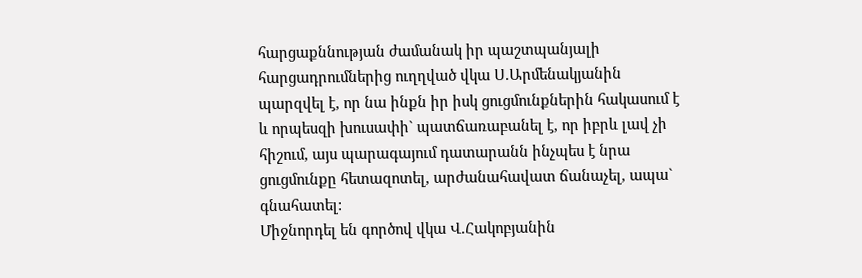հարցաքննության ժամանակ իր պաշտպանյալի հարցադրումներից ուղղված վկա Ս.Արմենակյանին պարզվել է, որ նա ինքն իր իսկ ցուցմունքներին հակասում է և որպեսզի խուսափի` պատճառաբանել է, որ իբրև լավ չի հիշում, այս պարագայում դատարանն ինչպես է նրա ցուցմունքը հետազոտել, արժանահավատ ճանաչել, ապա` գնահատել:
Միջնորդել են գործով վկա Վ.Հակոբյանին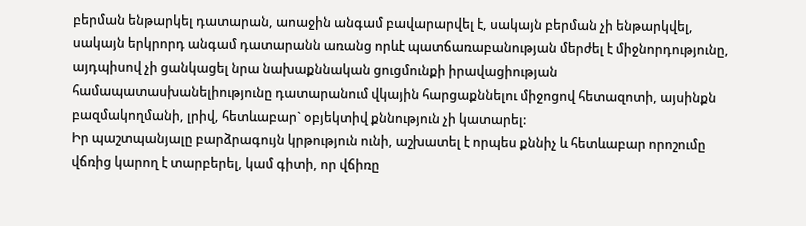բերման ենթարկել դատարան, աոաջին անգամ բավարարվել է, սակայն բերման չի ենթարկվել, սակայն երկրորդ անգամ դատարանն առանց որևէ պատճառաբանության մերժել է միջնորդությունը, այդպիսով չի ցանկացել նրա նախաքննական ցուցմունքի իրավացիության համապատասխանելիությունը դատարանում վկային հարցաքննելու միջոցով հետազոտի, այսինքն բազմակողմանի, լրիվ, հետևաբար` օբյեկտիվ քննություն չի կատարել:
Իր պաշտպանյալը բարձրագույն կրթություն ունի, աշխատել է որպես քննիչ և հետևաբար որոշումը վճռից կարող է տարբերել, կամ գիտի, որ վճիռը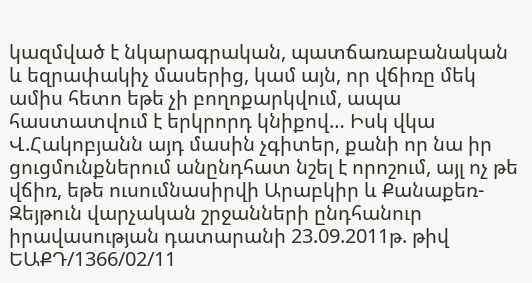կազմված է նկարագրական, պատճառաբանական և եզրափակիչ մասերից, կամ այն, որ վճիռը մեկ ամիս հետո եթե չի բողոքարկվում, ապա հաստատվում է երկրորդ կնիքով… Իսկ վկա Վ.Հակոբյանն այդ մասին չգիտեր, քանի որ նա իր ցուցմունքներում անընդհատ նշել է որոշում, այլ ոչ թե վճիռ, եթե ուսումնասիրվի Արաբկիր և Քանաքեռ-Զեյթուն վարչական շրջանների ընդհանուր իրավասության դատարանի 23.09.2011թ. թիվ ԵԱՔԴ/1366/02/11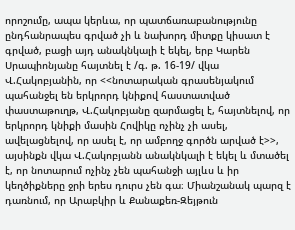որոշումը, ապա կերևա, որ պատճառաբանությունը ընդհանրապես գրված չի և նախորդ միտքը կիսատ է գրված, բացի այդ անակնկալի է եկել, երբ Կարեն Սրապիոնյանը հայտնել է /գ. թ. 16-19/ վկա Վ.Հակոբյանին, որ <<նոտարական գրասենյակում պահանջել են երկրորդ կնիքով հաստատված փաստաթուղթ, Վ.Հակոբյանը զարմացել է, հայտնելով, որ երկրորդ կնիքի մասին Հովիկը ոչինչ չի ասել, ավելացնելով, որ ասել է, որ ամբողջ գործն արված է>>, այսինքն վկա Վ.Հակոբյանն անակնկալի է եկել և մտածել է, որ նոտարում ոչինչ չեն պահանջի այլևս և իր կեղծիքները ջրի երես դուրս չեն գա։ Միանշանակ պարզ է դառնում, որ Արաբկիր և Քանաքեռ-Զեյթուն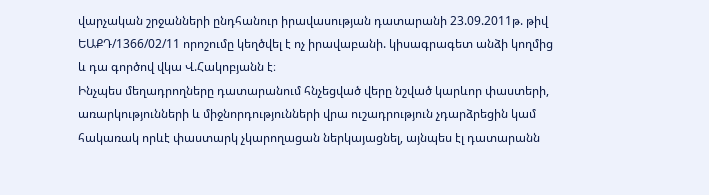վարչական շրջանների ընդհանուր իրավասության դատարանի 23.09.2011թ. թիվ ԵԱՔԴ/1366/02/11 որոշումը կեղծվել է ոչ իրավաբանի. կիսագրագետ անձի կողմից և դա գործով վկա Վ.Հակոբյանն է։
Ինչպես մեղադրողները դատարանում հնչեցված վերը նշված կարևոր փաստերի, առարկությունների և միջնորդությունների վրա ուշադրություն չդարձրեցին կամ հակառակ որևէ փաստարկ չկարողացան ներկայացնել, այնպես էլ դատարանն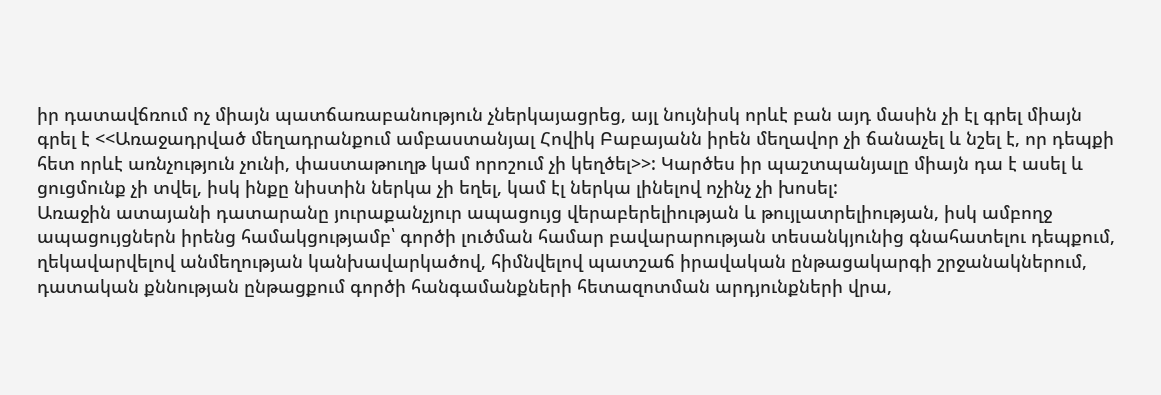իր դատավճռում ոչ միայն պատճառաբանություն չներկայացրեց, այլ նույնիսկ որևէ բան այդ մասին չի էլ գրել միայն գրել է <<Առաջադրված մեղադրանքում ամբաստանյալ Հովիկ Բաբայանն իրեն մեղավոր չի ճանաչել և նշել է, որ դեպքի հետ որևէ առնչություն չունի, փաստաթուղթ կամ որոշում չի կեղծել>>: Կարծես իր պաշտպանյալը միայն դա է ասել և ցուցմունք չի տվել, իսկ ինքը նիստին ներկա չի եղել, կամ էլ ներկա լինելով ոչինչ չի խոսել:
Առաջին ատայանի դատարանը յուրաքանչյուր ապացույց վերաբերելիության և թույլատրելիության, իսկ ամբողջ ապացույցներն իրենց համակցությամբ՝ գործի լուծման համար բավարարության տեսանկյունից գնահատելու դեպքում, ղեկավարվելով անմեղության կանխավարկածով, հիմնվելով պատշաճ իրավական ընթացակարգի շրջանակներում, դատական քննության ընթացքում գործի հանգամանքների հետազոտման արդյունքների վրա,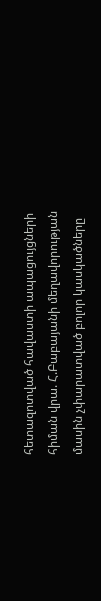հետազոտված հավաստի ապացույցների հիման վրա. Հ.Բաբայանի մեղավորության մասին չփարատված բոլոր կասկածները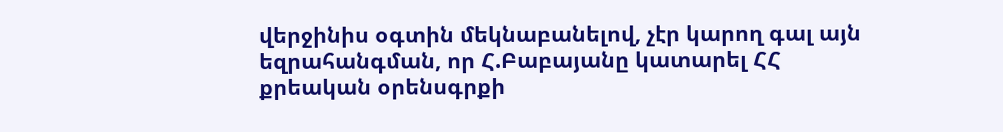վերջինիս օգտին մեկնաբանելով, չէր կարող գալ այն եզրահանգման, որ Հ.Բաբայանը կատարել ՀՀ քրեական օրենսգրքի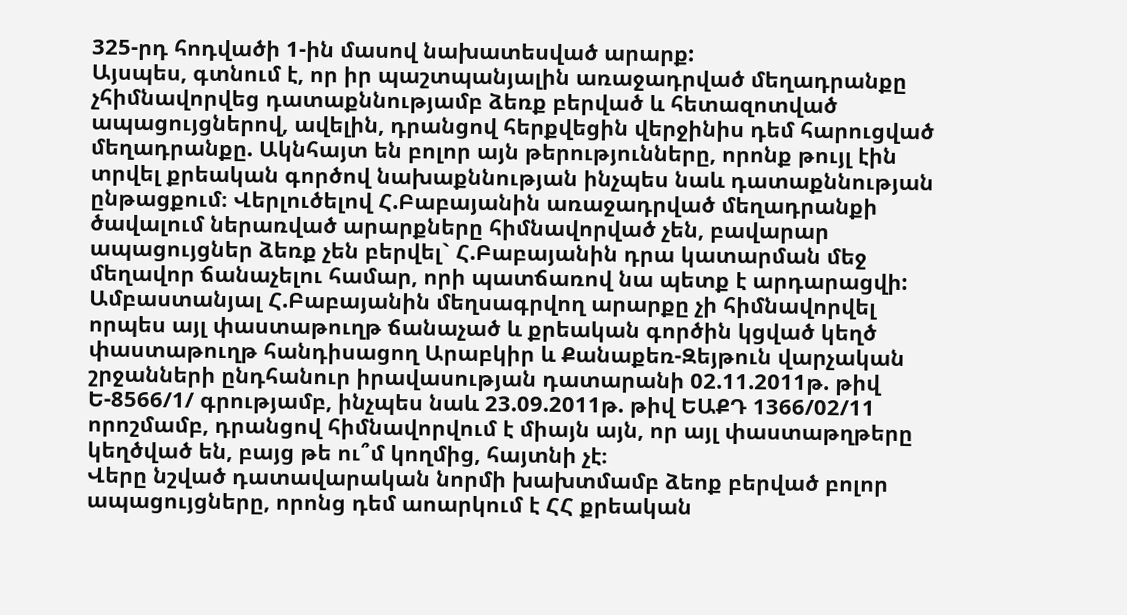325-րդ հոդվածի 1-ին մասով նախատեսված արարք:
Այսպես, գտնում է, որ իր պաշտպանյալին առաջադրված մեղադրանքը չհիմնավորվեց դատաքննությամբ ձեռք բերված և հետազոտված ապացույցներով, ավելին, դրանցով հերքվեցին վերջինիս դեմ հարուցված մեղադրանքը. Ակնհայտ են բոլոր այն թերությունները, որոնք թույլ էին տրվել քրեական գործով նախաքննության ինչպես նաև դատաքննության ընթացքում։ Վերլուծելով Հ.Բաբայանին առաջադրված մեղադրանքի ծավալում ներառված արարքները հիմնավորված չեն, բավարար ապացույցներ ձեռք չեն բերվել` Հ.Բաբայանին դրա կատարման մեջ մեղավոր ճանաչելու համար, որի պատճառով նա պետք է արդարացվի:
Ամբաստանյալ Հ.Բաբայանին մեղսագրվող արարքը չի հիմնավորվել որպես այլ փաստաթուղթ ճանաչած և քրեական գործին կցված կեղծ փաստաթուղթ հանդիսացող Արաբկիր և Քանաքեռ-Զեյթուն վարչական շրջանների ընդհանուր իրավասության դատարանի 02.11.2011թ. թիվ Ե-8566/1/ գրությամբ, ինչպես նաև 23.09.2011թ. թիվ ԵԱՔԴ 1366/02/11 որոշմամբ, դրանցով հիմնավորվում է միայն այն, որ այլ փաստաթղթերը կեղծված են, բայց թե ու՞մ կողմից, հայտնի չէ։
Վերը նշված դատավարական նորմի խախտմամբ ձեոք բերված բոլոր ապացույցները, որոնց դեմ աոարկում է ՀՀ քրեական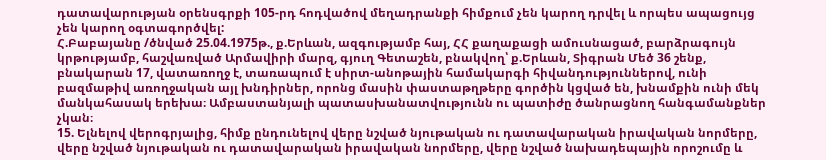դատավարության օրենսգրքի 105-րդ հոդվածով մեղադրանքի հիմքում չեն կարող դրվել և որպես ապացույց չեն կարող օգտագործվել:
Հ.Բաբայանը /ծնված 25.04.1975թ., ք.Երևան, ազգությամբ հայ, ՀՀ քաղաքացի ամուսնացած, բարձրագույն կրթությամբ, հաշվառված Արմավիրի մարզ, գյուղ Գետաշեն, բնակվող՝ ք.Երևան, Տիգրան Մեծ 36 շենք, բնակարան 17, վատառողջ է, տառապում է սիրտ-անոթային համակարգի հիվանդություններով, ունի բազմաթիվ առողջական այլ խնդիրներ, որոնց մասին փաստաթղթերը գործին կցված են, խնամքին ունի մեկ մանկահասակ երեխա։ Ամբաստանյալի պատասխանատվությունն ու պատիժը ծանրացնող հանգամանքներ չկան։
15. Ելնելով վերոգրյալից, հիմք ընդունելով վերը նշված նյութական ու դատավարական իրավական նորմերը, վերը նշված նյութական ու դատավարական իրավական նորմերը, վերը նշված նախադեպային որոշումը և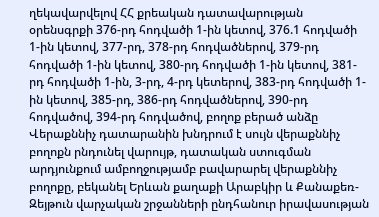ղեկավարվելով ՀՀ քրեական դատավարության օրենսգրքի 376-րդ հոդվածի 1-ին կետով, 376.1 հոդվածի 1-ին կետով, 377-րդ, 378-րդ հոդվածներով, 379-րդ հոդվածի 1-ին կետով, 380-րդ հոդվածի 1-ին կետով, 381-րդ հոդվածի 1-ին, 3-րդ, 4-րդ կետերով, 383-րդ հոդվածի 1-ին կետով, 385-րդ, 386-րդ հոդվածներով, 390-րդ հոդվածով, 394-րդ հոդվածով, բողոք բերած անձը Վերաքննիչ դատարանին խնդրում է սույն վերաքննիչ բողոքն րնդունել վարույթ, դատական ստուգման արդյունքում ամբողջությամբ բավարարել վերաքննիչ բողոքը, բեկանել Երևան քաղաքի Արաբկիր և Քանաքեռ-Զեյթուն վարչական շրջանների ընդհանուր իրավասության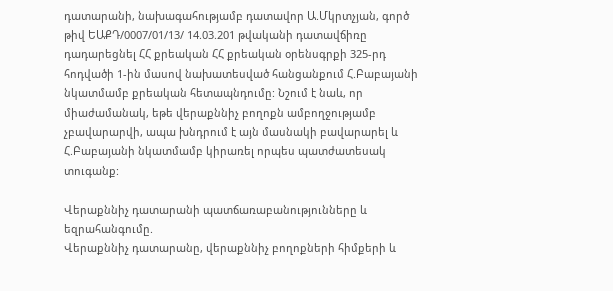դատարանի, նախագահությամբ դատավոր Ա.Մկրտչյան, գործ թիվ ԵԱՔԴ/0007/01/13/ 14.03.201 թվականի դատավճիռը դադարեցնել ՀՀ քրեական ՀՀ քրեական օրենսգրքի 325-րդ հոդվածի 1-ին մասով նախատեսված հանցանքում Հ.Բաբայանի նկատմամբ քրեական հետապնդումը: Նշում է նաև, որ միաժամանակ, եթե վերաքննիչ բողոքն ամբողջությամբ չբավարարվի, ապա խնդրում է այն մասնակի բավարարել և Հ.Բաբայանի նկատմամբ կիրառել որպես պատժատեսակ տուգանք:

Վերաքննիչ դատարանի պատճառաբանությունները և եզրահանգումը.
Վերաքննիչ դատարանը, վերաքննիչ բողոքների հիմքերի և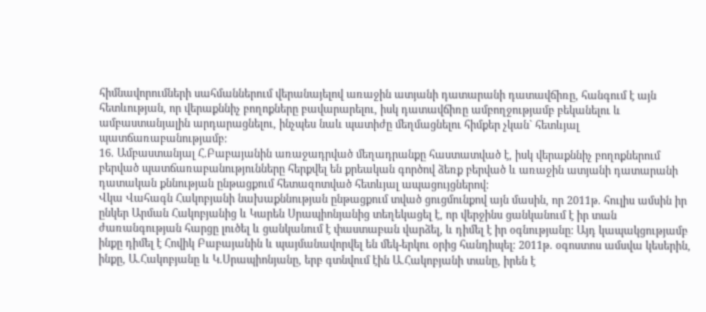հիմնավորումների սահմաններում վերանայելով առաջին ատյանի դատարանի դատավճիռը, հանգում է այն հետևության, որ վերաքննիչ բողոքները բավարարելու, իսկ դատավճիռը ամբողջությամբ բեկանելու և ամբաստանյալին արդարացնելու, ինչպես նաև պատիժը մեղմացնելու հիմքեր չկան` հետևյալ պատճառաբանությամբ:
16. Ամբաստանյալ Հ.Բաբայանին առաջադրված մեղադրանքը հաստատված է, իսկ վերաքննիչ բողոքներում բերված պատճառաբանությունները հերքվել են քրեական գործով ձեռք բերված և առաջին ատյանի դատարանի դատական քննության ընթացքում հետազոտված հետևյալ ապացույցներով:
Վկա Վահագն Հակոբյանի նախաքննության ընթացքում տված ցուցմունքով այն մասին, որ 2011թ. հուլիս ամսին իր ընկեր Արման Հակոբյանից և Կարեն Սրապիոնյանից տեղեկացել է, որ վերջինս ցանկանում է իր տան ժառանգության հարցը լուծել և ցանկանում է փաստաբան վարձել, և դիմել է իր օգնությանը: Այդ կապակցությամբ ինքը դիմել է Հովիկ Բաբայանին և պայմանավորվել են մեկ-երկու օրից հանդիպել: 2011թ. օգոստոս ամսվա կեսերին, ինքը, Ա.Հակոբյանը և Կ.Սրապիոնյանը, երբ գտնվում էին Ա.Հակոբյանի տանը, իրեն է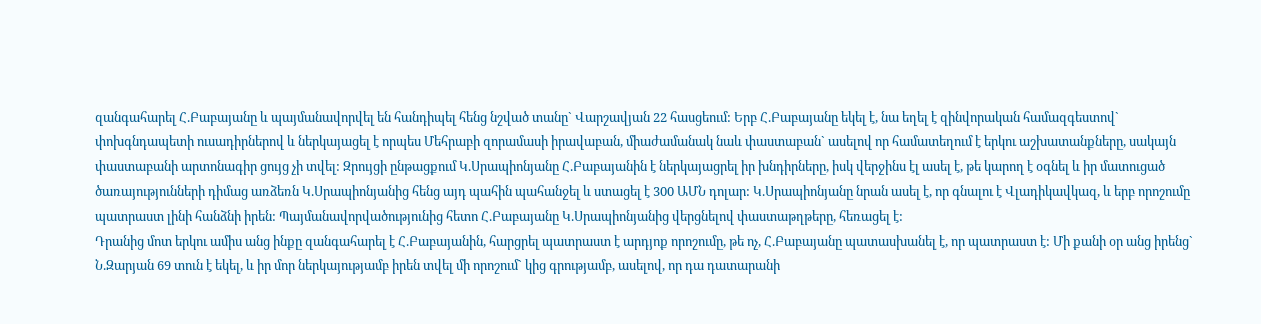զանգահարել Հ.Բաբայանը և պայմանավորվել են հանդիպել հենց նշված տանը` Վարշավյան 22 հասցեում: Երբ Հ.Բաբայանը եկել է, նա եղել է զինվորական համազգեստով` փոխգնդապետի ուսադիրներով և ներկայացել է որպես Մեհրաբի զորամասի իրավաբան, միաժամանակ նաև փաստաբան` ասելով որ համատեղում է երկու աշխատանքները, սակայն փաստաբանի արտոնագիր ցույց չի տվել: Զրույցի ընթացքում Կ.Սրապիոնյանը Հ.Բաբայանին է ներկայացրել իր խնդիրները, իսկ վերջինս էլ ասել է, թե կարող է օգնել և իր մատուցած ծառայությունների դիմաց առձեռն Կ.Սրապիոնյանից հենց այդ պահին պահանջել և ստացել է 300 ԱՄՆ դոլար: Կ.Սրապիոնյանը նրան ասել է, որ գնալու է Վլադիկավկազ, և երբ որոշումը պատրաստ լինի հանձնի իրեն: Պայմանավորվածությունից հետո Հ.Բաբայանը Կ.Սրապիոնյանից վերցնելով փաստաթղթերը, հեռացել է:
Դրանից մոտ երկու ամիս անց ինքը զանգահարել է Հ.Բաբայանին, հարցրել պատրաստ է արդյոք որոշումը, թե ոչ, Հ.Բաբայանը պատասխանել է, որ պատրաստ է: Մի քանի օր անց իրենց` Ն.Զարյան 69 տուն է եկել, և իր մոր ներկայությամբ իրեն տվել մի որոշում` կից գրությամբ, ասելով, որ դա դատարանի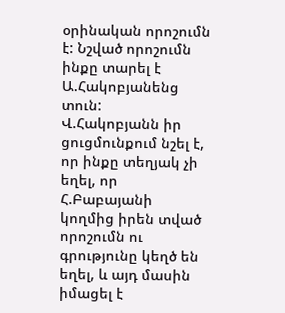օրինական որոշումն է: Նշված որոշումն ինքը տարել է Ա.Հակոբյանենց տուն:
Վ.Հակոբյանն իր ցուցմունքում նշել է, որ ինքը տեղյակ չի եղել, որ Հ.Բաբայանի կողմից իրեն տված որոշումն ու գրությունը կեղծ են եղել, և այդ մասին իմացել է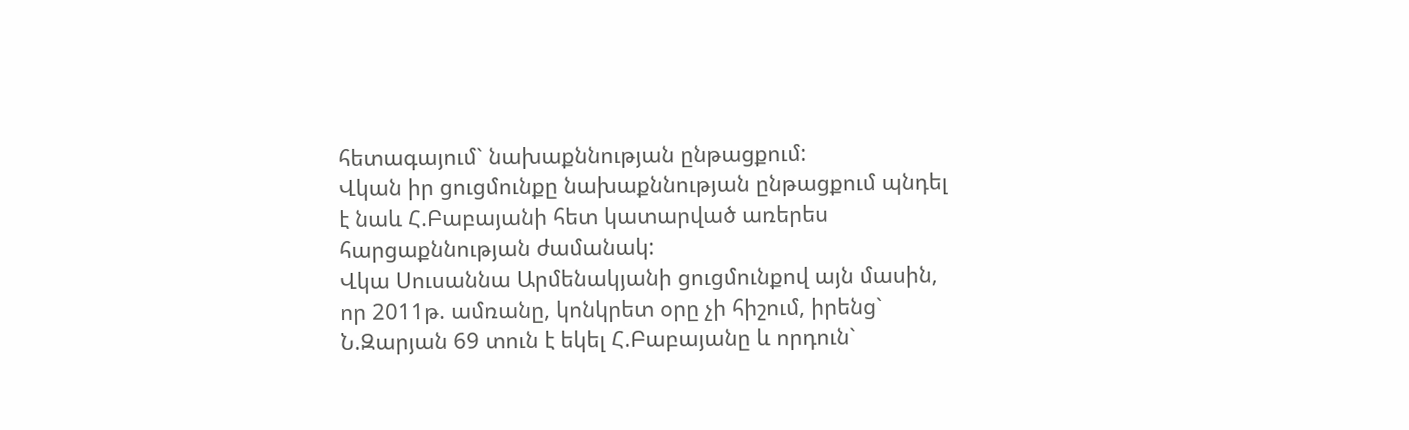հետագայում` նախաքննության ընթացքում:
Վկան իր ցուցմունքը նախաքննության ընթացքում պնդել է նաև Հ.Բաբայանի հետ կատարված առերես հարցաքննության ժամանակ:
Վկա Սուսաննա Արմենակյանի ցուցմունքով այն մասին, որ 2011թ. ամռանը, կոնկրետ օրը չի հիշում, իրենց` Ն.Զարյան 69 տուն է եկել Հ.Բաբայանը և որդուն`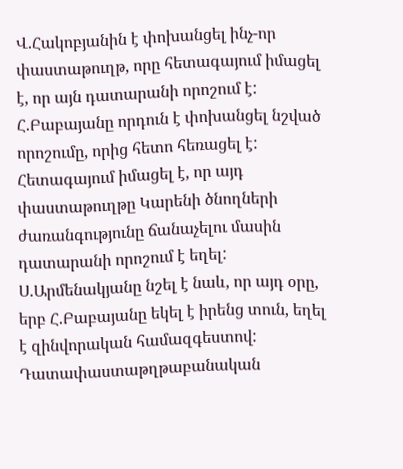Վ.Հակոբյանին է փոխանցել ինչ-որ փաստաթուղթ, որը հետագայում իմացել է, որ այն դատարանի որոշում է: Հ.Բաբայանը որդուն է փոխանցել նշված որոշումը, որից հետո հեռացել է: Հետագայում իմացել է, որ այդ փաստաթուղթը Կարենի ծնողների ժառանգությունը ճանաչելու մասին դատարանի որոշում է եղել:
Ս.Արմենակյանը նշել է նաև, որ այդ օրը, երբ Հ.Բաբայանը եկել է իրենց տուն, եղել է զինվորական համազգեստով:
Դատափաստաթղթաբանական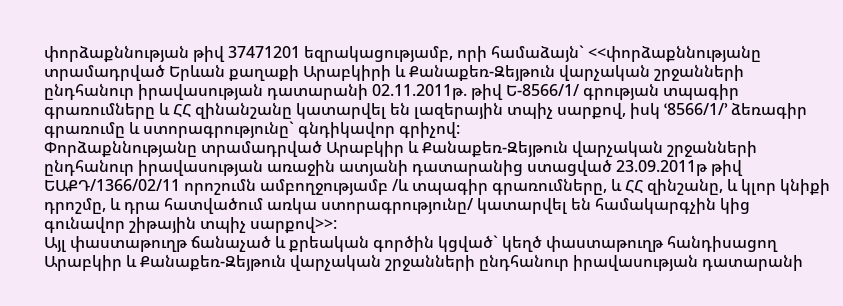փորձաքննության թիվ 37471201 եզրակացությամբ, որի համաձայն` <<փորձաքննությանը տրամադրված Երևան քաղաքի Արաբկիրի և Քանաքեռ-Զեյթուն վարչական շրջանների ընդհանուր իրավասության դատարանի 02.11.2011թ. թիվ Ե-8566/1/ գրության տպագիր գրառումները և ՀՀ զինանշանը կատարվել են լազերային տպիչ սարքով, իսկ ՙ8566/1/՚ ձեռագիր գրառումը և ստորագրությունը` գնդիկավոր գրիչով:
Փորձաքննությանը տրամադրված Արաբկիր և Քանաքեռ-Զեյթուն վարչական շրջանների ընդհանուր իրավասության առաջին ատյանի դատարանից ստացված 23.09.2011թ թիվ ԵԱՔԴ/1366/02/11 որոշումն ամբողջությամբ /և տպագիր գրառումները, և ՀՀ զինշանը, և կլոր կնիքի դրոշմը, և դրա հատվածում առկա ստորագրությունը/ կատարվել են համակարգչին կից գունավոր շիթային տպիչ սարքով>>:
Այլ փաստաթուղթ ճանաչած և քրեական գործին կցված` կեղծ փաստաթուղթ հանդիսացող Արաբկիր և Քանաքեռ-Զեյթուն վարչական շրջանների ընդհանուր իրավասության դատարանի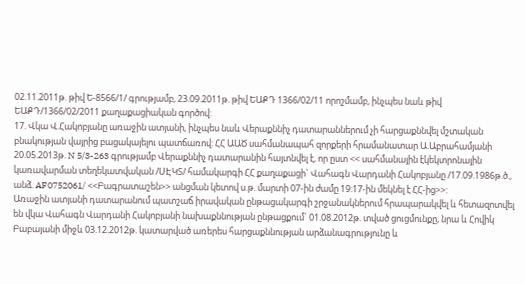02.11.2011թ. թիվ Ե-8566/1/ գրությամբ, 23.09.2011թ. թիվ ԵԱՔԴ 1366/02/11 որոշմամբ, ինչպես նաև թիվ ԵԱՔԴ/1366/02/2011 քաղաքացիական գործով:
17. Վկա Վ.Հակոբյանը առաջին ատյանի, ինչպես նաև Վերաքննիչ դատարաններում չի հարցաքննվել մշտական բնակության վայրից բացակայելու պատճառով: ՀՀ ԱԱԾ սահմանապահ զորքերի հրամանատար Ա.Աբրահամյանի 20.05.2013թ. N 5/3-263 գրությամբ Վերաքննիչ դատարանին հայտնվել է, որ ըստ << սահմանային էկեկտրոնային կառավարման տեղեկատվական /ՍԷԿՏ/ համակարգի ՀՀ քաղաքացի` Վահագն Վարդանի Հակոբյանը /17.09.1986թ.ծ., անձ. AF0752061/ <<Բագրատաշեն>> անցման կետով ս.թ. մարտի 07-ին ժամը 19:17-ին մեկնել է ՀՀ-ից>>:
Առաջին ատյանի դատարանում պատշաճ իրավական ընթացակարգի շրջանակներում հրապարակվել և հետազոտվել են վկա Վահագն Վարդանի Հակոբյանի նախաքննության ընթացքում` 01.08.2012թ. տված ցուցմունքը, նրա և Հովիկ Բաբայանի միջև 03.12.2012թ. կատարված առերես հարցաքննության արձանագրությունը և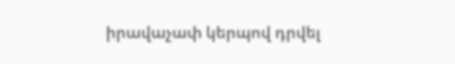իրավաչափ կերպով դրվել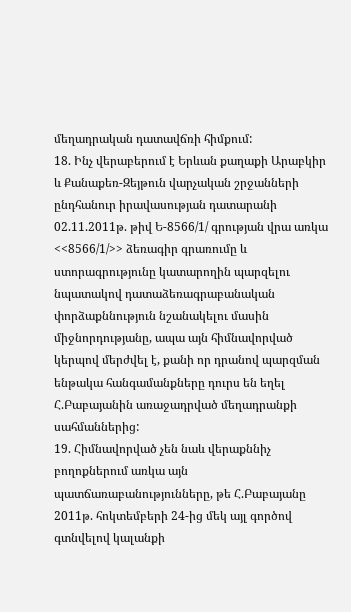մեղադրական դատավճռի հիմքում:
18. Ինչ վերաբերում է Երևան քաղաքի Արաբկիր և Քանաքեռ-Զեյթուն վարչական շրջանների ընդհանուր իրավասության դատարանի 02.11.2011թ. թիվ Ե-8566/1/ գրության վրա առկա <<8566/1/>> ձեռագիր գրառումը և ստորագրությունը կատարողին պարզելու նպատակով դատաձեռագրաբանական փորձաքննություն նշանակելու մասին միջնորդությանը, ապա այն հիմնավորված կերպով մերժվել է, քանի որ դրանով պարզման ենթակա հանգամանքները դուրս են եղել Հ.Բաբայանին առաջադրված մեղադրանքի սահմաններից:
19. Հիմնավորված չեն նաև վերաքննիչ բողոքներում առկա այն պատճառաբանությունները, թե Հ.Բաբայանը 2011թ. հոկտեմբերի 24-ից մեկ այլ գործով գտնվելով կալանքի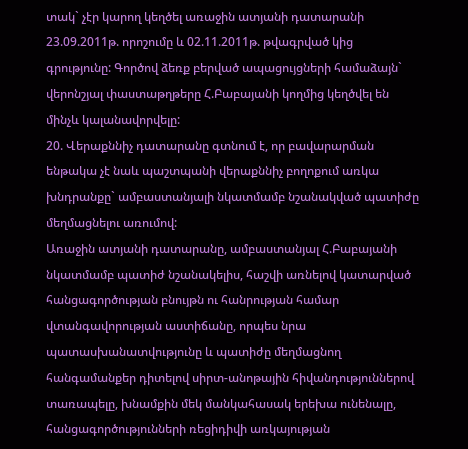տակ` չէր կարող կեղծել առաջին ատյանի դատարանի 23.09.2011թ. որոշումը և 02.11.2011թ. թվագրված կից գրությունը: Գործով ձեռք բերված ապացույցների համաձայն` վերոնշյալ փաստաթղթերը Հ.Բաբայանի կողմից կեղծվել են մինչև կալանավորվելը:
20. Վերաքննիչ դատարանը գտնում է, որ բավարարման ենթակա չէ նաև պաշտպանի վերաքննիչ բողոքում առկա խնդրանքը` ամբաստանյալի նկատմամբ նշանակված պատիժը մեղմացնելու առումով:
Առաջին ատյանի դատարանը, ամբաստանյալ Հ.Բաբայանի նկատմամբ պատիժ նշանակելիս, հաշվի առնելով կատարված հանցագործության բնույթն ու հանրության համար վտանգավորության աստիճանը, որպես նրա պատասխանատվությունը և պատիժը մեղմացնող հանգամանքեր դիտելով սիրտ-անոթային հիվանդություններով տառապելը, խնամքին մեկ մանկահասակ երեխա ունենալը, հանցագործությունների ռեցիդիվի առկայության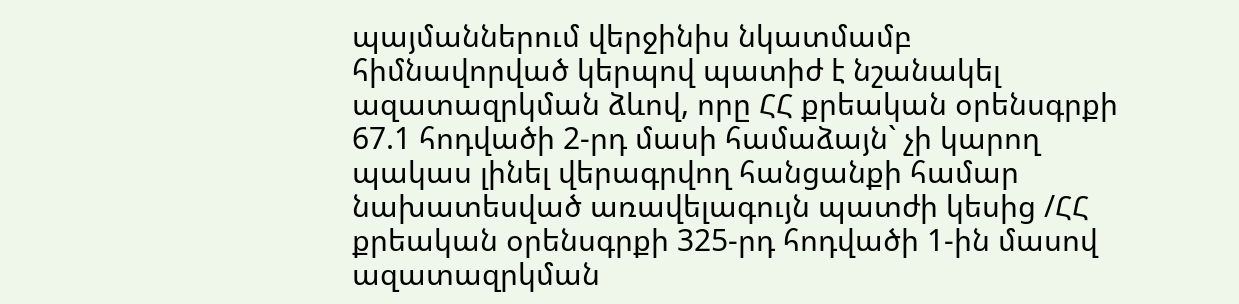պայմաններում վերջինիս նկատմամբ հիմնավորված կերպով պատիժ է նշանակել ազատազրկման ձևով, որը ՀՀ քրեական օրենսգրքի 67.1 հոդվածի 2-րդ մասի համաձայն` չի կարող պակաս լինել վերագրվող հանցանքի համար նախատեսված առավելագույն պատժի կեսից /ՀՀ քրեական օրենսգրքի 325-րդ հոդվածի 1-ին մասով ազատազրկման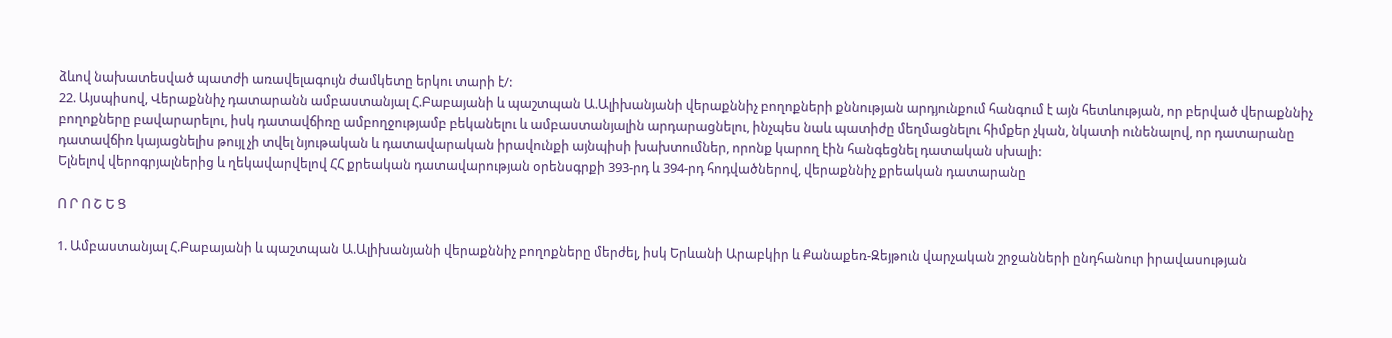ձևով նախատեսված պատժի առավելագույն ժամկետը երկու տարի է/:
22. Այսպիսով, Վերաքննիչ դատարանն ամբաստանյալ Հ.Բաբայանի և պաշտպան Ա.Ալիխանյանի վերաքննիչ բողոքների քննության արդյունքում հանգում է այն հետևության, որ բերված վերաքննիչ բողոքները բավարարելու, իսկ դատավճիռը ամբողջությամբ բեկանելու և ամբաստանյալին արդարացնելու, ինչպես նաև պատիժը մեղմացնելու հիմքեր չկան, նկատի ունենալով, որ դատարանը դատավճիռ կայացնելիս թույլ չի տվել նյութական և դատավարական իրավունքի այնպիսի խախտումներ, որոնք կարող էին հանգեցնել դատական սխալի:
Ելնելով վերոգրյալներից և ղեկավարվելով ՀՀ քրեական դատավարության օրենսգրքի 393-րդ և 394-րդ հոդվածներով, վերաքննիչ քրեական դատարանը

Ո Ր Ո Շ Ե Ց

1. Ամբաստանյալ Հ.Բաբայանի և պաշտպան Ա.Ալիխանյանի վերաքննիչ բողոքները մերժել, իսկ Երևանի Արաբկիր և Քանաքեռ-Զեյթուն վարչական շրջանների ընդհանուր իրավասության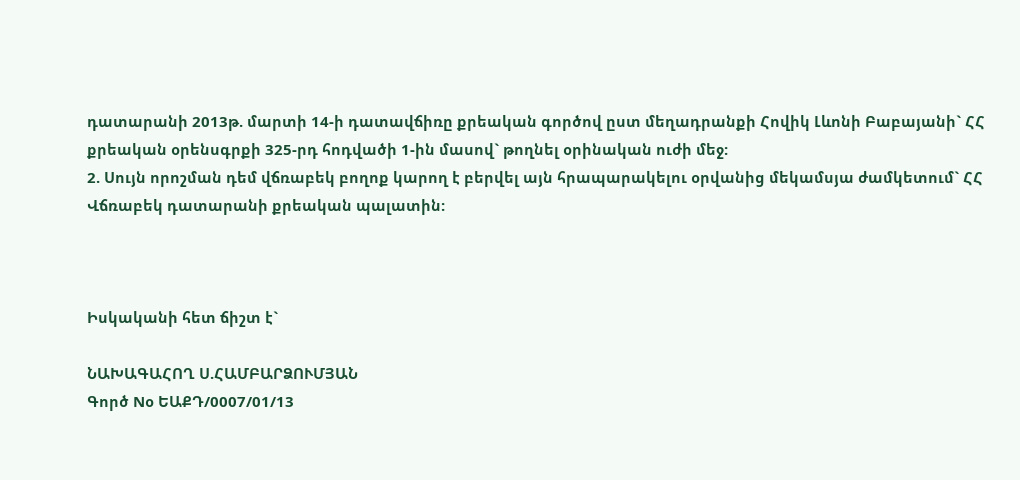դատարանի 2013թ. մարտի 14-ի դատավճիռը քրեական գործով ըստ մեղադրանքի Հովիկ Լևոնի Բաբայանի` ՀՀ քրեական օրենսգրքի 325-րդ հոդվածի 1-ին մասով` թողնել օրինական ուժի մեջ:
2. Սույն որոշման դեմ վճռաբեկ բողոք կարող է բերվել այն հրապարակելու օրվանից մեկամսյա ժամկետում` ՀՀ Վճռաբեկ դատարանի քրեական պալատին:



Իսկականի հետ ճիշտ է`

ՆԱԽԱԳԱՀՈՂ Ս.ՀԱՄԲԱՐՁՈՒՄՅԱՆ
Գործ Nօ ԵԱՔԴ/0007/01/13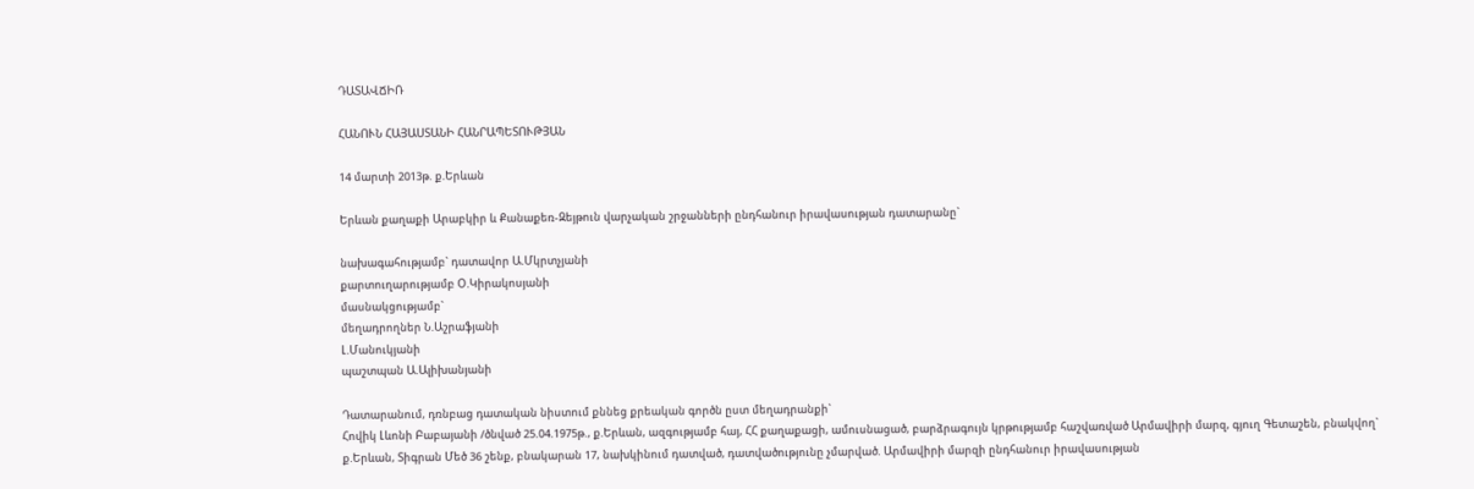ԴԱՏԱՎՃԻՌ

ՀԱՆՈՒՆ ՀԱՅԱՍՏԱՆԻ ՀԱՆՐԱՊԵՏՈՒԹՅԱՆ

14 մարտի 2013թ. ք.Երևան

Երևան քաղաքի Արաբկիր և Քանաքեռ-Զեյթուն վարչական շրջանների ընդհանուր իրավասության դատարանը`

նախագահությամբ` դատավոր Ա.Մկրտչյանի
քարտուղարությամբ Օ.Կիրակոսյանի
մասնակցությամբ`
մեղադրողներ Ն.Աշրաֆյանի
Լ.Մանուկյանի
պաշտպան Ա.Ալիխանյանի

Դատարանում, դռնբաց դատական նիստում քննեց քրեական գործն ըստ մեղադրանքի`
Հովիկ Լևոնի Բաբայանի /ծնված 25.04.1975թ., ք.Երևան, ազգությամբ հայ, ՀՀ քաղաքացի, ամուսնացած, բարձրագույն կրթությամբ հաշվառված Արմավիրի մարզ, գյուղ Գետաշեն, բնակվող` ք.Երևան, Տիգրան Մեծ 36 շենք, բնակարան 17, նախկինում դատված, դատվածությունը չմարված. Արմավիրի մարզի ընդհանուր իրավասության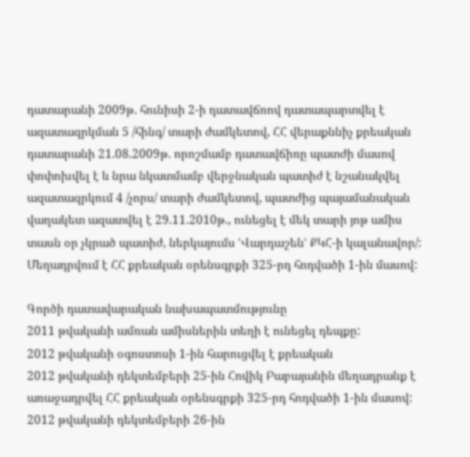դատարանի 2009թ. հունիսի 2-ի դատավճռով դատապարտվել է ազատազրկման 5 /հինգ/ տարի ժամկետով, ՀՀ վերաքննիչ քրեական դատարանի 21.08.2009թ. որոշմամբ դատավճիռը պատժի մասով փոփոխվել է և նրա նկատմամբ վերջնական պատիժ է նշանակվել ազատազրկում 4 /չորս/ տարի ժամկետով, պատժից պայամանական վաղակետ ազատվել է 29.11.2010թ., ունեցել է մեկ տարի յոթ ամիս տասն օր չկրած պատիժ, ներկայումս ՙՎարդաշեն՚ ՔԿՀ-ի կալանավոր/:
Մեղադրվում է ՀՀ քրեական օրենսգրքի 325-րդ հոդվածի 1-ին մասով:

Գործի դատավարական նախապատմությունը
2011 թվականի ամռան ամիսներին տեղի է ունեցել դեպքը:
2012 թվականի օգոստոսի 1-ին հարուցվել է քրեական
2012 թվականի դեկտեմբերի 25-ին Հովիկ Բաբայանին մեղադրանք է առաջադրվել ՀՀ քրեական օրենսգրքի 325-րդ հոդվածի 1-ին մասով:
2012 թվականի դեկտեմբերի 26-ին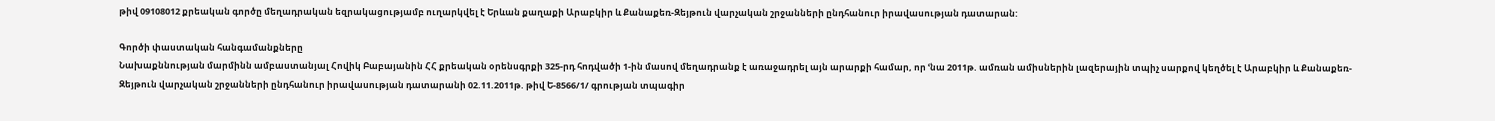թիվ 09108012 քրեական գործը մեղադրական եզրակացությամբ ուղարկվել է Երևան քաղաքի Արաբկիր և Քանաքեռ-Զեյթուն վարչական շրջանների ընդհանուր իրավասության դատարան:

Գործի փաստական հանգամանքները
Նախաքննության մարմինն ամբաստանյալ Հովիկ Բաբայանին ՀՀ քրեական օրենսգրքի 325-րդ հոդվածի 1-ին մասով մեղադրանք է առաջադրել այն արարքի համար, որ ՙնա 2011թ. ամռան ամիսներին լազերային տպիչ սարքով կեղծել է Արաբկիր և Քանաքեռ-Զեյթուն վարչական շրջանների ընդհանուր իրավասության դատարանի 02.11.2011թ. թիվ Ե-8566/1/ գրության տպագիր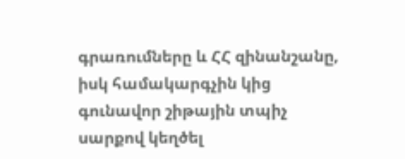գրառումները և ՀՀ զինանշանը, իսկ համակարգչին կից գունավոր շիթային տպիչ սարքով կեղծել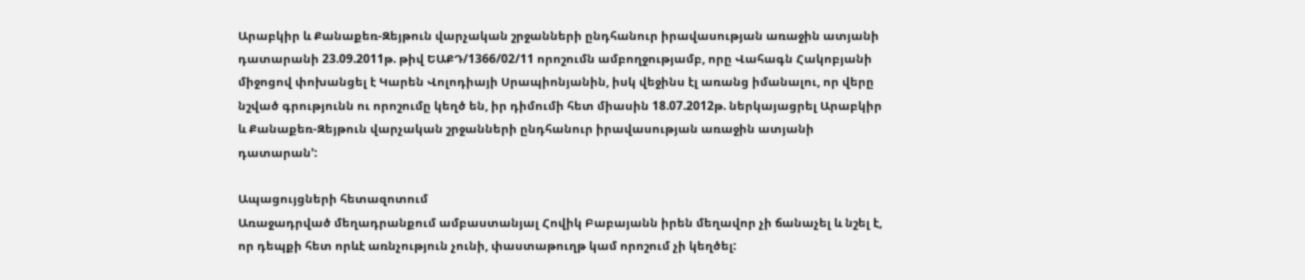Արաբկիր և Քանաքեռ-Զեյթուն վարչական շրջանների ընդհանուր իրավասության առաջին ատյանի դատարանի 23.09.2011թ. թիվ ԵԱՔԴ/1366/02/11 որոշումն ամբողջությամբ, որը Վահագն Հակոբյանի միջոցով փոխանցել է Կարեն Վոլոդիայի Սրապիոնյանին, իսկ վեջինս էլ առանց իմանալու, որ վերը նշված գրությունն ու որոշումը կեղծ են, իր դիմումի հետ միասին 18.07.2012թ. ներկայացրել Արաբկիր և Քանաքեռ-Զեյթուն վարչական շրջանների ընդհանուր իրավասության առաջին ատյանի դատարան՚:

Ապացույցների հետազոտում
Առաջադրված մեղադրանքում ամբաստանյալ Հովիկ Բաբայանն իրեն մեղավոր չի ճանաչել և նշել է, որ դեպքի հետ որևէ առնչություն չունի, փաստաթուղթ կամ որոշում չի կեղծել: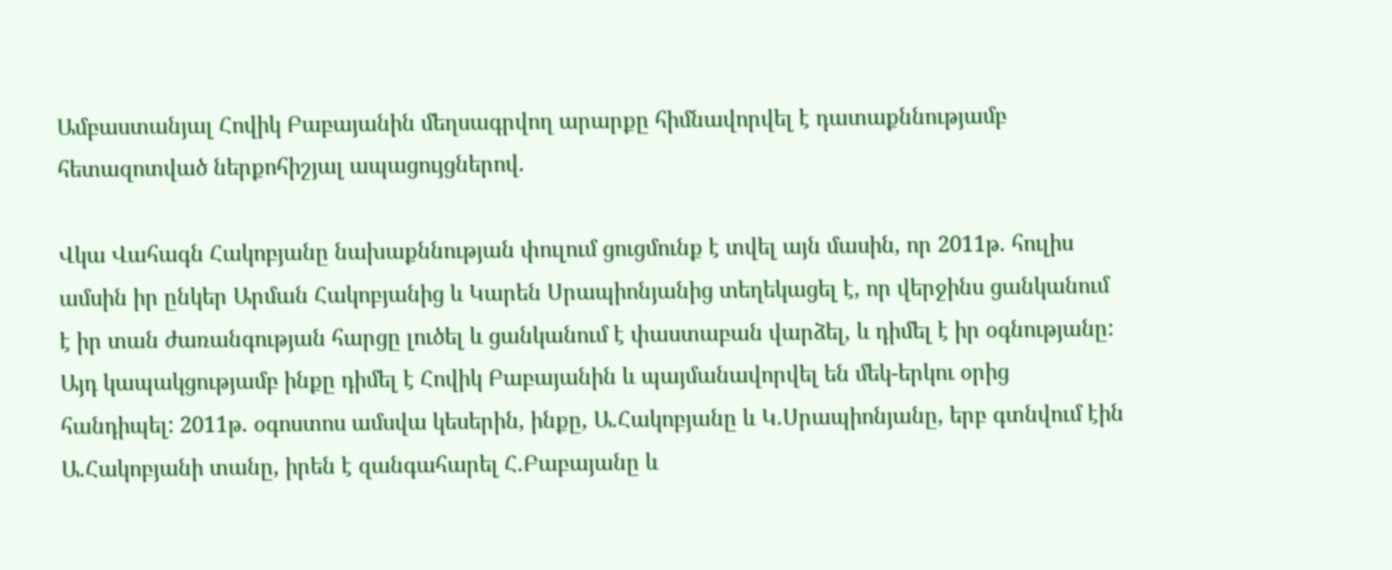Ամբաստանյալ Հովիկ Բաբայանին մեղսագրվող արարքը հիմնավորվել է դատաքննությամբ հետազոտված ներքոհիշյալ ապացույցներով.

Վկա Վահագն Հակոբյանը նախաքննության փուլում ցուցմունք է տվել այն մասին, որ 2011թ. հուլիս ամսին իր ընկեր Արման Հակոբյանից և Կարեն Սրապիոնյանից տեղեկացել է, որ վերջինս ցանկանում է իր տան ժառանգության հարցը լուծել և ցանկանում է փաստաբան վարձել, և դիմել է իր օգնությանը: Այդ կապակցությամբ ինքը դիմել է Հովիկ Բաբայանին և պայմանավորվել են մեկ-երկու օրից հանդիպել: 2011թ. օգոստոս ամսվա կեսերին, ինքը, Ա.Հակոբյանը և Կ.Սրապիոնյանը, երբ գտնվում էին Ա.Հակոբյանի տանը, իրեն է զանգահարել Հ.Բաբայանը և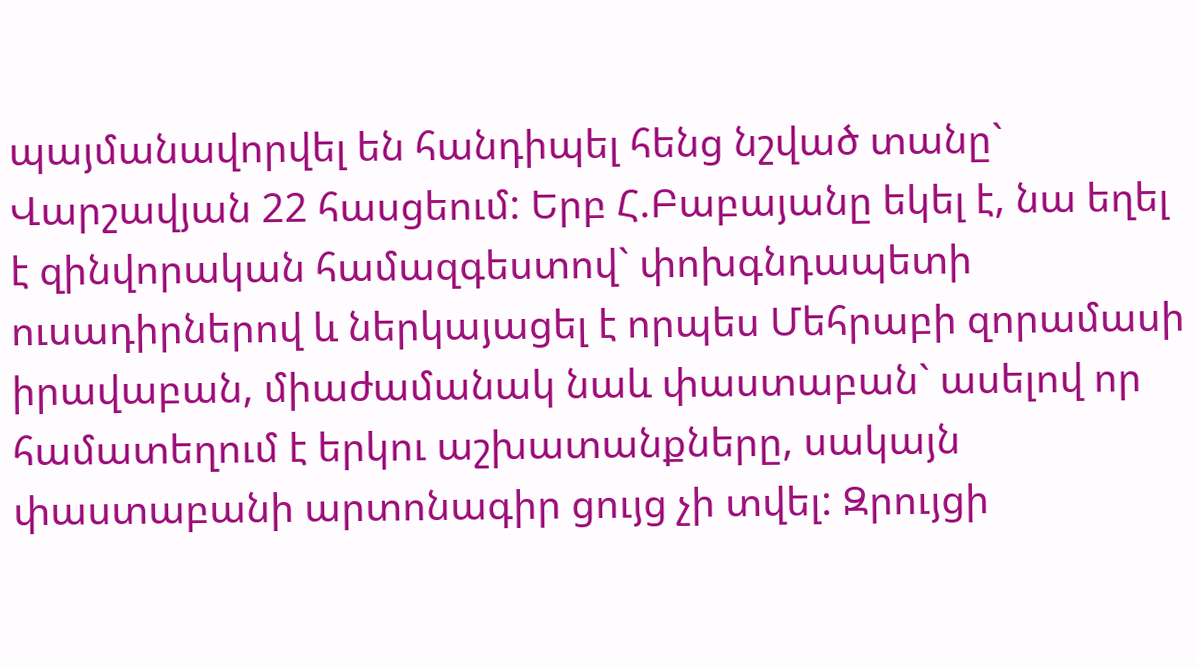պայմանավորվել են հանդիպել հենց նշված տանը` Վարշավյան 22 հասցեում: Երբ Հ.Բաբայանը եկել է, նա եղել է զինվորական համազգեստով` փոխգնդապետի ուսադիրներով և ներկայացել է որպես Մեհրաբի զորամասի իրավաբան, միաժամանակ նաև փաստաբան` ասելով որ համատեղում է երկու աշխատանքները, սակայն փաստաբանի արտոնագիր ցույց չի տվել: Զրույցի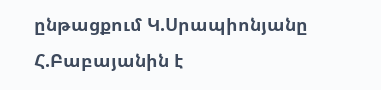ընթացքում Կ.Սրապիոնյանը Հ.Բաբայանին է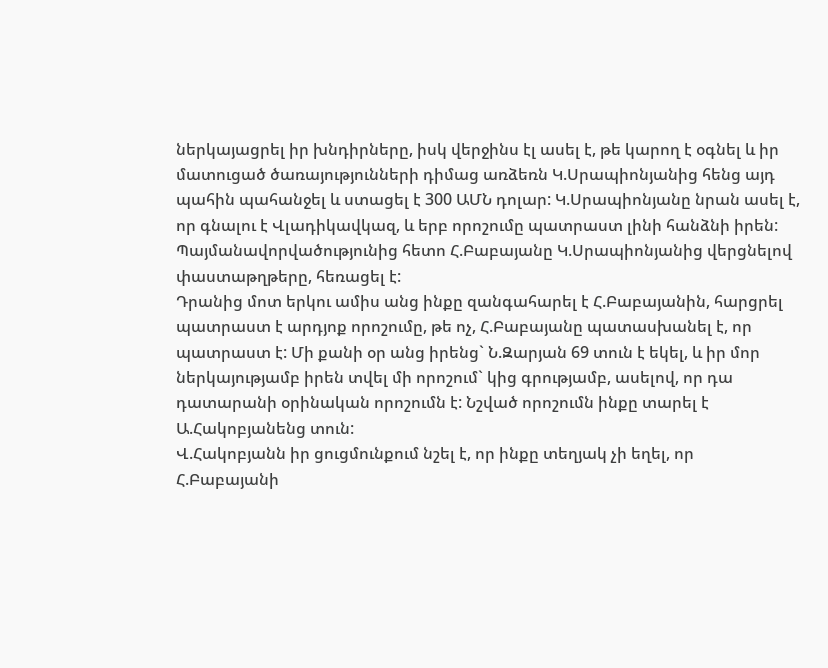ներկայացրել իր խնդիրները, իսկ վերջինս էլ ասել է, թե կարող է օգնել և իր մատուցած ծառայությունների դիմաց առձեռն Կ.Սրապիոնյանից հենց այդ պահին պահանջել և ստացել է 300 ԱՄՆ դոլար: Կ.Սրապիոնյանը նրան ասել է, որ գնալու է Վլադիկավկազ, և երբ որոշումը պատրաստ լինի հանձնի իրեն: Պայմանավորվածությունից հետո Հ.Բաբայանը Կ.Սրապիոնյանից վերցնելով փաստաթղթերը, հեռացել է:
Դրանից մոտ երկու ամիս անց ինքը զանգահարել է Հ.Բաբայանին, հարցրել պատրաստ է արդյոք որոշումը, թե ոչ, Հ.Բաբայանը պատասխանել է, որ պատրաստ է: Մի քանի օր անց իրենց` Ն.Զարյան 69 տուն է եկել, և իր մոր ներկայությամբ իրեն տվել մի որոշում` կից գրությամբ, ասելով, որ դա դատարանի օրինական որոշումն է: Նշված որոշումն ինքը տարել է Ա.Հակոբյանենց տուն:
Վ.Հակոբյանն իր ցուցմունքում նշել է, որ ինքը տեղյակ չի եղել, որ Հ.Բաբայանի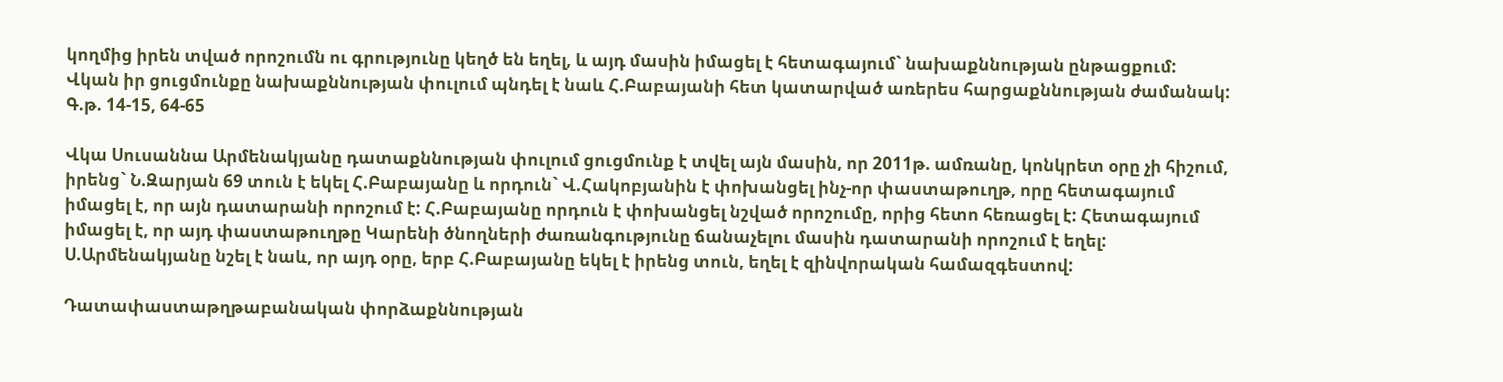կողմից իրեն տված որոշումն ու գրությունը կեղծ են եղել, և այդ մասին իմացել է հետագայում` նախաքննության ընթացքում:
Վկան իր ցուցմունքը նախաքննության փուլում պնդել է նաև Հ.Բաբայանի հետ կատարված առերես հարցաքննության ժամանակ:
Գ.թ. 14-15, 64-65

Վկա Սուսաննա Արմենակյանը դատաքննության փուլում ցուցմունք է տվել այն մասին, որ 2011թ. ամռանը, կոնկրետ օրը չի հիշում, իրենց` Ն.Զարյան 69 տուն է եկել Հ.Բաբայանը և որդուն` Վ.Հակոբյանին է փոխանցել ինչ-որ փաստաթուղթ, որը հետագայում իմացել է, որ այն դատարանի որոշում է: Հ.Բաբայանը որդուն է փոխանցել նշված որոշումը, որից հետո հեռացել է: Հետագայում իմացել է, որ այդ փաստաթուղթը Կարենի ծնողների ժառանգությունը ճանաչելու մասին դատարանի որոշում է եղել:
Ս.Արմենակյանը նշել է նաև, որ այդ օրը, երբ Հ.Բաբայանը եկել է իրենց տուն, եղել է զինվորական համազգեստով:

Դատափաստաթղթաբանական փորձաքննության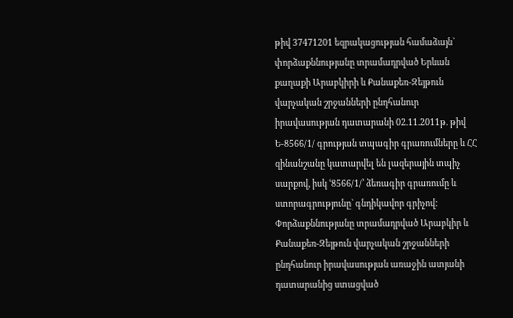թիվ 37471201 եզրակացության համաձայն` փորձաքննությանը տրամադրված Երևան քաղաքի Արաբկիրի և Քանաքեռ-Զեյթուն վարչական շրջանների ընդհանուր իրավասության դատարանի 02.11.2011թ. թիվ Ե-8566/1/ գրության տպագիր գրառումները և ՀՀ զինանշանը կատարվել են լազերային տպիչ սարքով, իսկ ՙ8566/1/՚ ձեռագիր գրառումը և ստորագրությունը` գնդիկավոր գրիչով:
Փորձաքննությանը տրամադրված Արաբկիր և Քանաքեռ-Զեյթուն վարչական շրջանների ընդհանուր իրավասության առաջին ատյանի դատարանից ստացված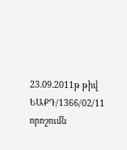23.09.2011թ թիվ ԵԱՔԴ/1366/02/11 որոշումն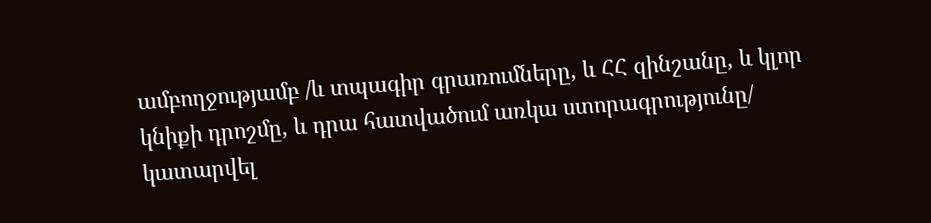ամբողջությամբ /և տպագիր գրառումները, և ՀՀ զինշանը, և կլոր կնիքի դրոշմը, և դրա հատվածում առկա ստորագրությունը/ կատարվել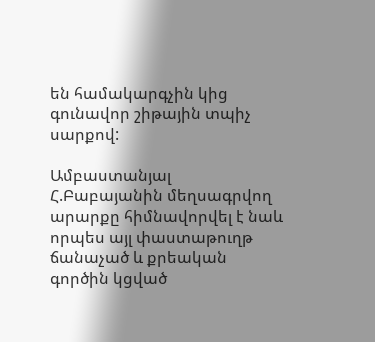են համակարգչին կից գունավոր շիթային տպիչ սարքով:

Ամբաստանյալ Հ.Բաբայանին մեղսագրվող արարքը հիմնավորվել է նաև որպես այլ փաստաթուղթ ճանաչած և քրեական գործին կցված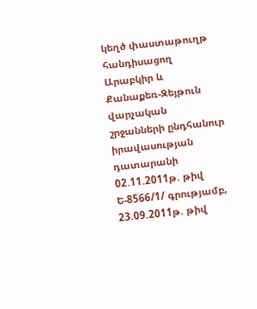կեղծ փաստաթուղթ հանդիսացող Արաբկիր և Քանաքեռ-Զեյթուն վարչական շրջանների ընդհանուր իրավասության դատարանի 02.11.2011թ. թիվ Ե-8566/1/ գրությամբ, 23.09.2011թ. թիվ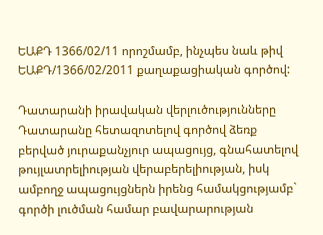ԵԱՔԴ 1366/02/11 որոշմամբ, ինչպես նաև թիվ ԵԱՔԴ/1366/02/2011 քաղաքացիական գործով:

Դատարանի իրավական վերլուծությունները
Դատարանը հետազոտելով գործով ձեռք բերված յուրաքանչյուր ապացույց, գնահատելով թույլատրելիության վերաբերելիության, իսկ ամբողջ ապացույցներն իրենց համակցությամբ` գործի լուծման համար բավարարության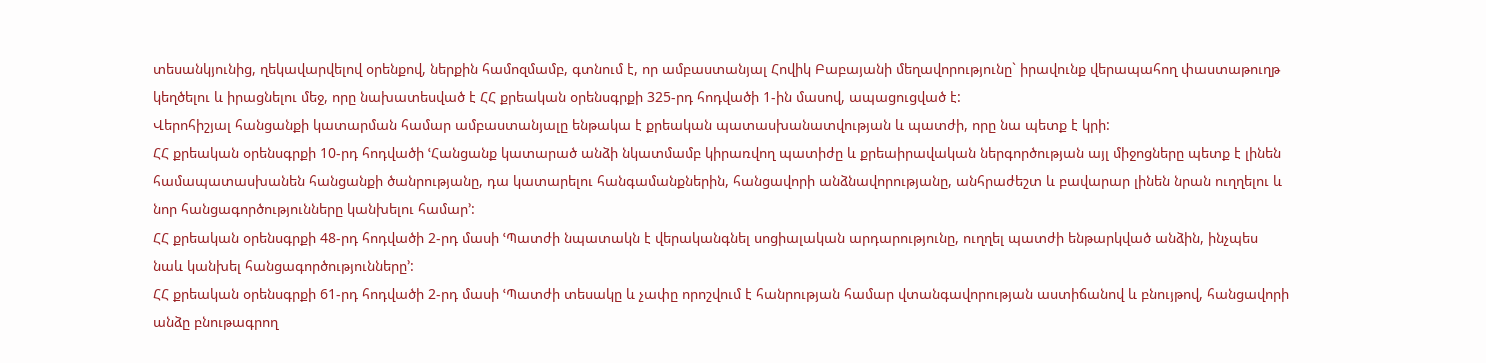տեսանկյունից, ղեկավարվելով օրենքով, ներքին համոզմամբ, գտնում է, որ ամբաստանյալ Հովիկ Բաբայանի մեղավորությունը` իրավունք վերապահող փաստաթուղթ կեղծելու և իրացնելու մեջ, որը նախատեսված է ՀՀ քրեական օրենսգրքի 325-րդ հոդվածի 1-ին մասով, ապացուցված է:
Վերոհիշյալ հանցանքի կատարման համար ամբաստանյալը ենթակա է քրեական պատասխանատվության և պատժի, որը նա պետք է կրի:
ՀՀ քրեական օրենսգրքի 10-րդ հոդվածի ՙՀանցանք կատարած անձի նկատմամբ կիրառվող պատիժը և քրեաիրավական ներգործության այլ միջոցները պետք է լինեն համապատասխանեն հանցանքի ծանրությանը, դա կատարելու հանգամանքներին, հանցավորի անձնավորությանը, անհրաժեշտ և բավարար լինեն նրան ուղղելու և նոր հանցագործությունները կանխելու համար՚:
ՀՀ քրեական օրենսգրքի 48-րդ հոդվածի 2-րդ մասի ՙՊատժի նպատակն է վերականգնել սոցիալական արդարությունը, ուղղել պատժի ենթարկված անձին, ինչպես նաև կանխել հանցագործությունները՚:
ՀՀ քրեական օրենսգրքի 61-րդ հոդվածի 2-րդ մասի ՙՊատժի տեսակը և չափը որոշվում է հանրության համար վտանգավորության աստիճանով և բնույթով, հանցավորի անձը բնութագրող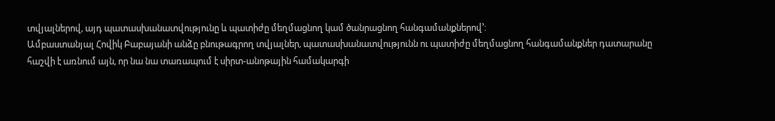տվյալներով, այդ պատասխանատվությունը և պատիժը մեղմացնող կամ ծանրացնող հանգամանքներով՚:
Ամբաստանյալ Հովիկ Բաբայանի անձը բնութագրող տվյալներ, պատասխանատվությունն ու պատիժը մեղմացնող հանգամանքներ դատարանը հաշվի է առնում այն, որ նա նա տառապում է սիրտ-անոթային համակարգի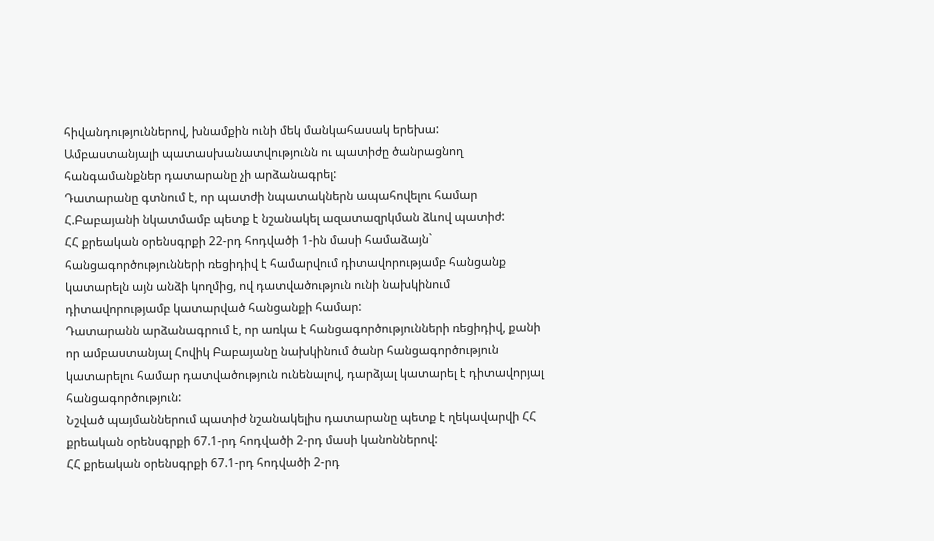հիվանդություններով, խնամքին ունի մեկ մանկահասակ երեխա:
Ամբաստանյալի պատասխանատվությունն ու պատիժը ծանրացնող հանգամանքներ դատարանը չի արձանագրել:
Դատարանը գտնում է, որ պատժի նպատակներն ապահովելու համար Հ.Բաբայանի նկատմամբ պետք է նշանակել ազատազրկման ձևով պատիժ:
ՀՀ քրեական օրենսգրքի 22-րդ հոդվածի 1-ին մասի համաձայն` հանցագործությունների ռեցիդիվ է համարվում դիտավորությամբ հանցանք կատարելն այն անձի կողմից, ով դատվածություն ունի նախկինում դիտավորությամբ կատարված հանցանքի համար:
Դատարանն արձանագրում է, որ առկա է հանցագործությունների ռեցիդիվ, քանի որ ամբաստանյալ Հովիկ Բաբայանը նախկինում ծանր հանցագործություն կատարելու համար դատվածություն ունենալով, դարձյալ կատարել է դիտավորյալ հանցագործություն:
Նշված պայմաններում պատիժ նշանակելիս դատարանը պետք է ղեկավարվի ՀՀ քրեական օրենսգրքի 67.1-րդ հոդվածի 2-րդ մասի կանոններով:
ՀՀ քրեական օրենսգրքի 67.1-րդ հոդվածի 2-րդ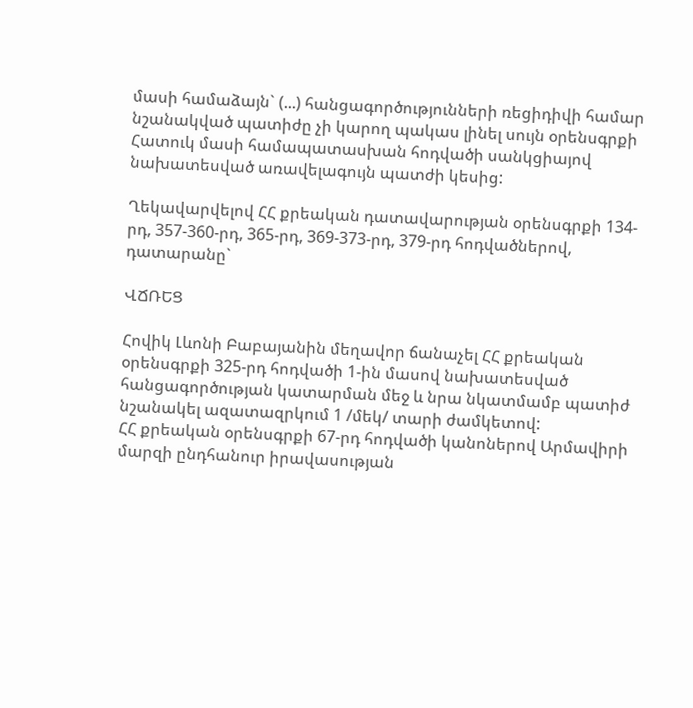մասի համաձայն` (...) հանցագործությունների ռեցիդիվի համար նշանակված պատիժը չի կարող պակաս լինել սույն օրենսգրքի Հատուկ մասի համապատասխան հոդվածի սանկցիայով նախատեսված առավելագույն պատժի կեսից:

Ղեկավարվելով ՀՀ քրեական դատավարության օրենսգրքի 134-րդ, 357-360-րդ, 365-րդ, 369-373-րդ, 379-րդ հոդվածներով, դատարանը`

ՎՃՌԵՑ

Հովիկ Լևոնի Բաբայանին մեղավոր ճանաչել ՀՀ քրեական օրենսգրքի 325-րդ հոդվածի 1-ին մասով նախատեսված հանցագործության կատարման մեջ և նրա նկատմամբ պատիժ նշանակել ազատազրկում 1 /մեկ/ տարի ժամկետով:
ՀՀ քրեական օրենսգրքի 67-րդ հոդվածի կանոներով Արմավիրի մարզի ընդհանուր իրավասության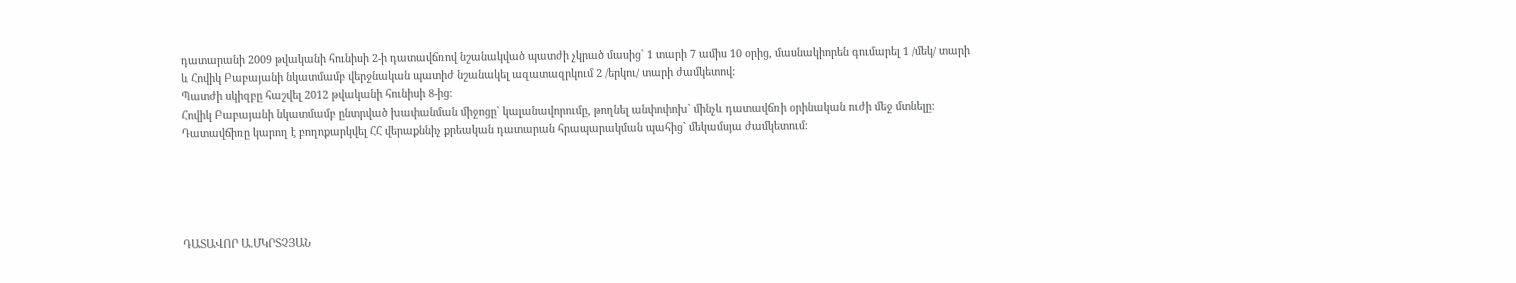դատարանի 2009 թվականի հունիսի 2-ի դատավճռով նշանակված պատժի չկրած մասից` 1 տարի 7 ամիս 10 օրից, մասնակիորեն գումարել 1 /մեկ/ տարի և Հովիկ Բաբայանի նկատմամբ վերջնական պատիժ նշանակել ազատազրկում 2 /երկու/ տարի ժամկետով:
Պատժի սկիզբը հաշվել 2012 թվականի հունիսի 8-ից:
Հովիկ Բաբայանի նկատմամբ ընտրված խափանման միջոցը` կալանավորումը, թողնել անփոփոխ` մինչև դատավճռի օրինական ուժի մեջ մտնելը:
Դատավճիռը կարող է բողոքարկվել ՀՀ վերաքննիչ քրեական դատարան հրապարակման պահից` մեկամսյա ժամկետում:





ԴԱՏԱՎՈՐ Ա.ՄԿՐՏՉՅԱՆ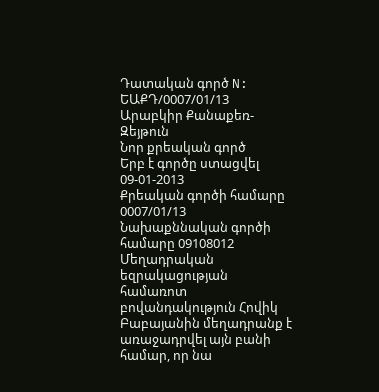Դատական գործ N: ԵԱՔԴ/0007/01/13
Արաբկիր Քանաքեռ-Զեյթուն
Նոր քրեական գործ
Երբ է գործը ստացվել 09-01-2013
Քրեական գործի համարը 0007/01/13
Նախաքննական գործի համարը 09108012
Մեղադրական եզրակացության համառոտ բովանդակություն Հովիկ Բաբայանին մեղադրանք է առաջադրվել այն բանի համար, որ նա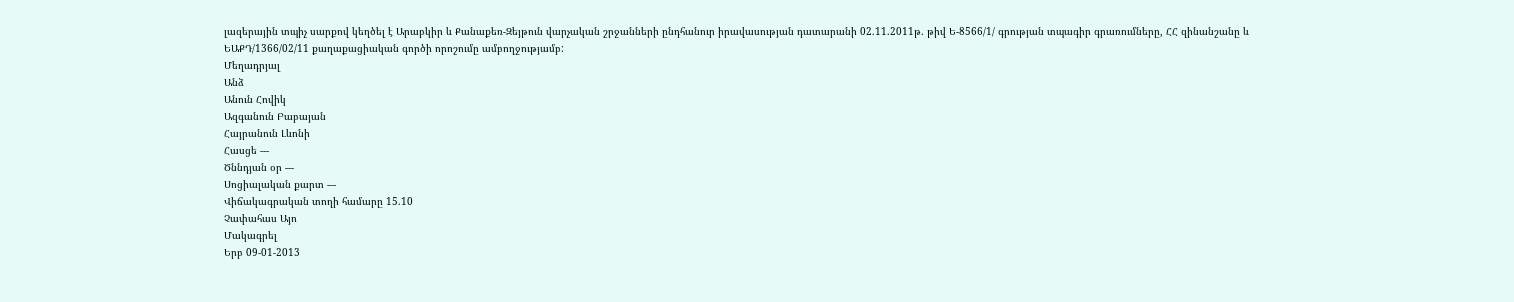լազերային տպիչ սարքով կեղծել է Արաբկիր և Քանաքեռ-Զեյթուն վարչական շրջանների ընդհանուր իրավասության դատարանի 02.11.2011թ. թիվ Ե-8566/1/ գրության տպագիր գրառումները, ՀՀ զինանշանը և ԵԱՔԴ/1366/02/11 քաղաքացիական գործի որոշումը ամբողջությամբ:
Մեղադրյալ
Անձ
Անուն Հովիկ
Ազգանուն Բաբայան
Հայրանուն Լևոնի
Հասցե ---
Ծննդյան օր ---
Սոցիալական քարտ ---
Վիճակագրական տողի համարը 15.10
Չափահաս Այո
Մակագրել
Երբ 09-01-2013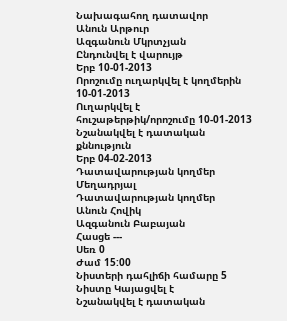Նախագահող դատավոր
Անուն Արթուր
Ազգանուն Մկրտչյան
Ընդունվել է վարույթ
Երբ 10-01-2013
Որոշումը ուղարկվել է կողմերին 10-01-2013
Ուղարկվել է հուշաթերթիկ/որոշումը 10-01-2013
Նշանակվել է դատական քննություն
Երբ 04-02-2013
Դատավարության կողմեր Մեղադրյալ
Դատավարության կողմեր
Անուն Հովիկ
Ազգանուն Բաբայան
Հասցե ---
Սեռ 0
Ժամ 15:00
Նիստերի դահլիճի համարը 5
Նիստը Կայացվել է
Նշանակվել է դատական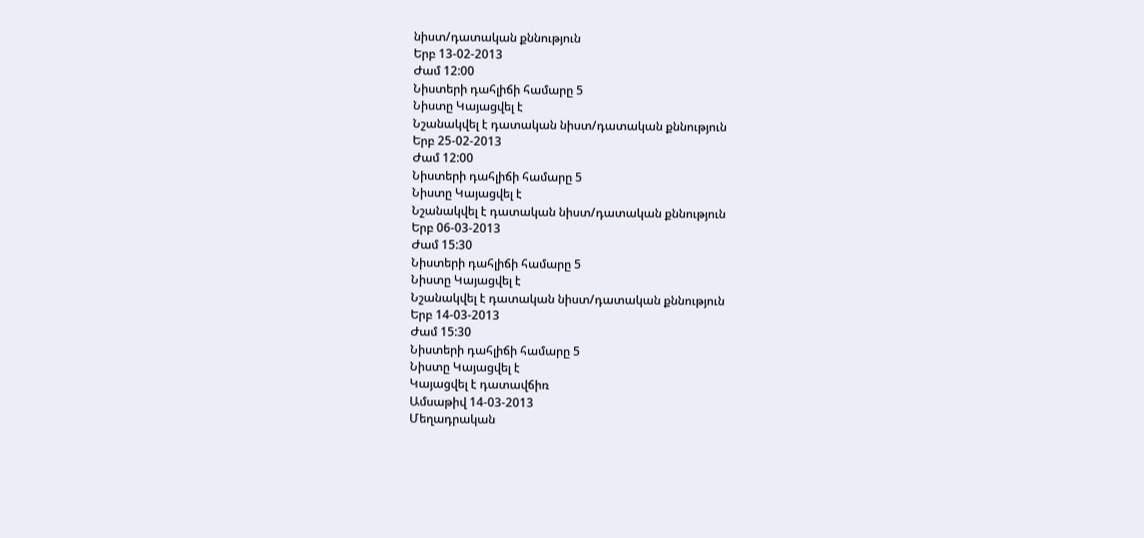նիստ/դատական քննություն
Երբ 13-02-2013
Ժամ 12:00
Նիստերի դահլիճի համարը 5
Նիստը Կայացվել է
Նշանակվել է դատական նիստ/դատական քննություն
Երբ 25-02-2013
Ժամ 12:00
Նիստերի դահլիճի համարը 5
Նիստը Կայացվել է
Նշանակվել է դատական նիստ/դատական քննություն
Երբ 06-03-2013
Ժամ 15:30
Նիստերի դահլիճի համարը 5
Նիստը Կայացվել է
Նշանակվել է դատական նիստ/դատական քննություն
Երբ 14-03-2013
Ժամ 15:30
Նիստերի դահլիճի համարը 5
Նիստը Կայացվել է
Կայացվել է դատավճիռ
Ամսաթիվ 14-03-2013
Մեղադրական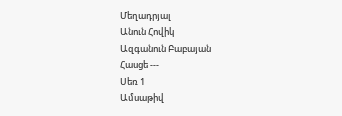Մեղադրյալ
Անուն Հովիկ
Ազգանուն Բաբայան
Հասցե ---
Սեռ 1
Ամսաթիվ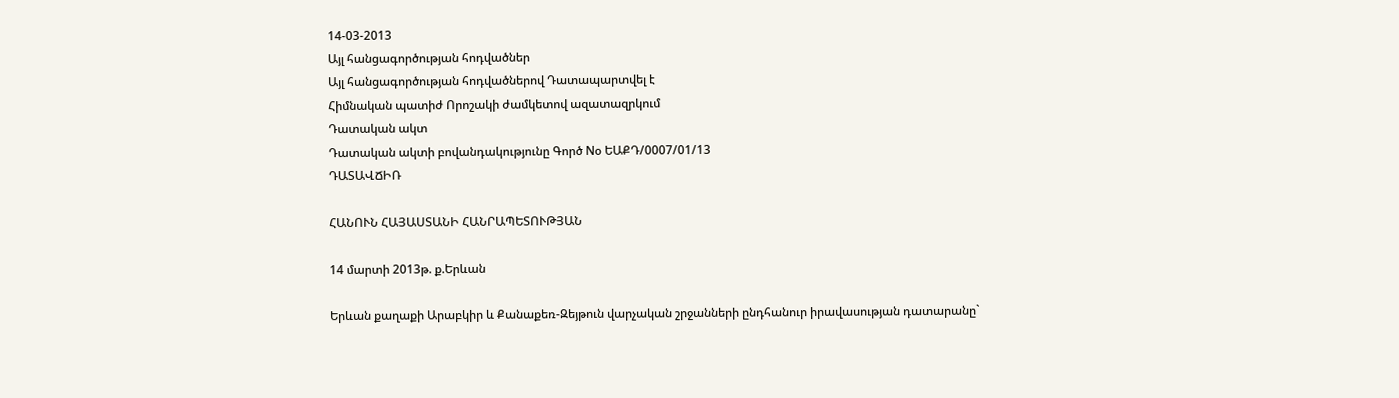14-03-2013
Այլ հանցագործության հոդվածներ
Այլ հանցագործության հոդվածներով Դատապարտվել է
Հիմնական պատիժ Որոշակի ժամկետով ազատազրկում
Դատական ակտ
Դատական ակտի բովանդակությունը Գործ Nօ ԵԱՔԴ/0007/01/13
ԴԱՏԱՎՃԻՌ

ՀԱՆՈՒՆ ՀԱՅԱՍՏԱՆԻ ՀԱՆՐԱՊԵՏՈՒԹՅԱՆ

14 մարտի 2013թ. ք.Երևան

Երևան քաղաքի Արաբկիր և Քանաքեռ-Զեյթուն վարչական շրջանների ընդհանուր իրավասության դատարանը`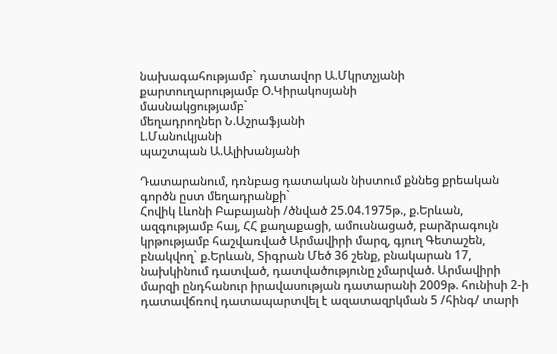նախագահությամբ` դատավոր Ա.Մկրտչյանի
քարտուղարությամբ Օ.Կիրակոսյանի
մասնակցությամբ`
մեղադրողներ Ն.Աշրաֆյանի
Լ.Մանուկյանի
պաշտպան Ա.Ալիխանյանի

Դատարանում, դռնբաց դատական նիստում քննեց քրեական գործն ըստ մեղադրանքի`
Հովիկ Լևոնի Բաբայանի /ծնված 25.04.1975թ., ք.Երևան, ազգությամբ հայ, ՀՀ քաղաքացի, ամուսնացած, բարձրագույն կրթությամբ հաշվառված Արմավիրի մարզ, գյուղ Գետաշեն, բնակվող` ք.Երևան, Տիգրան Մեծ 36 շենք, բնակարան 17, նախկինում դատված, դատվածությունը չմարված. Արմավիրի մարզի ընդհանուր իրավասության դատարանի 2009թ. հունիսի 2-ի դատավճռով դատապարտվել է ազատազրկման 5 /հինգ/ տարի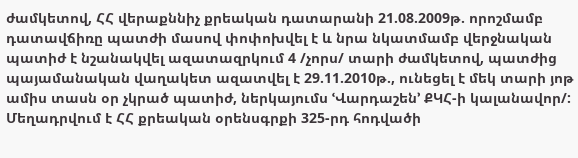ժամկետով, ՀՀ վերաքննիչ քրեական դատարանի 21.08.2009թ. որոշմամբ դատավճիռը պատժի մասով փոփոխվել է և նրա նկատմամբ վերջնական պատիժ է նշանակվել ազատազրկում 4 /չորս/ տարի ժամկետով, պատժից պայամանական վաղակետ ազատվել է 29.11.2010թ., ունեցել է մեկ տարի յոթ ամիս տասն օր չկրած պատիժ, ներկայումս ՙՎարդաշեն՚ ՔԿՀ-ի կալանավոր/:
Մեղադրվում է ՀՀ քրեական օրենսգրքի 325-րդ հոդվածի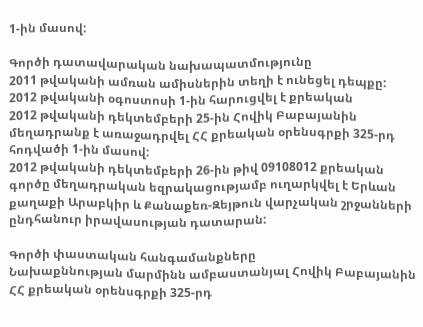1-ին մասով:

Գործի դատավարական նախապատմությունը
2011 թվականի ամռան ամիսներին տեղի է ունեցել դեպքը:
2012 թվականի օգոստոսի 1-ին հարուցվել է քրեական
2012 թվականի դեկտեմբերի 25-ին Հովիկ Բաբայանին մեղադրանք է առաջադրվել ՀՀ քրեական օրենսգրքի 325-րդ հոդվածի 1-ին մասով:
2012 թվականի դեկտեմբերի 26-ին թիվ 09108012 քրեական գործը մեղադրական եզրակացությամբ ուղարկվել է Երևան քաղաքի Արաբկիր և Քանաքեռ-Զեյթուն վարչական շրջանների ընդհանուր իրավասության դատարան:

Գործի փաստական հանգամանքները
Նախաքննության մարմինն ամբաստանյալ Հովիկ Բաբայանին ՀՀ քրեական օրենսգրքի 325-րդ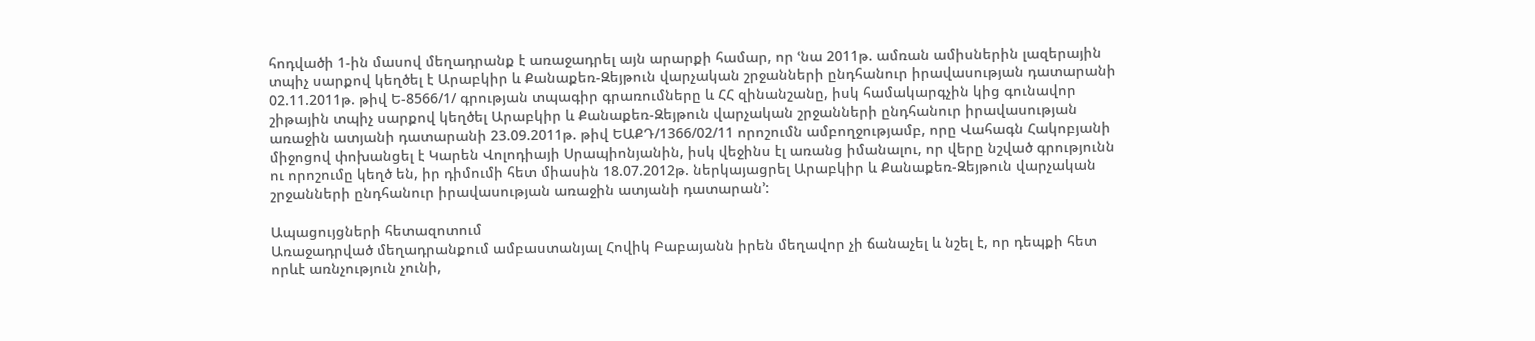հոդվածի 1-ին մասով մեղադրանք է առաջադրել այն արարքի համար, որ ՙնա 2011թ. ամռան ամիսներին լազերային տպիչ սարքով կեղծել է Արաբկիր և Քանաքեռ-Զեյթուն վարչական շրջանների ընդհանուր իրավասության դատարանի 02.11.2011թ. թիվ Ե-8566/1/ գրության տպագիր գրառումները և ՀՀ զինանշանը, իսկ համակարգչին կից գունավոր շիթային տպիչ սարքով կեղծել Արաբկիր և Քանաքեռ-Զեյթուն վարչական շրջանների ընդհանուր իրավասության առաջին ատյանի դատարանի 23.09.2011թ. թիվ ԵԱՔԴ/1366/02/11 որոշումն ամբողջությամբ, որը Վահագն Հակոբյանի միջոցով փոխանցել է Կարեն Վոլոդիայի Սրապիոնյանին, իսկ վեջինս էլ առանց իմանալու, որ վերը նշված գրությունն ու որոշումը կեղծ են, իր դիմումի հետ միասին 18.07.2012թ. ներկայացրել Արաբկիր և Քանաքեռ-Զեյթուն վարչական շրջանների ընդհանուր իրավասության առաջին ատյանի դատարան՚:

Ապացույցների հետազոտում
Առաջադրված մեղադրանքում ամբաստանյալ Հովիկ Բաբայանն իրեն մեղավոր չի ճանաչել և նշել է, որ դեպքի հետ որևէ առնչություն չունի,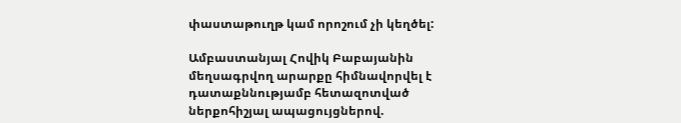փաստաթուղթ կամ որոշում չի կեղծել:

Ամբաստանյալ Հովիկ Բաբայանին մեղսագրվող արարքը հիմնավորվել է դատաքննությամբ հետազոտված ներքոհիշյալ ապացույցներով.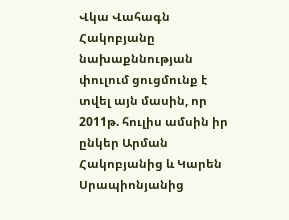Վկա Վահագն Հակոբյանը նախաքննության փուլում ցուցմունք է տվել այն մասին, որ 2011թ. հուլիս ամսին իր ընկեր Արման Հակոբյանից և Կարեն Սրապիոնյանից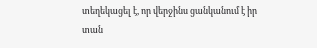տեղեկացել է, որ վերջինս ցանկանում է իր տան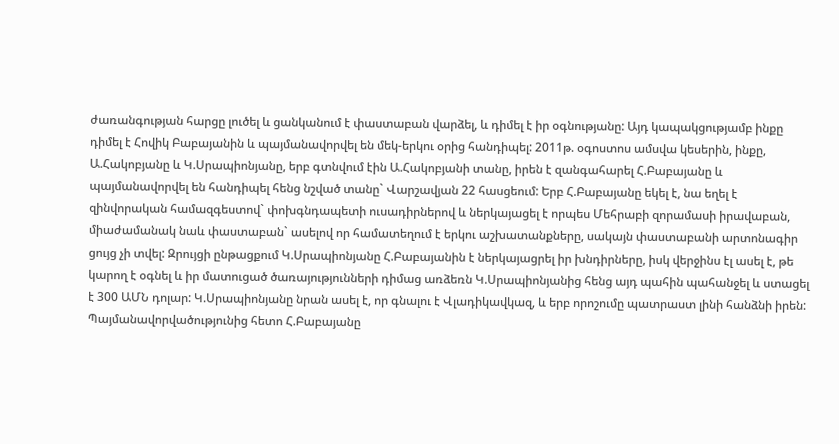ժառանգության հարցը լուծել և ցանկանում է փաստաբան վարձել, և դիմել է իր օգնությանը: Այդ կապակցությամբ ինքը դիմել է Հովիկ Բաբայանին և պայմանավորվել են մեկ-երկու օրից հանդիպել: 2011թ. օգոստոս ամսվա կեսերին, ինքը, Ա.Հակոբյանը և Կ.Սրապիոնյանը, երբ գտնվում էին Ա.Հակոբյանի տանը, իրեն է զանգահարել Հ.Բաբայանը և պայմանավորվել են հանդիպել հենց նշված տանը` Վարշավյան 22 հասցեում: Երբ Հ.Բաբայանը եկել է, նա եղել է զինվորական համազգեստով` փոխգնդապետի ուսադիրներով և ներկայացել է որպես Մեհրաբի զորամասի իրավաբան, միաժամանակ նաև փաստաբան` ասելով որ համատեղում է երկու աշխատանքները, սակայն փաստաբանի արտոնագիր ցույց չի տվել: Զրույցի ընթացքում Կ.Սրապիոնյանը Հ.Բաբայանին է ներկայացրել իր խնդիրները, իսկ վերջինս էլ ասել է, թե կարող է օգնել և իր մատուցած ծառայությունների դիմաց առձեռն Կ.Սրապիոնյանից հենց այդ պահին պահանջել և ստացել է 300 ԱՄՆ դոլար: Կ.Սրապիոնյանը նրան ասել է, որ գնալու է Վլադիկավկազ, և երբ որոշումը պատրաստ լինի հանձնի իրեն: Պայմանավորվածությունից հետո Հ.Բաբայանը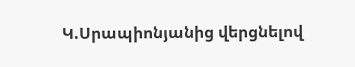Կ.Սրապիոնյանից վերցնելով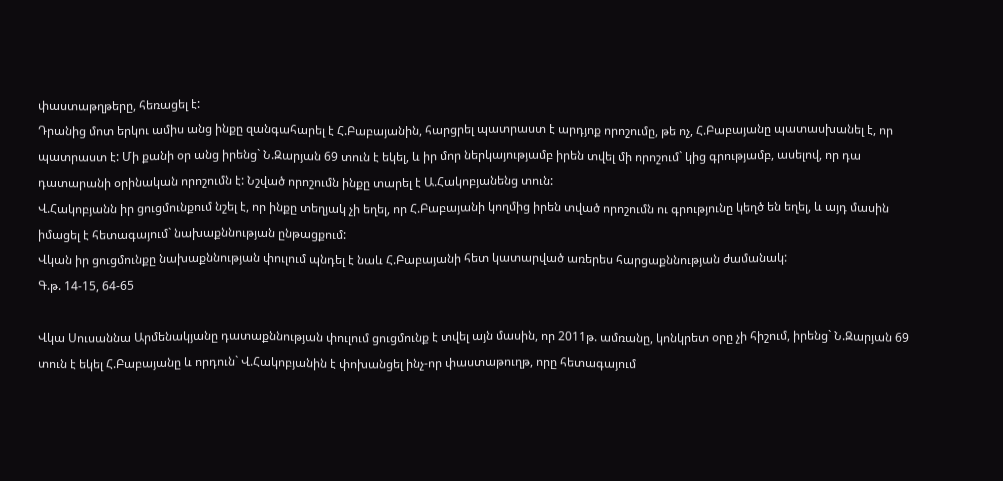փաստաթղթերը, հեռացել է:
Դրանից մոտ երկու ամիս անց ինքը զանգահարել է Հ.Բաբայանին, հարցրել պատրաստ է արդյոք որոշումը, թե ոչ, Հ.Բաբայանը պատասխանել է, որ պատրաստ է: Մի քանի օր անց իրենց` Ն.Զարյան 69 տուն է եկել, և իր մոր ներկայությամբ իրեն տվել մի որոշում` կից գրությամբ, ասելով, որ դա դատարանի օրինական որոշումն է: Նշված որոշումն ինքը տարել է Ա.Հակոբյանենց տուն:
Վ.Հակոբյանն իր ցուցմունքում նշել է, որ ինքը տեղյակ չի եղել, որ Հ.Բաբայանի կողմից իրեն տված որոշումն ու գրությունը կեղծ են եղել, և այդ մասին իմացել է հետագայում` նախաքննության ընթացքում:
Վկան իր ցուցմունքը նախաքննության փուլում պնդել է նաև Հ.Բաբայանի հետ կատարված առերես հարցաքննության ժամանակ:
Գ.թ. 14-15, 64-65

Վկա Սուսաննա Արմենակյանը դատաքննության փուլում ցուցմունք է տվել այն մասին, որ 2011թ. ամռանը, կոնկրետ օրը չի հիշում, իրենց` Ն.Զարյան 69 տուն է եկել Հ.Բաբայանը և որդուն` Վ.Հակոբյանին է փոխանցել ինչ-որ փաստաթուղթ, որը հետագայում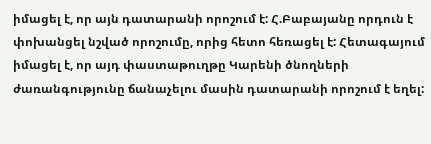իմացել է, որ այն դատարանի որոշում է: Հ.Բաբայանը որդուն է փոխանցել նշված որոշումը, որից հետո հեռացել է: Հետագայում իմացել է, որ այդ փաստաթուղթը Կարենի ծնողների ժառանգությունը ճանաչելու մասին դատարանի որոշում է եղել: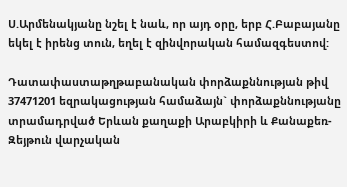Ս.Արմենակյանը նշել է նաև, որ այդ օրը, երբ Հ.Բաբայանը եկել է իրենց տուն, եղել է զինվորական համազգեստով:

Դատափաստաթղթաբանական փորձաքննության թիվ 37471201 եզրակացության համաձայն` փորձաքննությանը տրամադրված Երևան քաղաքի Արաբկիրի և Քանաքեռ-Զեյթուն վարչական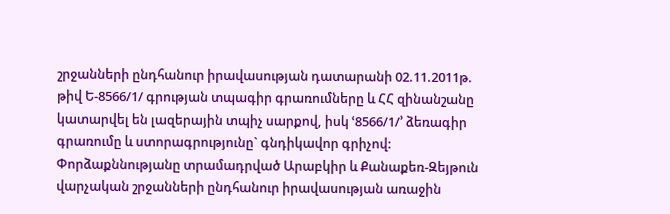շրջանների ընդհանուր իրավասության դատարանի 02.11.2011թ. թիվ Ե-8566/1/ գրության տպագիր գրառումները և ՀՀ զինանշանը կատարվել են լազերային տպիչ սարքով, իսկ ՙ8566/1/՚ ձեռագիր գրառումը և ստորագրությունը` գնդիկավոր գրիչով:
Փորձաքննությանը տրամադրված Արաբկիր և Քանաքեռ-Զեյթուն վարչական շրջանների ընդհանուր իրավասության առաջին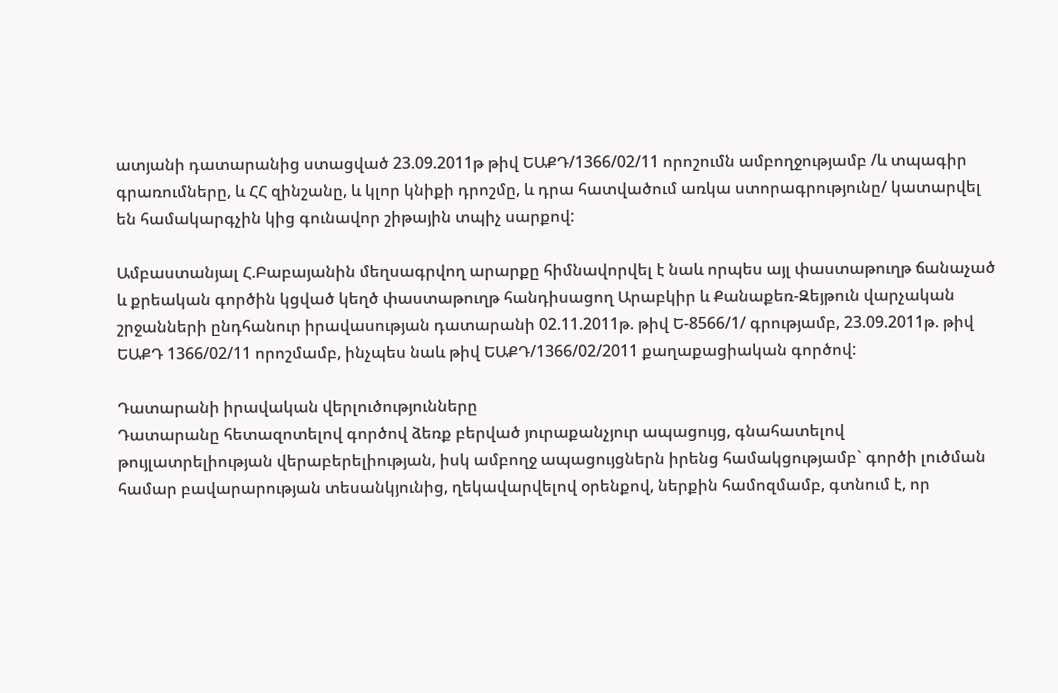ատյանի դատարանից ստացված 23.09.2011թ թիվ ԵԱՔԴ/1366/02/11 որոշումն ամբողջությամբ /և տպագիր գրառումները, և ՀՀ զինշանը, և կլոր կնիքի դրոշմը, և դրա հատվածում առկա ստորագրությունը/ կատարվել են համակարգչին կից գունավոր շիթային տպիչ սարքով:

Ամբաստանյալ Հ.Բաբայանին մեղսագրվող արարքը հիմնավորվել է նաև որպես այլ փաստաթուղթ ճանաչած և քրեական գործին կցված կեղծ փաստաթուղթ հանդիսացող Արաբկիր և Քանաքեռ-Զեյթուն վարչական շրջանների ընդհանուր իրավասության դատարանի 02.11.2011թ. թիվ Ե-8566/1/ գրությամբ, 23.09.2011թ. թիվ ԵԱՔԴ 1366/02/11 որոշմամբ, ինչպես նաև թիվ ԵԱՔԴ/1366/02/2011 քաղաքացիական գործով:

Դատարանի իրավական վերլուծությունները
Դատարանը հետազոտելով գործով ձեռք բերված յուրաքանչյուր ապացույց, գնահատելով թույլատրելիության վերաբերելիության, իսկ ամբողջ ապացույցներն իրենց համակցությամբ` գործի լուծման համար բավարարության տեսանկյունից, ղեկավարվելով օրենքով, ներքին համոզմամբ, գտնում է, որ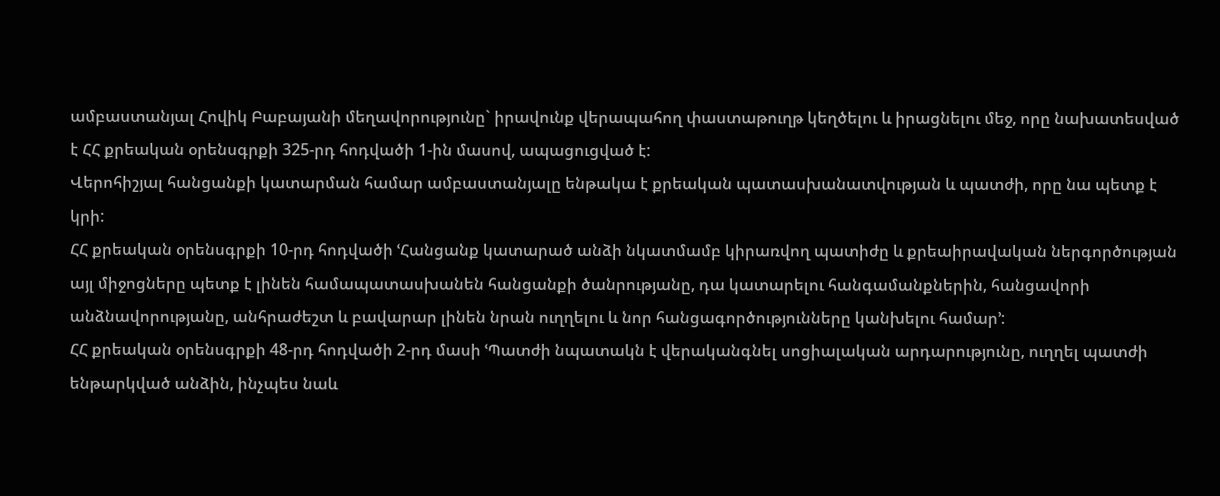ամբաստանյալ Հովիկ Բաբայանի մեղավորությունը` իրավունք վերապահող փաստաթուղթ կեղծելու և իրացնելու մեջ, որը նախատեսված է ՀՀ քրեական օրենսգրքի 325-րդ հոդվածի 1-ին մասով, ապացուցված է:
Վերոհիշյալ հանցանքի կատարման համար ամբաստանյալը ենթակա է քրեական պատասխանատվության և պատժի, որը նա պետք է կրի:
ՀՀ քրեական օրենսգրքի 10-րդ հոդվածի ՙՀանցանք կատարած անձի նկատմամբ կիրառվող պատիժը և քրեաիրավական ներգործության այլ միջոցները պետք է լինեն համապատասխանեն հանցանքի ծանրությանը, դա կատարելու հանգամանքներին, հանցավորի անձնավորությանը, անհրաժեշտ և բավարար լինեն նրան ուղղելու և նոր հանցագործությունները կանխելու համար՚:
ՀՀ քրեական օրենսգրքի 48-րդ հոդվածի 2-րդ մասի ՙՊատժի նպատակն է վերականգնել սոցիալական արդարությունը, ուղղել պատժի ենթարկված անձին, ինչպես նաև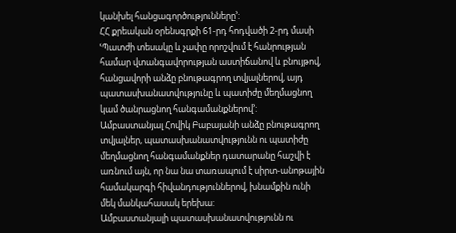կանխել հանցագործությունները՚:
ՀՀ քրեական օրենսգրքի 61-րդ հոդվածի 2-րդ մասի ՙՊատժի տեսակը և չափը որոշվում է հանրության համար վտանգավորության աստիճանով և բնույթով, հանցավորի անձը բնութագրող տվյալներով, այդ պատասխանատվությունը և պատիժը մեղմացնող կամ ծանրացնող հանգամանքներով՚:
Ամբաստանյալ Հովիկ Բաբայանի անձը բնութագրող տվյալներ, պատասխանատվությունն ու պատիժը մեղմացնող հանգամանքներ դատարանը հաշվի է առնում այն, որ նա նա տառապում է սիրտ-անոթային համակարգի հիվանդություններով, խնամքին ունի մեկ մանկահասակ երեխա:
Ամբաստանյալի պատասխանատվությունն ու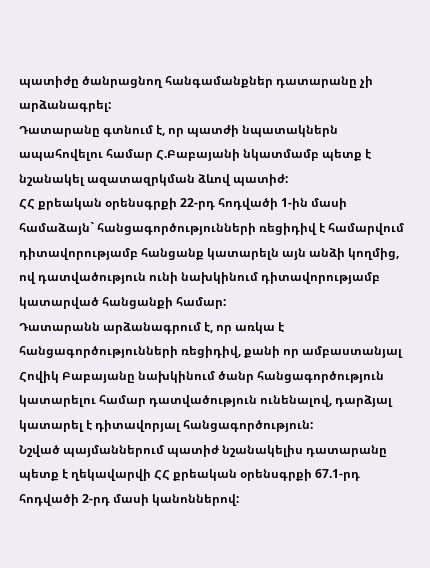պատիժը ծանրացնող հանգամանքներ դատարանը չի արձանագրել:
Դատարանը գտնում է, որ պատժի նպատակներն ապահովելու համար Հ.Բաբայանի նկատմամբ պետք է նշանակել ազատազրկման ձևով պատիժ:
ՀՀ քրեական օրենսգրքի 22-րդ հոդվածի 1-ին մասի համաձայն` հանցագործությունների ռեցիդիվ է համարվում դիտավորությամբ հանցանք կատարելն այն անձի կողմից, ով դատվածություն ունի նախկինում դիտավորությամբ կատարված հանցանքի համար:
Դատարանն արձանագրում է, որ առկա է հանցագործությունների ռեցիդիվ, քանի որ ամբաստանյալ Հովիկ Բաբայանը նախկինում ծանր հանցագործություն կատարելու համար դատվածություն ունենալով, դարձյալ կատարել է դիտավորյալ հանցագործություն:
Նշված պայմաններում պատիժ նշանակելիս դատարանը պետք է ղեկավարվի ՀՀ քրեական օրենսգրքի 67.1-րդ հոդվածի 2-րդ մասի կանոններով: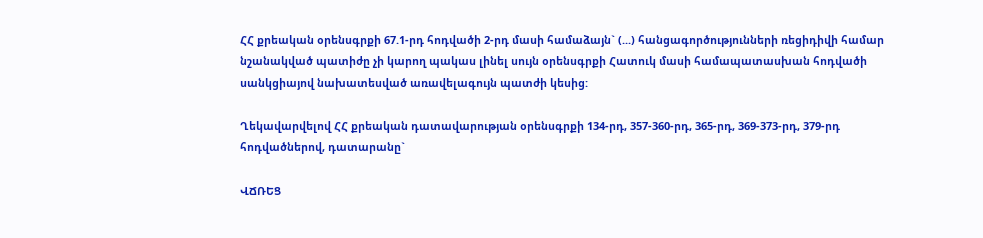ՀՀ քրեական օրենսգրքի 67.1-րդ հոդվածի 2-րդ մասի համաձայն` (...) հանցագործությունների ռեցիդիվի համար նշանակված պատիժը չի կարող պակաս լինել սույն օրենսգրքի Հատուկ մասի համապատասխան հոդվածի սանկցիայով նախատեսված առավելագույն պատժի կեսից:

Ղեկավարվելով ՀՀ քրեական դատավարության օրենսգրքի 134-րդ, 357-360-րդ, 365-րդ, 369-373-րդ, 379-րդ հոդվածներով, դատարանը`

ՎՃՌԵՑ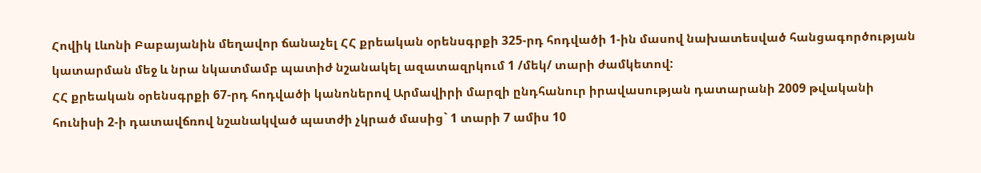Հովիկ Լևոնի Բաբայանին մեղավոր ճանաչել ՀՀ քրեական օրենսգրքի 325-րդ հոդվածի 1-ին մասով նախատեսված հանցագործության կատարման մեջ և նրա նկատմամբ պատիժ նշանակել ազատազրկում 1 /մեկ/ տարի ժամկետով:
ՀՀ քրեական օրենսգրքի 67-րդ հոդվածի կանոներով Արմավիրի մարզի ընդհանուր իրավասության դատարանի 2009 թվականի հունիսի 2-ի դատավճռով նշանակված պատժի չկրած մասից` 1 տարի 7 ամիս 10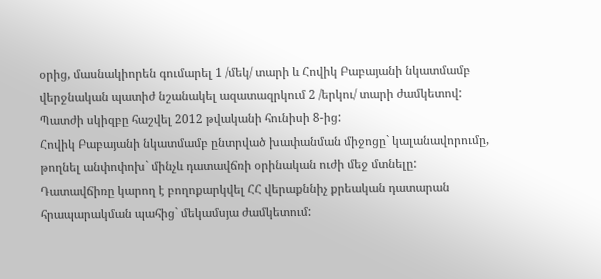օրից, մասնակիորեն գումարել 1 /մեկ/ տարի և Հովիկ Բաբայանի նկատմամբ վերջնական պատիժ նշանակել ազատազրկում 2 /երկու/ տարի ժամկետով:
Պատժի սկիզբը հաշվել 2012 թվականի հունիսի 8-ից:
Հովիկ Բաբայանի նկատմամբ ընտրված խափանման միջոցը` կալանավորումը, թողնել անփոփոխ` մինչև դատավճռի օրինական ուժի մեջ մտնելը:
Դատավճիռը կարող է բողոքարկվել ՀՀ վերաքննիչ քրեական դատարան հրապարակման պահից` մեկամսյա ժամկետում: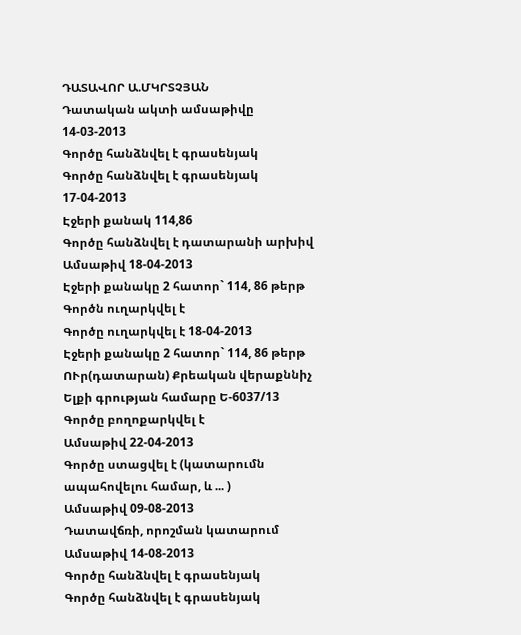ԴԱՏԱՎՈՐ Ա.ՄԿՐՏՉՅԱՆ
Դատական ակտի ամսաթիվը 14-03-2013
Գործը հանձնվել է գրասենյակ
Գործը հանձնվել է գրասենյակ 17-04-2013
Էջերի քանակ 114,86
Գործը հանձնվել է դատարանի արխիվ
Ամսաթիվ 18-04-2013
Էջերի քանակը 2 հատոր` 114, 86 թերթ
Գործն ուղարկվել է
Գործը ուղարկվել է 18-04-2013
Էջերի քանակը 2 հատոր` 114, 86 թերթ
ՈՒր(դատարան) Քրեական վերաքննիչ
Ելքի գրության համարը Ե-6037/13
Գործը բողոքարկվել է
Ամսաթիվ 22-04-2013
Գործը ստացվել է (կատարումն ապահովելու համար, և ... )
Ամսաթիվ 09-08-2013
Դատավճռի, որոշման կատարում
Ամսաթիվ 14-08-2013
Գործը հանձնվել է գրասենյակ
Գործը հանձնվել է գրասենյակ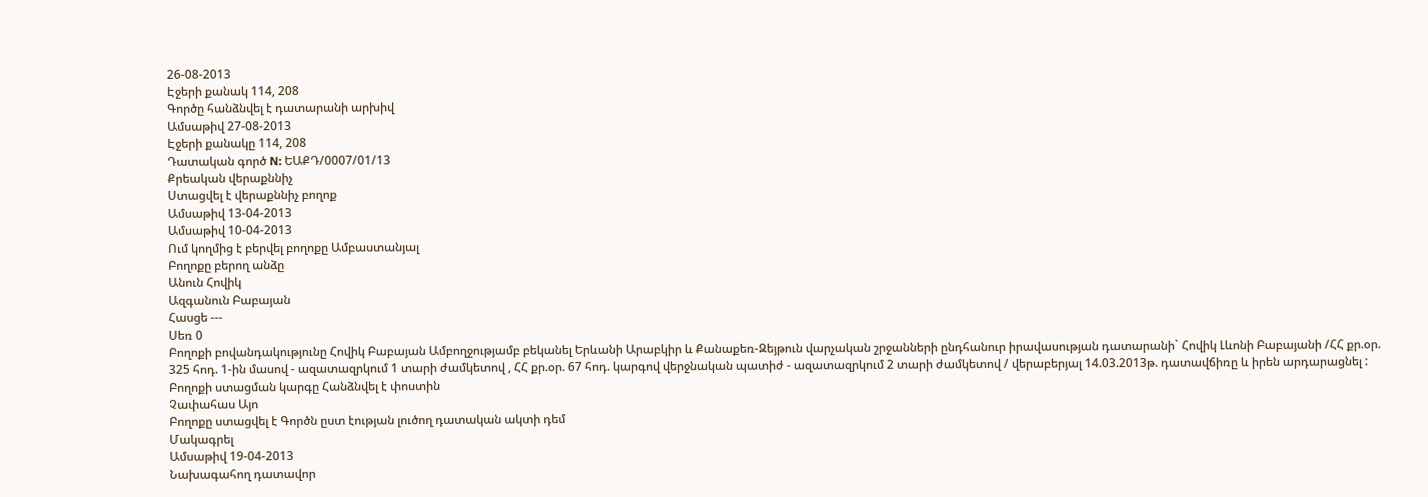26-08-2013
Էջերի քանակ 114, 208
Գործը հանձնվել է դատարանի արխիվ
Ամսաթիվ 27-08-2013
Էջերի քանակը 114, 208
Դատական գործ N: ԵԱՔԴ/0007/01/13
Քրեական վերաքննիչ
Ստացվել է վերաքննիչ բողոք
Ամսաթիվ 13-04-2013
Ամսաթիվ 10-04-2013
Ում կողմից է բերվել բողոքը Ամբաստանյալ
Բողոքը բերող անձը
Անուն Հովիկ
Ազգանուն Բաբայան
Հասցե ---
Սեռ 0
Բողոքի բովանդակությունը Հովիկ Բաբայան Ամբողջությամբ բեկանել Երևանի Արաբկիր և Քանաքեռ-Զեյթուն վարչական շրջանների ընդհանուր իրավասության դատարանի` Հովիկ Լևոնի Բաբայանի /ՀՀ քր.օր. 325 հոդ. 1-ին մասով - ազատազրկում 1 տարի ժամկետով , ՀՀ քր.օր. 67 հոդ. կարգով վերջնական պատիժ - ազատազրկում 2 տարի ժամկետով / վերաբերյալ 14.03.2013թ. դատավճիռը և իրեն արդարացնել :
Բողոքի ստացման կարգը Հանձնվել է փոստին
Չափահաս Այո
Բողոքը ստացվել է Գործն ըստ էության լուծող դատական ակտի դեմ
Մակագրել
Ամսաթիվ 19-04-2013
Նախագահող դատավոր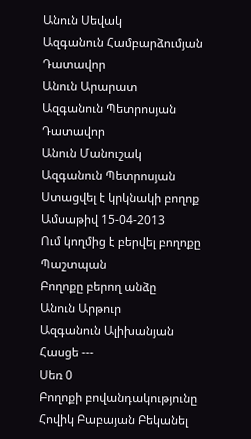Անուն Սեվակ
Ազգանուն Համբարձումյան
Դատավոր
Անուն Արարատ
Ազգանուն Պետրոսյան
Դատավոր
Անուն Մանուշակ
Ազգանուն Պետրոսյան
Ստացվել է կրկնակի բողոք
Ամսաթիվ 15-04-2013
Ում կողմից է բերվել բողոքը Պաշտպան
Բողոքը բերող անձը
Անուն Արթուր
Ազգանուն Ալիխանյան
Հասցե ---
Սեռ 0
Բողոքի բովանդակությունը Հովիկ Բաբայան Բեկանել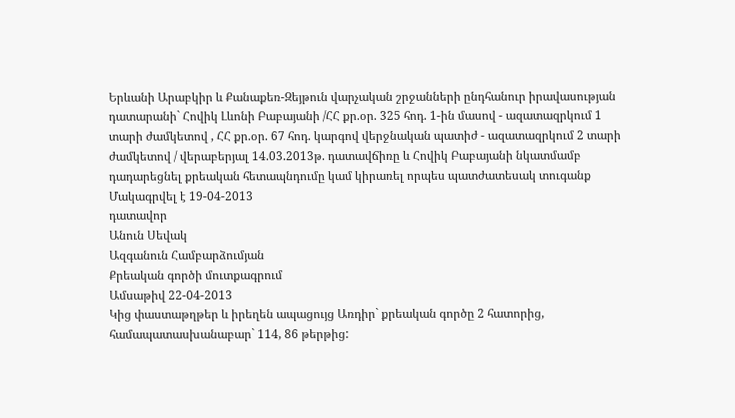Երևանի Արաբկիր և Քանաքեռ-Զեյթուն վարչական շրջանների ընդհանուր իրավասության դատարանի` Հովիկ Լևոնի Բաբայանի /ՀՀ քր.օր. 325 հոդ. 1-ին մասով - ազատազրկում 1 տարի ժամկետով , ՀՀ քր.օր. 67 հոդ. կարգով վերջնական պատիժ - ազատազրկում 2 տարի ժամկետով / վերաբերյալ 14.03.2013թ. դատավճիռը և Հովիկ Բաբայանի նկատմամբ դադարեցնել քրեական հետապնդումը կամ կիրառել որպես պատժատեսակ տուգանք
Մակագրվել է 19-04-2013
դատավոր
Անուն Սեվակ
Ազգանուն Համբարձումյան
Քրեական գործի մուտքագրում
Ամսաթիվ 22-04-2013
Կից փաստաթղթեր և իրեղեն ապացույց Առդիր` քրեական գործը 2 հատորից, համապատասխանաբար` 114, 86 թերթից: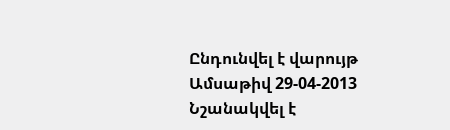Ընդունվել է վարույթ
Ամսաթիվ 29-04-2013
Նշանակվել է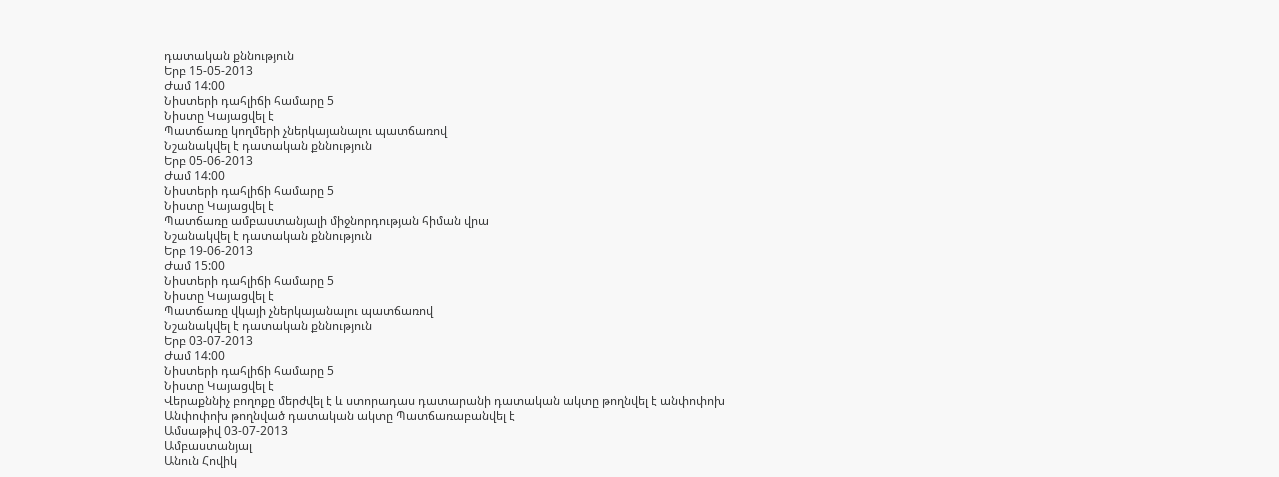դատական քննություն
Երբ 15-05-2013
Ժամ 14:00
Նիստերի դահլիճի համարը 5
Նիստը Կայացվել է
Պատճառը կողմերի չներկայանալու պատճառով
Նշանակվել է դատական քննություն
Երբ 05-06-2013
Ժամ 14:00
Նիստերի դահլիճի համարը 5
Նիստը Կայացվել է
Պատճառը ամբաստանյալի միջնորդության հիման վրա
Նշանակվել է դատական քննություն
Երբ 19-06-2013
Ժամ 15:00
Նիստերի դահլիճի համարը 5
Նիստը Կայացվել է
Պատճառը վկայի չներկայանալու պատճառով
Նշանակվել է դատական քննություն
Երբ 03-07-2013
Ժամ 14:00
Նիստերի դահլիճի համարը 5
Նիստը Կայացվել է
Վերաքննիչ բողոքը մերժվել է և ստորադաս դատարանի դատական ակտը թողնվել է անփոփոխ
Անփոփոխ թողնված դատական ակտը Պատճառաբանվել է
Ամսաթիվ 03-07-2013
Ամբաստանյալ
Անուն Հովիկ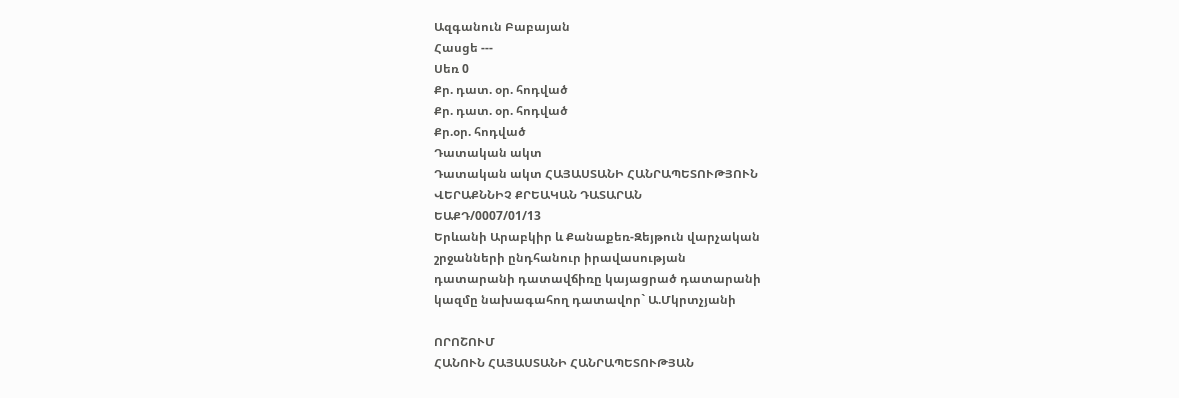Ազգանուն Բաբայան
Հասցե ---
Սեռ 0
Քր. դատ. օր. հոդված
Քր. դատ. օր. հոդված
Քր.օր. հոդված
Դատական ակտ
Դատական ակտ ՀԱՅԱՍՏԱՆԻ ՀԱՆՐԱՊԵՏՈՒԹՅՈՒՆ
ՎԵՐԱՔՆՆԻՉ ՔՐԵԱԿԱՆ ԴԱՏԱՐԱՆ
ԵԱՔԴ/0007/01/13
Երևանի Արաբկիր և Քանաքեռ-Զեյթուն վարչական
շրջանների ընդհանուր իրավասության
դատարանի դատավճիռը կայացրած դատարանի
կազմը նախագահող դատավոր` Ա.Մկրտչյանի

ՈՐՈՇՈՒՄ
ՀԱՆՈՒՆ ՀԱՅԱՍՏԱՆԻ ՀԱՆՐԱՊԵՏՈՒԹՅԱՆ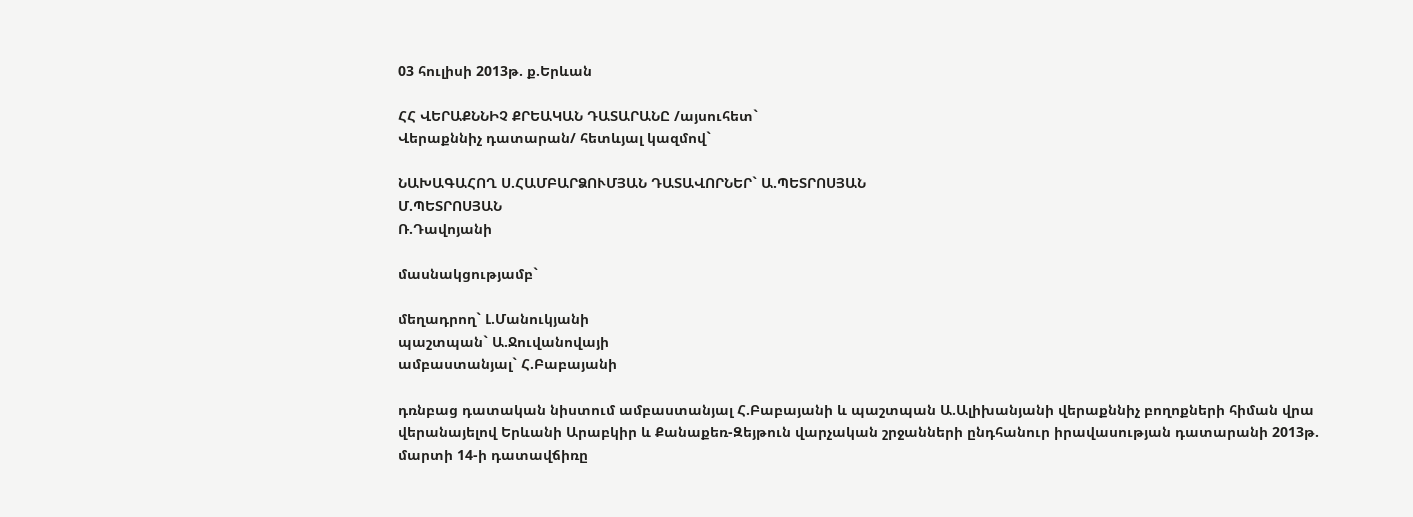03 հուլիսի 2013թ. ք.Երևան

ՀՀ ՎԵՐԱՔՆՆԻՉ ՔՐԵԱԿԱՆ ԴԱՏԱՐԱՆԸ /այսուհետ`
Վերաքննիչ դատարան/ հետևյալ կազմով`

ՆԱԽԱԳԱՀՈՂ Ս.ՀԱՄԲԱՐՁՈՒՄՅԱՆ ԴԱՏԱՎՈՐՆԵՐ` Ա.ՊԵՏՐՈՍՅԱՆ
Մ.ՊԵՏՐՈՍՅԱՆ
Ռ.Դավոյանի

մասնակցությամբ`

մեղադրող` Լ.Մանուկյանի
պաշտպան` Ա.Ջուվանովայի
ամբաստանյալ` Հ.Բաբայանի

դռնբաց դատական նիստում ամբաստանյալ Հ.Բաբայանի և պաշտպան Ա.Ալիխանյանի վերաքննիչ բողոքների հիման վրա վերանայելով Երևանի Արաբկիր և Քանաքեռ-Զեյթուն վարչական շրջանների ընդհանուր իրավասության դատարանի 2013թ. մարտի 14-ի դատավճիռը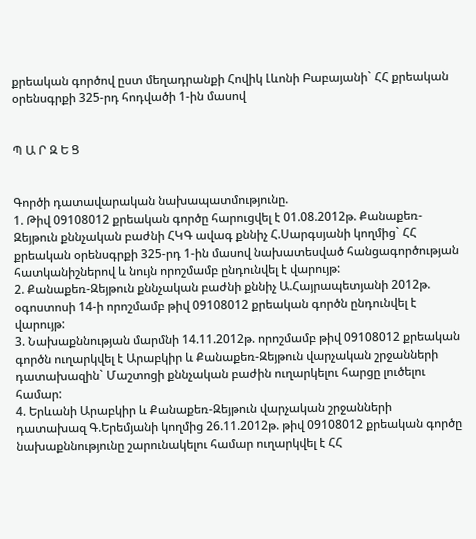քրեական գործով ըստ մեղադրանքի Հովիկ Լևոնի Բաբայանի` ՀՀ քրեական օրենսգրքի 325-րդ հոդվածի 1-ին մասով


Պ Ա Ր Զ Ե Ց


Գործի դատավարական նախապատմությունը.
1. Թիվ 09108012 քրեական գործը հարուցվել է 01.08.2012թ. Քանաքեռ-Զեյթուն քննչական բաժնի ՀԿԳ ավագ քննիչ Հ.Սարգսյանի կողմից` ՀՀ քրեական օրենսգրքի 325-րդ 1-ին մասով նախատեսված հանցագործության հատկանիշներով և նույն որոշմամբ ընդունվել է վարույթ:
2. Քանաքեռ-Զեյթուն քննչական բաժնի քննիչ Ա.Հայրապետյանի 2012թ. օգոստոսի 14-ի որոշմամբ թիվ 09108012 քրեական գործն ընդունվել է վարույթ:
3. Նախաքննության մարմնի 14.11.2012թ. որոշմամբ թիվ 09108012 քրեական գործն ուղարկվել է Արաբկիր և Քանաքեռ-Զեյթուն վարչական շրջանների դատախազին` Մաշտոցի քննչական բաժին ուղարկելու հարցը լուծելու համար:
4. Երևանի Արաբկիր և Քանաքեռ-Զեյթուն վարչական շրջանների դատախազ Գ.Երեմյանի կողմից 26.11.2012թ. թիվ 09108012 քրեական գործը նախաքննությունը շարունակելու համար ուղարկվել է ՀՀ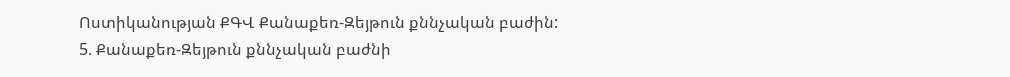Ոստիկանության ՔԳՎ Քանաքեռ-Զեյթուն քննչական բաժին:
5. Քանաքեռ-Զեյթուն քննչական բաժնի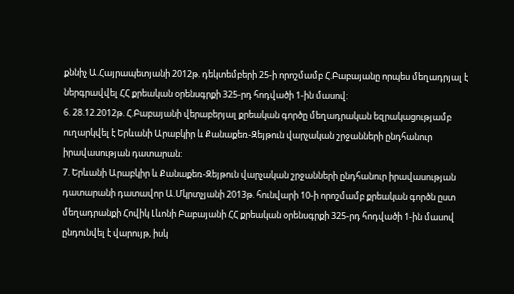քննիչ Ա.Հայրապետյանի 2012թ. դեկտեմբերի 25-ի որոշմամբ Հ.Բաբայանը որպես մեղադրյալ է ներգրավվել ՀՀ քրեական օրենսգրքի 325-րդ հոդվածի 1-ին մասով:
6. 28.12.2012թ. Հ.Բաբայանի վերաբերյալ քրեական գործը մեղադրական եզրակացությամբ ուղարկվել է Երևանի Արաբկիր և Քանաքեռ-Զեյթուն վարչական շրջանների ընդհանուր իրավասության դատարան:
7. Երևանի Արաբկիր և Քանաքեռ-Զեյթուն վարչական շրջանների ընդհանուր իրավասության դատարանի դատավոր Ա.Մկրտչյանի 2013թ. հունվարի 10-ի որոշմամբ քրեական գործն ըստ մեղադրանքի Հովիկ Լևոնի Բաբայանի ՀՀ քրեական օրենսգրքի 325-րդ հոդվածի 1-ին մասով ընդունվել է վարույթ, իսկ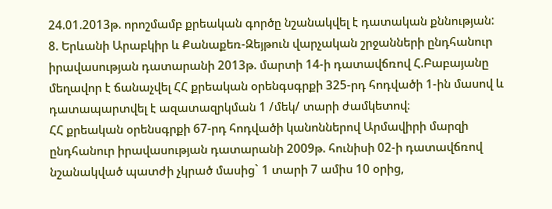24.01.2013թ. որոշմամբ քրեական գործը նշանակվել է դատական քննության:
8. Երևանի Արաբկիր և Քանաքեռ-Զեյթուն վարչական շրջանների ընդհանուր իրավասության դատարանի 2013թ. մարտի 14-ի դատավճռով Հ.Բաբայանը մեղավոր է ճանաչվել ՀՀ քրեական օրենգսգրքի 325-րդ հոդվածի 1-ին մասով և դատապարտվել է ազատազրկման 1 /մեկ/ տարի ժամկետով։
ՀՀ քրեական օրենսգրքի 67-րդ հոդվածի կանոններով Արմավիրի մարզի ընդհանուր իրավասության դատարանի 2009թ. հունիսի 02-ի դատավճռով նշանակված պատժի չկրած մասից` 1 տարի 7 ամիս 10 օրից,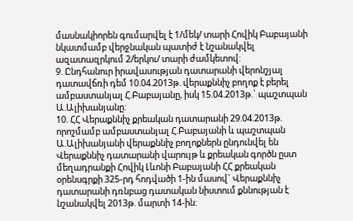մասնակիորեն գումարվել է 1/մեկ/ տարի Հովիկ Բաբայանի նկատմամբ վերջնական պատիժ է նշանակվել ազատազրկում 2/երկու/ տարի ժամկետով:
9. Ընդհանուր իրավասության դատարանի վերոնշյալ դատավճռի դեմ 10.04.2013թ. վերաքննիչ բողոք է բերել ամբաստանյալ Հ.Բաբայանը, իսկ 15.04.2013թ.` պաշտպան Ա.Ալիխանյանը:
10. ՀՀ Վերաքննիչ քրեական դատարանի 29.04.2013թ. որոշմամբ ամբաստանյալ Հ.Բաբայանի և պաշտպան Ա.Ալիխանյանի վերաքննիչ բողոքներն ընդունվել են Վերաքննիչ դատարանի վարույթ և քրեական գործն ըստ մեղադրանքի Հովիկ Լևոնի Բաբայանի ՀՀ քրեական օրենսգրքի 325-րդ հոդվածի 1-ին մասով` Վերաքննիչ դատարանի դռնբաց դատական նիստում քննության է նշանակվել 2013թ. մարտի 14-ին: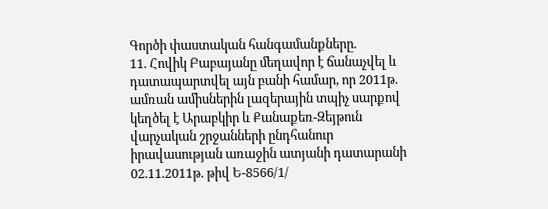Գործի փաստական հանգամանքները.
11. Հովիկ Բաբայանը մեղավոր է ճանաչվել և դատապարտվել այն բանի համար, որ 2011թ. ամռան ամիսներին լազերային տպիչ սարքով կեղծել է Արաբկիր և Քանաքեռ-Զեյթուն վարչական շրջանների ընդհանուր իրավասության առաջին ատյանի դատարանի 02.11.2011թ. թիվ Ե-8566/1/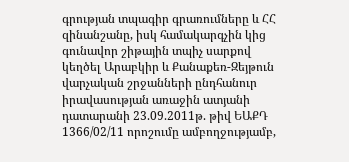գրության տպագիր գրառումները և ՀՀ զինանշանը, իսկ համակարգչին կից գունավոր շիթային տպիչ սարքով կեղծել Արաբկիր և Քանաքեռ-Զեյթուն վարչական շրջանների ընդհանուր իրավասության առաջին ատյանի դատարանի 23.09.2011թ. թիվ ԵԱՔԴ 1366/02/11 որոշումը ամբողջությամբ,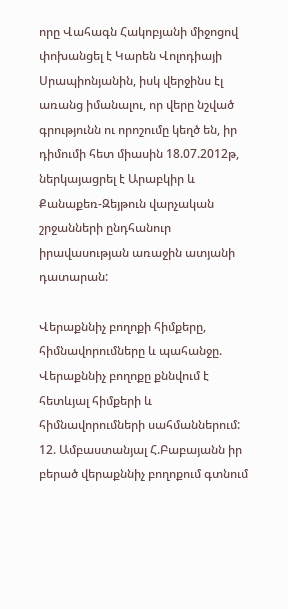որը Վահագն Հակոբյանի միջոցով փոխանցել է Կարեն Վոլոդիայի Սրապիոնյանին, իսկ վերջինս էլ առանց իմանալու, որ վերը նշված գրությունն ու որոշումը կեղծ են, իր դիմումի հետ միասին 18.07.2012թ, ներկայացրել է Արաբկիր և Քանաքեռ-Զեյթուն վարչական շրջանների ընդհանուր իրավասության առաջին ատյանի դատարան:

Վերաքննիչ բողոքի հիմքերը, հիմնավորումները և պահանջը.
Վերաքննիչ բողոքը քննվում է հետևյալ հիմքերի և հիմնավորումների սահմաններում:
12. Ամբաստանյալ Հ.Բաբայանն իր բերած վերաքննիչ բողոքում գտնում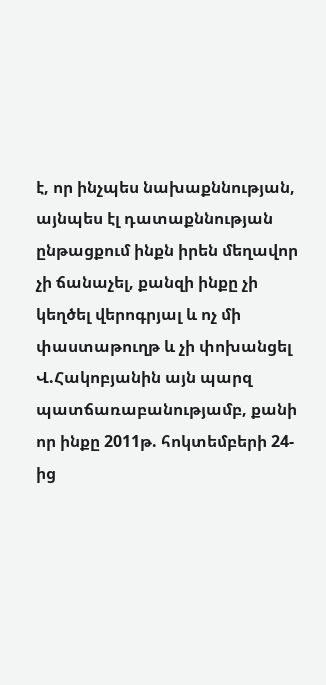է, որ ինչպես նախաքննության, այնպես էլ դատաքննության ընթացքում ինքն իրեն մեղավոր չի ճանաչել, քանզի ինքը չի կեղծել վերոգրյալ և ոչ մի փաստաթուղթ և չի փոխանցել Վ.Հակոբյանին այն պարզ պատճառաբանությամբ, քանի որ ինքը 2011թ. հոկտեմբերի 24-ից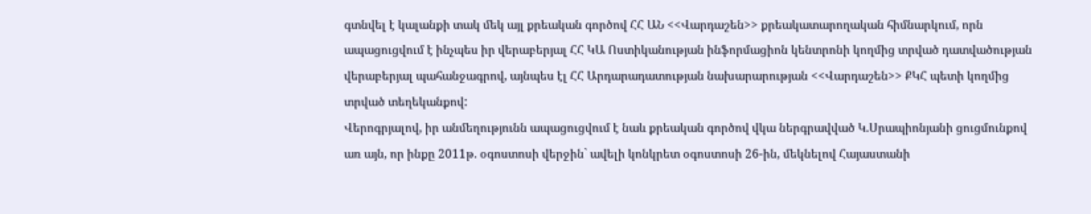գտնվել է կալանքի տակ մեկ այլ քրեական գործով ՀՀ ԱՆ <<Վարդաշեն>> քրեակատարողական հիմնարկում, որն ապացուցվում է ինչպես իր վերաբերյալ ՀՀ ԿԱ Ոստիկանության ինֆորմացիոն կենտրոնի կողմից տրված դատվածության վերաբերյալ պահանջագրով, այնպես էլ ՀՀ Արդարադատության նախարարության <<Վարդաշեն>> ՔԿՀ պետի կողմից տրված տեղեկանքով:
Վերոգրյալով, իր անմեղությունն ապացուցվում է նաև քրեական գործով վկա ներգրավված Կ.Սրապիոնյանի ցուցմունքով առ այն, որ ինքը 2011թ. օգոստոսի վերջին` ավելի կոնկրետ օգոստոսի 26-ին, մեկնելով Հայաստանի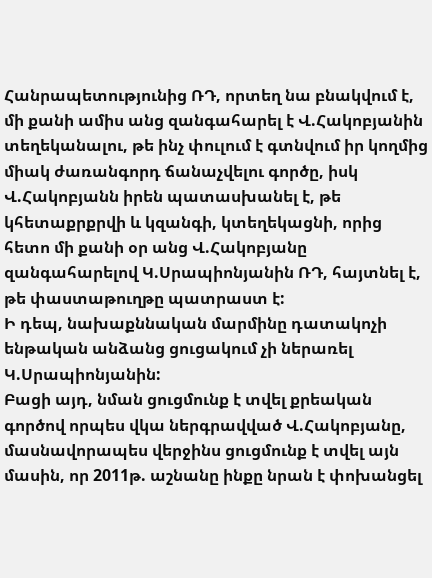Հանրապետությունից ՌԴ, որտեղ նա բնակվում է, մի քանի ամիս անց զանգահարել է Վ.Հակոբյանին տեղեկանալու, թե ինչ փուլում է գտնվում իր կողմից միակ ժառանգորդ ճանաչվելու գործը, իսկ Վ.Հակոբյանն իրեն պատասխանել է, թե կհետաքրքրվի և կզանգի, կտեղեկացնի, որից հետո մի քանի օր անց Վ.Հակոբյանը զանգահարելով Կ.Սրապիոնյանին ՌԴ, հայտնել է, թե փաստաթուղթը պատրաստ է:
Ի դեպ, նախաքննական մարմինը դատակոչի ենթական անձանց ցուցակում չի ներառել Կ.Սրապիոնյանին:
Բացի այդ, նման ցուցմունք է տվել քրեական գործով որպես վկա ներգրավված Վ.Հակոբյանը, մասնավորապես վերջինս ցուցմունք է տվել այն մասին, որ 2011թ. աշնանը ինքը նրան է փոխանցել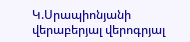Կ.Սրապիոնյանի վերաբերյալ վերոգրյալ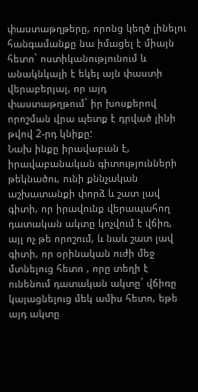փաստաթղթերը, որոնց կեղծ լինելու հանգամանքը նա իմացել է միայն հետո` ոստիկանությունում և անակնկալի է եկել այն փաստի վերաբերյալ, որ այդ փաստաթղթում` իր խոսքերով որոշման վրա պետք է դրված լինի թվով 2-րդ կնիքը:
Նախ ինքը իրավաբան է, իրավաբանական գիտությունների թեկնածու, ունի քննչական աշխատանքի փորձ և շատ լավ գիտի, որ իրավունք վերապահող դատական ակտը կոչվում է վճիռ, այլ ոչ թե որոշում, և նաև շատ լավ գիտի, որ օրինական ուժի մեջ մտնելուց հետո , որը տեղի է ունենում դատական ակտը` վճիռը կայացնելուց մեկ ամիս հետո, եթե այդ ակտը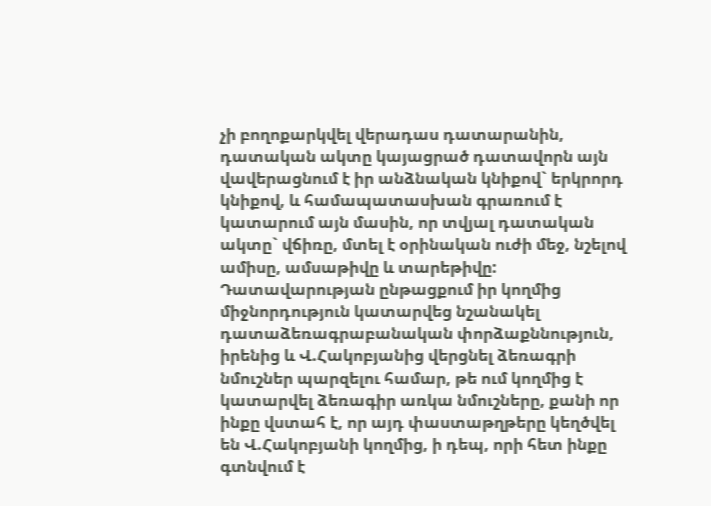չի բողոքարկվել վերադաս դատարանին, դատական ակտը կայացրած դատավորն այն վավերացնում է իր անձնական կնիքով` երկրորդ կնիքով, և համապատասխան գրառում է կատարում այն մասին, որ տվյալ դատական ակտը` վճիռը, մտել է օրինական ուժի մեջ, նշելով ամիսը, ամսաթիվը և տարեթիվը:
Դատավարության ընթացքում իր կողմից միջնորդություն կատարվեց նշանակել դատաձեռագրաբանական փորձաքննություն, իրենից և Վ.Հակոբյանից վերցնել ձեռագրի նմուշներ պարզելու համար, թե ում կողմից է կատարվել ձեռագիր առկա նմուշները, քանի որ ինքը վստահ է, որ այդ փաստաթղթերը կեղծվել են Վ.Հակոբյանի կողմից, ի դեպ, որի հետ ինքը գտնվում է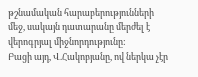թշնամական հարաբերությունների մեջ, սակայն դատարանը մերժել է վերոգրյալ միջնորդությունը:
Բացի այդ, Վ.Հակոբյանը, ով ներկա չէր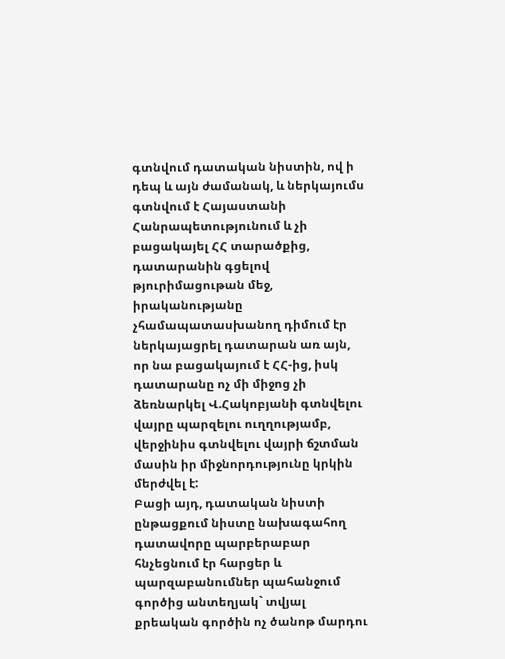գտնվում դատական նիստին, ով ի դեպ և այն ժամանակ, և ներկայումս գտնվում է Հայաստանի Հանրապետությունում և չի բացակայել ՀՀ տարածքից, դատարանին գցելով թյուրիմացութան մեջ, իրականությանը չհամապատասխանող դիմում էր ներկայացրել դատարան առ այն, որ նա բացակայում է ՀՀ-ից, իսկ դատարանը ոչ մի միջոց չի ձեռնարկել Վ.Հակոբյանի գտնվելու վայրը պարզելու ուղղությամբ, վերջինիս գտնվելու վայրի ճշտման մասին իր միջնորդությունը կրկին մերժվել է:
Բացի այդ, դատական նիստի ընթացքում նիստը նախագահող դատավորը պարբերաբար հնչեցնում էր հարցեր և պարզաբանումներ պահանջում գործից անտեղյակ` տվյալ քրեական գործին ոչ ծանոթ մարդու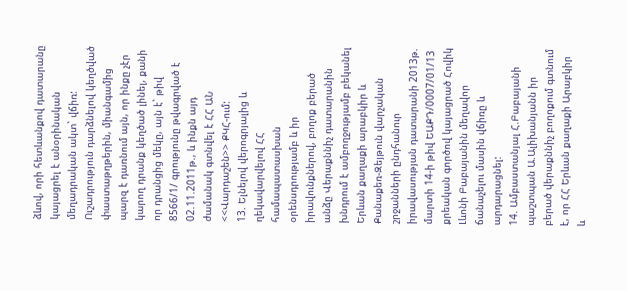ձևով, որի հետևանքով դատարանը կայացրել է անօրինական մեղադրական ակտ` վճիռ:
Ուշադրություն դարձնելով կեղծված փաստաթղթերին, միանգամից պարզ է դառնում այն, որ ինքը չէր կարող դրանք կեղծած լինել, քանի որ դրանցից մեկը, այն է` թիվ 8566/1/ գրությունը թվագրված է 02.11.2011թ., և ինքն այդ ժամանակ գտնվել է ՀՀ ԱՆ <<Վարդաշեն>> ՔԿՀ-ում:
13. Ելնելով վերոգրյալից և ղեկավարվելով ՀՀ համապատասխան օրենսդրությամբ և իր իրավունքներով, բողոք բերած անձը Վերաքննիչ դատարանին խնդրում է ամբողջությամբ բեկանել Երևան քաղաքի արաբկիր և Քանաքեռ-Զեյթուն վարչական շրջանների ընդհանուր իրավասության դատարանի 2013թ. մարտի 14-ի թիվ ԵԱՔԴ/0007/01/13 քրեական գործով կայացրած Հովիկ Լևոնի Բաբայանին մեղավոր ճանաչելու մասին վճիռը և արդարացնել:
14. Ամբաստանյալ Հ.Բաբայանի պաշտպան Ա.Ալիխանյանն իր բերած վերաքննիչ բողոքում գտնում է, որ ՀՀ Երևան քաղաքի Արաբկիր և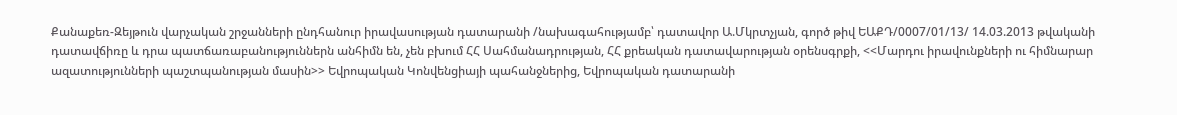Քանաքեռ-Զեյթուն վարչական շրջանների ընդհանուր իրավասության դատարանի /նախագահությամբ՝ դատավոր Ա.Մկրտչյան, գործ թիվ ԵԱՔԴ/0007/01/13/ 14.03.2013 թվականի դատավճիռը և դրա պատճառաբանություններն անհիմն են, չեն բխում ՀՀ Սահմանադրության, ՀՀ քրեական դատավարության օրենսգրքի, <<Մարդու իրավունքների ու հիմնարար ազատությունների պաշտպանության մասին>> Եվրոպական Կոնվենցիայի պահանջներից, Եվրոպական դատարանի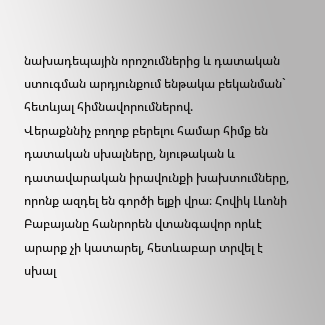նախադեպային որոշումներից և դատական ստուգման արդյունքում ենթակա բեկանման` հետևյալ հիմնավորումներով.
Վերաքննիչ բողոք բերելու համար հիմք են դատական սխալները, նյութական և դատավարական իրավունքի խախտումները, որոնք ազդել են գործի ելքի վրա։ Հովիկ Լևոնի Բաբայանը հանրորեն վտանգավոր որևէ արարք չի կատարել, հետևաբար տրվել է սխալ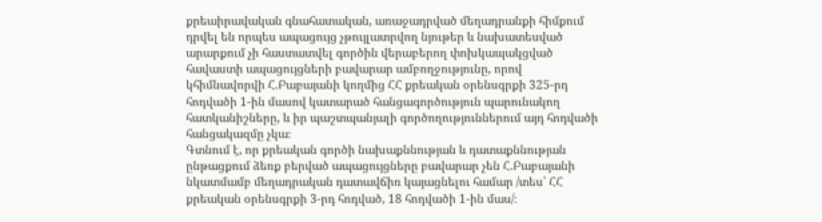քրեաիրավական գնահատական, առաջադրված մեղադրանքի հիմքում դրվել են որպես ապացույց չթույլատրվող նյութեր և նախատեսված արարքում չի հաստատվել գործին վերաբերող փոխկապակցված հավաստի ապացույցների բավարար ամբողջությունը, որով կհիմնավորվի Հ.Բաբայանի կողմից ՀՀ քրեական օրենսգրքի 325-րդ հոդվածի 1-ին մասով կատարած հանցագործություն պարունակող հատկանիշները, և իր պաշտպանյալի գործողություններում այդ հոդվածի հանցակազմը չկա։
Գտնում է, որ քրեական գործի նախաքննության և դատաքննության ընթացքում ձեռք բերված ապացույցները բավարար չեն Հ.Բաբայանի նկատմամբ մեղադրական դատավճիռ կայացնելու համար /տես՝ ՀՀ քրեական օրենսգրքի 3-րդ հոդված, 18 հոդվածի 1-ին մաս/։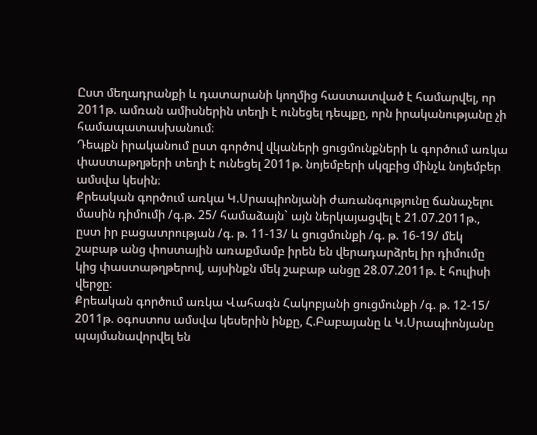Ըստ մեղադրանքի և դատարանի կողմից հաստատված է համարվել, որ 2011թ. ամռան ամիսներին տեղի է ունեցել դեպքը, որն իրականությանը չի համապատասխանում։
Դեպքն իրականում ըստ գործով վկաների ցուցմունքների և գործում առկա փաստաթղթերի տեղի է ունեցել 2011թ. նոյեմբերի սկզբից մինչև նոյեմբեր ամսվա կեսին։
Քրեական գործում առկա Կ.Սրապիոնյանի ժառանգությունը ճանաչելու մասին դիմումի /գ.թ. 25/ համաձայն` այն ներկայացվել է 21.07.2011թ., ըստ իր բացատրության /գ. թ. 11-13/ և ցուցմունքի /գ. թ. 16-19/ մեկ շաբաթ անց փոստային առաքմամբ իրեն են վերադարձրել իր դիմումը կից փաստաթղթերով, այսինքն մեկ շաբաթ անցը 28.07.2011թ. է հուլիսի վերջը։
Քրեական գործում առկա Վահագն Հակոբյանի ցուցմունքի /գ. թ. 12-15/ 2011թ. օգոստոս ամսվա կեսերին ինքը, Հ.Բաբայանը և Կ.Սրապիոնյանը պայմանավորվել են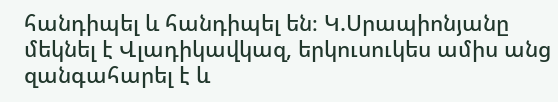հանդիպել և հանդիպել են։ Կ.Սրապիոնյանը մեկնել է Վլադիկավկազ, երկուսուկես ամիս անց զանգահարել է և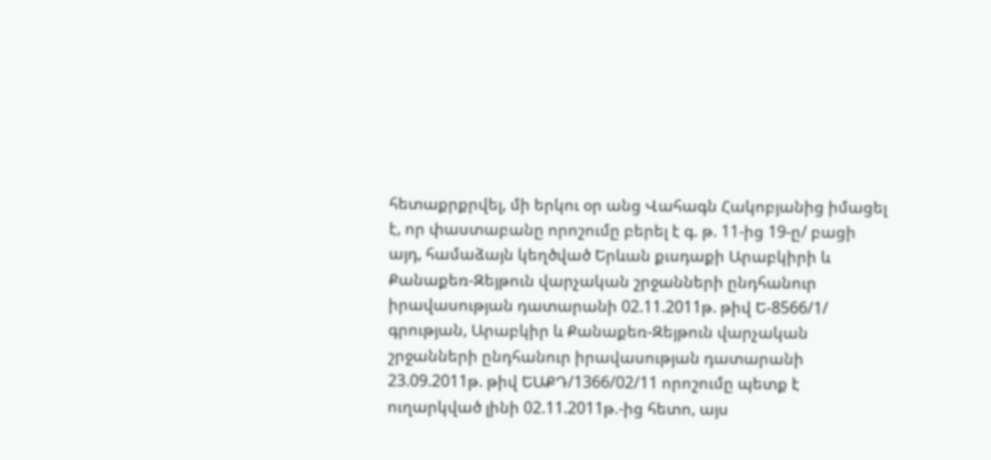հետաքրքրվել, մի երկու օր անց Վահագն Հակոբյանից իմացել է, որ փաստաբանը որոշումը բերել է գ. թ. 11-ից 19-ը/ բացի այդ, համաձայն կեղծված Երևան քւսդաքի Արաբկիրի և Քանաքեռ-Զեյթուն վարչական շրջանների ընդհանուր իրավասության դատարանի 02.11.2011թ. թիվ Ե-8566/1/ գրության, Արաբկիր և Քանաքեռ-Զեյթուն վարչական շրջանների ընդհանուր իրավասության դատարանի 23.09.2011թ. թիվ ԵԱՔԴ/1366/02/11 որոշումը պետք է ուղարկված լինի 02.11.2011թ.-ից հետո, այս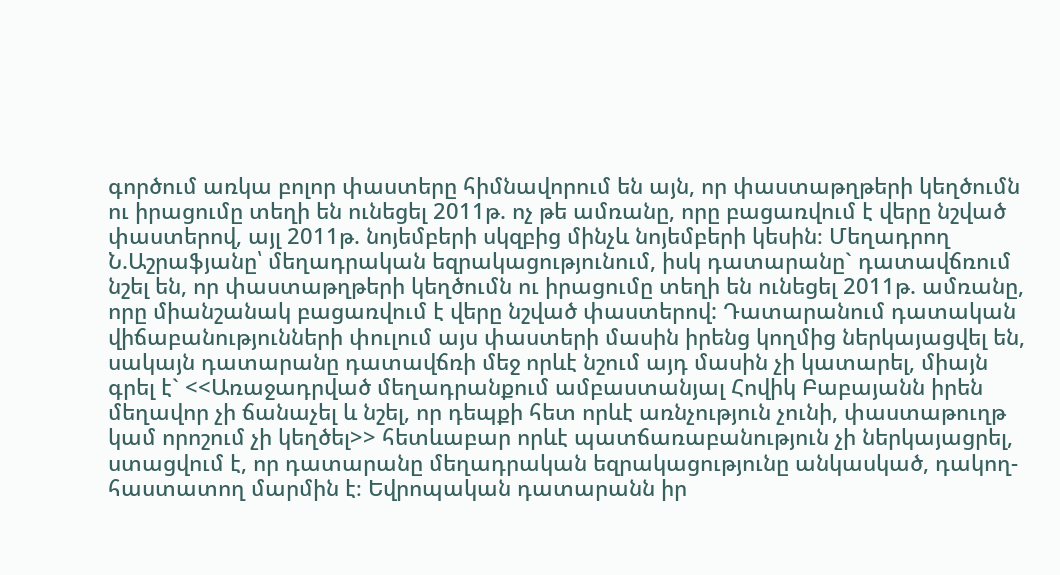գործում առկա բոլոր փաստերը հիմնավորում են այն, որ փաստաթղթերի կեղծումն ու իրացումը տեղի են ունեցել 2011թ. ոչ թե ամռանը, որը բացառվում է վերը նշված փաստերով, այլ 2011թ. նոյեմբերի սկզբից մինչև նոյեմբերի կեսին։ Մեղադրող Ն.Աշրաֆյանը՝ մեղադրական եզրակացությունում, իսկ դատարանը` դատավճռում նշել են, որ փաստաթղթերի կեղծումն ու իրացումը տեղի են ունեցել 2011թ. ամռանը, որը միանշանակ բացառվում է վերը նշված փաստերով: Դատարանում դատական վիճաբանությունների փուլում այս փաստերի մասին իրենց կողմից ներկայացվել են, սակայն դատարանը դատավճռի մեջ որևէ նշում այդ մասին չի կատարել, միայն գրել է` <<Առաջադրված մեղադրանքում ամբաստանյալ Հովիկ Բաբայանն իրեն մեղավոր չի ճանաչել և նշել, որ դեպքի հետ որևէ առնչություն չունի, փաստաթուղթ կամ որոշում չի կեղծել>> հետևաբար որևէ պատճառաբանություն չի ներկայացրել, ստացվում է, որ դատարանը մեղադրական եզրակացությունը անկասկած, դակող-հաստատող մարմին է։ Եվրոպական դատարանն իր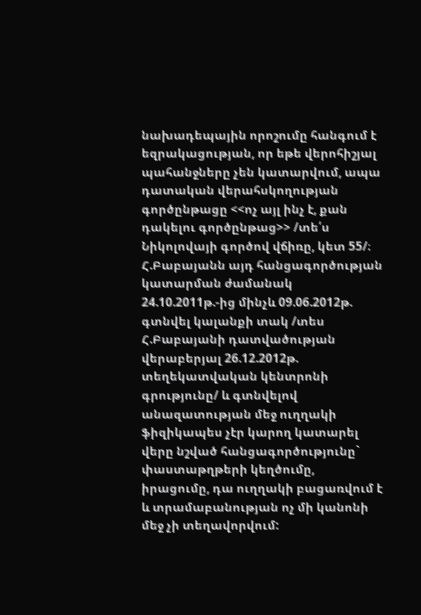նախադեպային որոշումը հանգում է եզրակացության, որ եթե վերոհիշյալ պահանջները չեն կատարվում, ապա դատական վերահսկողության գործընթացը <<ոչ այլ ինչ է, քան դակելու գործընթաց>> /տե՛ս Նիկոլովայի գործով վճիռը, կետ 55/։
Հ.Բաբայանն այդ հանցագործության կատարման ժամանակ 24.10.2011թ.-ից մինչև 09.06.2012թ. գտնվել կալանքի տակ /տես Հ.Բաբայանի դատվածության վերաբերյալ 26.12.2012թ. տեղեկատվական կենտրոնի գրությունը/ և գտնվելով անազատության մեջ ուղղակի ֆիզիկապես չէր կարող կատարել վերը նշված հանցագործությունը` փաստաթղթերի կեղծումը, իրացումը, դա ուղղակի բացառվում է և տրամաբանության ոչ մի կանոնի մեջ չի տեղավորվում: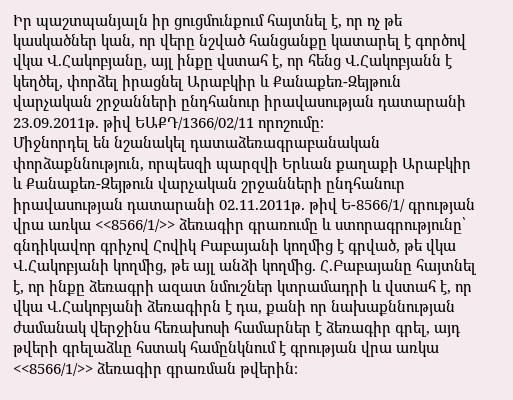Իր պաշտպանյալն իր ցուցմունքում հայտնել է, որ ոչ թե կասկածներ կան, որ վերը նշված հանցանքը կատարել է գործով վկա Վ.Հակոբյանը, այլ ինքը վստահ է, որ հենց Վ.Հակոբյանն է կեղծել, փորձել իրացնել Արաբկիր և Քանաքեռ-Զեյթուն վարչական շրջանների ընդհանուր իրավասության դատարանի 23.09.2011թ. թիվ ԵԱՔԴ/1366/02/11 որոշումը։
Միջնորդել են նշանակել դատաձեռագրաբանական փորձաքննություն, որպեսզի պարզվի Երևան քաղաքի Արաբկիր և Քանաքեռ-Զեյթուն վարչական շրջանների ընդհանուր իրավասության դատարանի 02.11.2011թ. թիվ Ե-8566/1/ գրության վրա առկա <<8566/1/>> ձեռագիր գրառումը և ստորագրությունը՝ գնդիկավոր գրիչով Հովիկ Բաբայանի կողմից է գրված, թե վկա Վ.Հակոբյանի կողմից, թե այլ անձի կողմից. Հ.Բաբայանը հայտնել է, որ ինքը ձեռագրի ազատ նմուշներ կտրամադրի և վստահ է, որ վկա Վ.Հակոբյանի ձեռագիրն է դա, քանի որ նախաքննության ժամանակ վերջինս հեռախոսի համարներ է ձեռագիր գրել, այդ թվերի գրելաձևը հստակ համընկնում է գրության վրա առկա <<8566/1/>> ձեռագիր գրառման թվերին։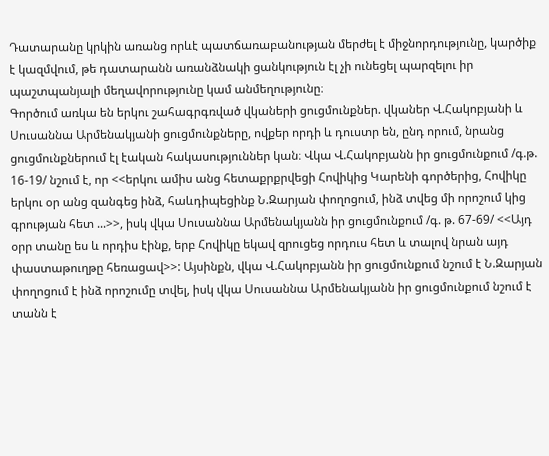Դատարանը կրկին առանց որևէ պատճառաբանության մերժել է միջնորդությունը, կարծիք է կազմվում, թե դատարանն առանձնակի ցանկություն էլ չի ունեցել պարզելու իր պաշտպանյալի մեղավորությունը կամ անմեղությունը։
Գործում առկա են երկու շահագրգռված վկաների ցուցմունքներ. վկաներ Վ.Հակոբյանի և Սուսաննա Արմենակյանի ցուցմունքները, ովքեր որդի և դուստր են, ընդ որում, նրանց ցուցմունքներում էլ էական հակասություններ կան։ Վկա Վ.Հակոբյանն իր ցուցմունքում /գ.թ. 16-19/ նշում է, որ <<երկու ամիս անց հետաքրքրվեցի Հովիկից Կարենի գործերից, Հովիկը երկու օր անց զանգեց ինձ, հաևդիպեցինք Ն.Զարյան փողոցում, ինձ տվեց մի որոշում կից գրության հետ ...>>, իսկ վկա Սուսաննա Արմենակյանն իր ցուցմունքում /գ. թ. 67-69/ <<Այդ օրր տանը ես և որդիս էինք, երբ Հովիկը եկավ զրուցեց որդուս հետ և տալով նրան այդ փաստաթուղթը հեռացավ>>: Այսինքն, վկա Վ.Հակոբյանն իր ցուցմունքում նշում է Ն.Զարյան փողոցում է ինձ որոշումը տվել, իսկ վկա Սուսաննա Արմենակյանն իր ցուցմունքում նշում է տանն է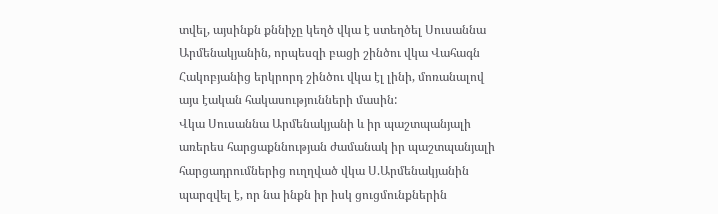տվել, այսինքն քննիչը կեղծ վկա է ստեղծել Սուսաննա Արմենակյանին, որպեսզի բացի շինծու վկա Վահագն Հակոբյանից երկրորդ շինծու վկա էլ լինի, մոռանալով այս էական հակասությունների մասին:
Վկա Սուսաննա Արմենակյանի և իր պաշտպանյալի առերես հարցաքննության ժամանակ իր պաշտպանյալի հարցադրումներից ուղղված վկա Ս.Արմենակյանին պարզվել է, որ նա ինքն իր իսկ ցուցմունքներին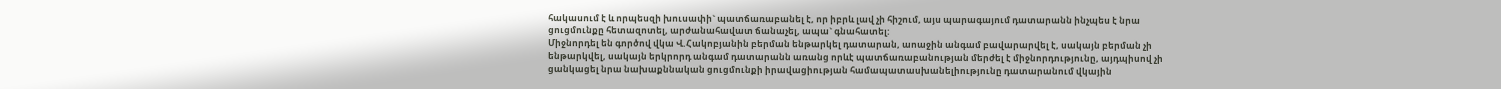հակասում է և որպեսզի խուսափի` պատճառաբանել է, որ իբրև լավ չի հիշում, այս պարագայում դատարանն ինչպես է նրա ցուցմունքը հետազոտել, արժանահավատ ճանաչել, ապա` գնահատել:
Միջնորդել են գործով վկա Վ.Հակոբյանին բերման ենթարկել դատարան, աոաջին անգամ բավարարվել է, սակայն բերման չի ենթարկվել, սակայն երկրորդ անգամ դատարանն առանց որևէ պատճառաբանության մերժել է միջնորդությունը, այդպիսով չի ցանկացել նրա նախաքննական ցուցմունքի իրավացիության համապատասխանելիությունը դատարանում վկային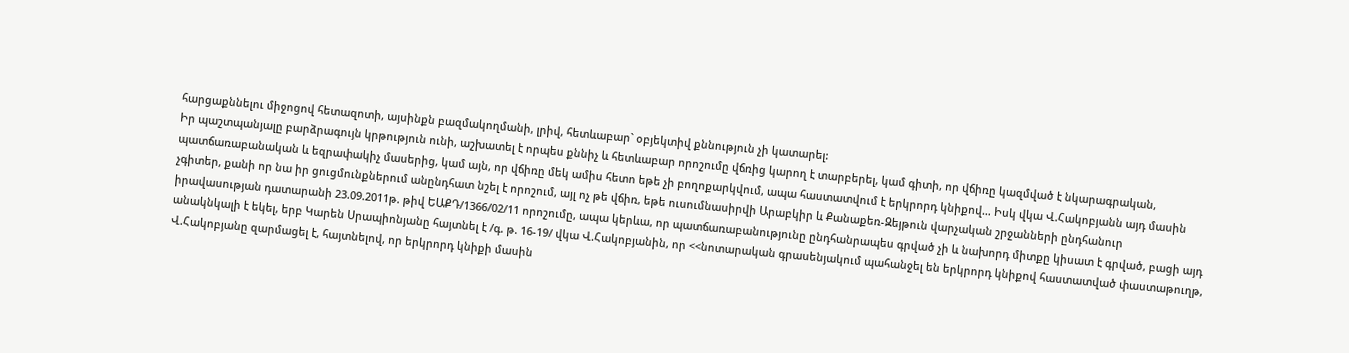հարցաքննելու միջոցով հետազոտի, այսինքն բազմակողմանի, լրիվ, հետևաբար` օբյեկտիվ քննություն չի կատարել:
Իր պաշտպանյալը բարձրագույն կրթություն ունի, աշխատել է որպես քննիչ և հետևաբար որոշումը վճռից կարող է տարբերել, կամ գիտի, որ վճիռը կազմված է նկարագրական, պատճառաբանական և եզրափակիչ մասերից, կամ այն, որ վճիռը մեկ ամիս հետո եթե չի բողոքարկվում, ապա հաստատվում է երկրորդ կնիքով… Իսկ վկա Վ.Հակոբյանն այդ մասին չգիտեր, քանի որ նա իր ցուցմունքներում անընդհատ նշել է որոշում, այլ ոչ թե վճիռ, եթե ուսումնասիրվի Արաբկիր և Քանաքեռ-Զեյթուն վարչական շրջանների ընդհանուր իրավասության դատարանի 23.09.2011թ. թիվ ԵԱՔԴ/1366/02/11 որոշումը, ապա կերևա, որ պատճառաբանությունը ընդհանրապես գրված չի և նախորդ միտքը կիսատ է գրված, բացի այդ անակնկալի է եկել, երբ Կարեն Սրապիոնյանը հայտնել է /գ. թ. 16-19/ վկա Վ.Հակոբյանին, որ <<նոտարական գրասենյակում պահանջել են երկրորդ կնիքով հաստատված փաստաթուղթ, Վ.Հակոբյանը զարմացել է, հայտնելով, որ երկրորդ կնիքի մասին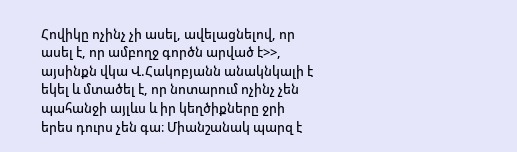Հովիկը ոչինչ չի ասել, ավելացնելով, որ ասել է, որ ամբողջ գործն արված է>>, այսինքն վկա Վ.Հակոբյանն անակնկալի է եկել և մտածել է, որ նոտարում ոչինչ չեն պահանջի այլևս և իր կեղծիքները ջրի երես դուրս չեն գա։ Միանշանակ պարզ է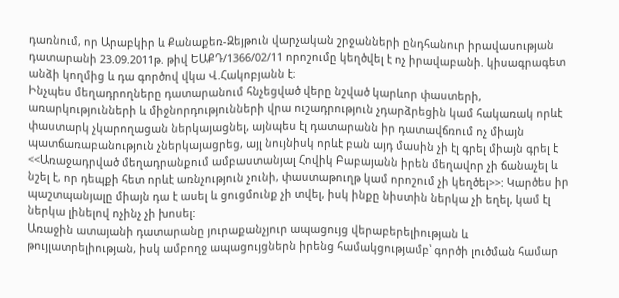դառնում, որ Արաբկիր և Քանաքեռ-Զեյթուն վարչական շրջանների ընդհանուր իրավասության դատարանի 23.09.2011թ. թիվ ԵԱՔԴ/1366/02/11 որոշումը կեղծվել է ոչ իրավաբանի. կիսագրագետ անձի կողմից և դա գործով վկա Վ.Հակոբյանն է։
Ինչպես մեղադրողները դատարանում հնչեցված վերը նշված կարևոր փաստերի, առարկությունների և միջնորդությունների վրա ուշադրություն չդարձրեցին կամ հակառակ որևէ փաստարկ չկարողացան ներկայացնել, այնպես էլ դատարանն իր դատավճռում ոչ միայն պատճառաբանություն չներկայացրեց, այլ նույնիսկ որևէ բան այդ մասին չի էլ գրել միայն գրել է <<Առաջադրված մեղադրանքում ամբաստանյալ Հովիկ Բաբայանն իրեն մեղավոր չի ճանաչել և նշել է, որ դեպքի հետ որևէ առնչություն չունի, փաստաթուղթ կամ որոշում չի կեղծել>>: Կարծես իր պաշտպանյալը միայն դա է ասել և ցուցմունք չի տվել, իսկ ինքը նիստին ներկա չի եղել, կամ էլ ներկա լինելով ոչինչ չի խոսել:
Առաջին ատայանի դատարանը յուրաքանչյուր ապացույց վերաբերելիության և թույլատրելիության, իսկ ամբողջ ապացույցներն իրենց համակցությամբ՝ գործի լուծման համար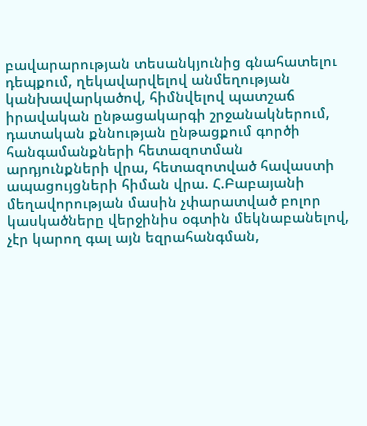բավարարության տեսանկյունից գնահատելու դեպքում, ղեկավարվելով անմեղության կանխավարկածով, հիմնվելով պատշաճ իրավական ընթացակարգի շրջանակներում, դատական քննության ընթացքում գործի հանգամանքների հետազոտման արդյունքների վրա, հետազոտված հավաստի ապացույցների հիման վրա. Հ.Բաբայանի մեղավորության մասին չփարատված բոլոր կասկածները վերջինիս օգտին մեկնաբանելով, չէր կարող գալ այն եզրահանգման,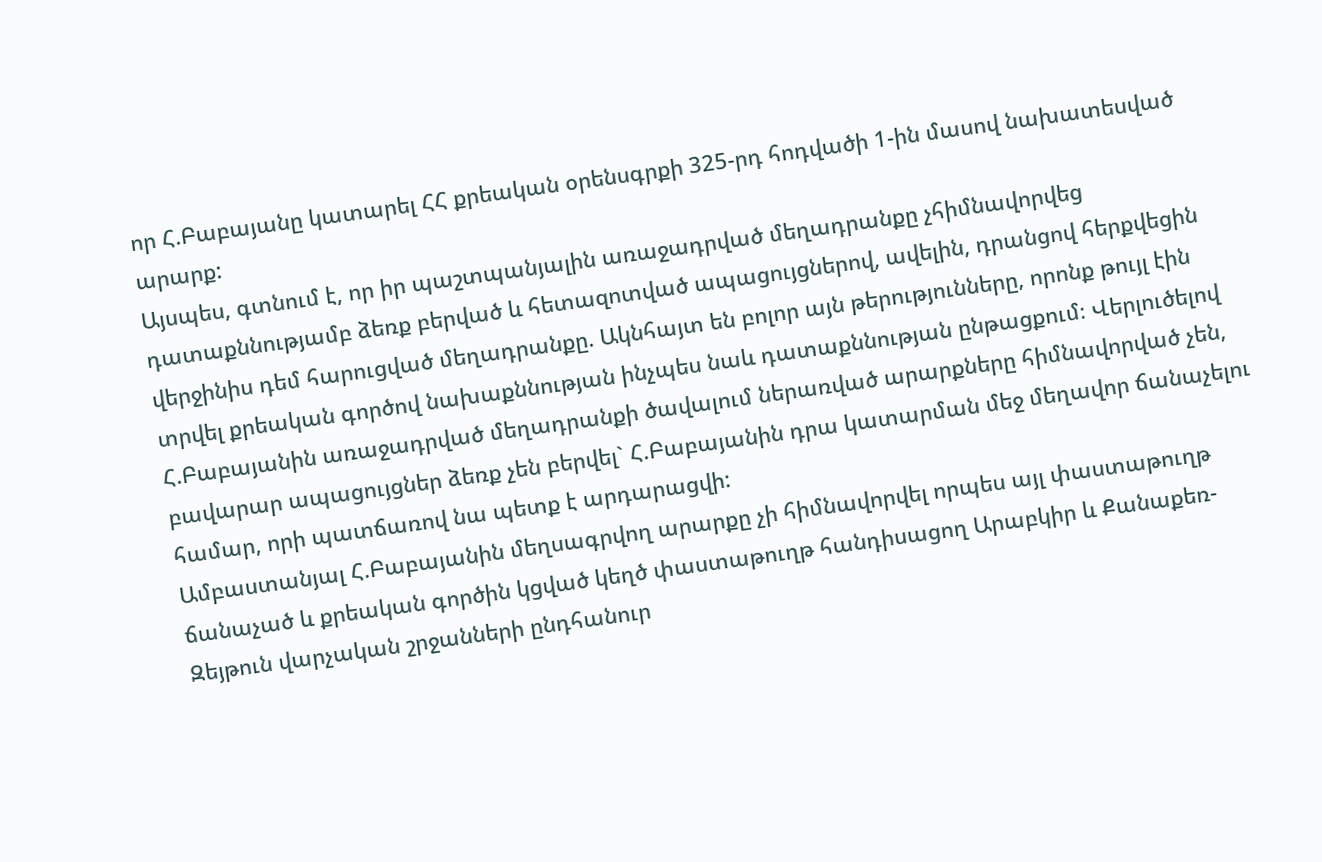որ Հ.Բաբայանը կատարել ՀՀ քրեական օրենսգրքի 325-րդ հոդվածի 1-ին մասով նախատեսված արարք:
Այսպես, գտնում է, որ իր պաշտպանյալին առաջադրված մեղադրանքը չհիմնավորվեց դատաքննությամբ ձեռք բերված և հետազոտված ապացույցներով, ավելին, դրանցով հերքվեցին վերջինիս դեմ հարուցված մեղադրանքը. Ակնհայտ են բոլոր այն թերությունները, որոնք թույլ էին տրվել քրեական գործով նախաքննության ինչպես նաև դատաքննության ընթացքում։ Վերլուծելով Հ.Բաբայանին առաջադրված մեղադրանքի ծավալում ներառված արարքները հիմնավորված չեն, բավարար ապացույցներ ձեռք չեն բերվել` Հ.Բաբայանին դրա կատարման մեջ մեղավոր ճանաչելու համար, որի պատճառով նա պետք է արդարացվի:
Ամբաստանյալ Հ.Բաբայանին մեղսագրվող արարքը չի հիմնավորվել որպես այլ փաստաթուղթ ճանաչած և քրեական գործին կցված կեղծ փաստաթուղթ հանդիսացող Արաբկիր և Քանաքեռ-Զեյթուն վարչական շրջանների ընդհանուր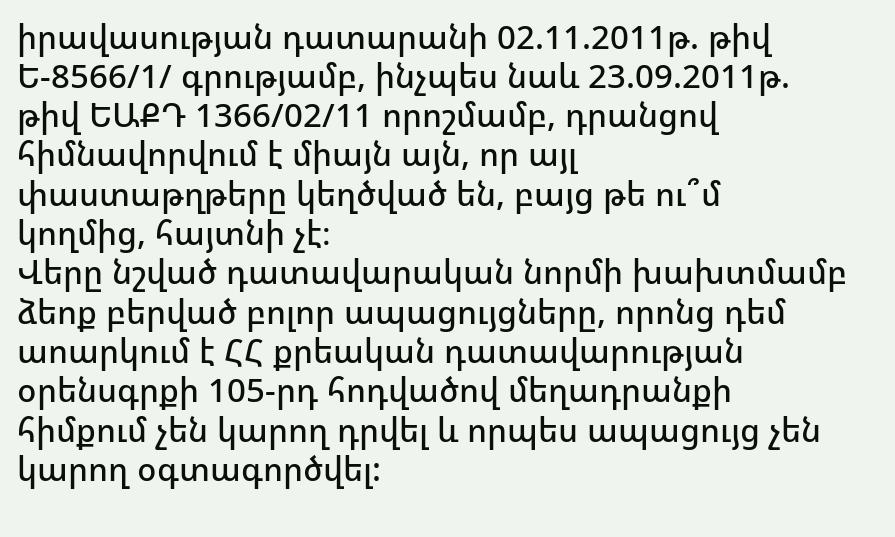իրավասության դատարանի 02.11.2011թ. թիվ Ե-8566/1/ գրությամբ, ինչպես նաև 23.09.2011թ. թիվ ԵԱՔԴ 1366/02/11 որոշմամբ, դրանցով հիմնավորվում է միայն այն, որ այլ փաստաթղթերը կեղծված են, բայց թե ու՞մ կողմից, հայտնի չէ։
Վերը նշված դատավարական նորմի խախտմամբ ձեոք բերված բոլոր ապացույցները, որոնց դեմ աոարկում է ՀՀ քրեական դատավարության օրենսգրքի 105-րդ հոդվածով մեղադրանքի հիմքում չեն կարող դրվել և որպես ապացույց չեն կարող օգտագործվել: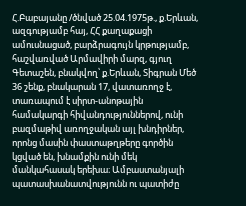Հ.Բաբայանը /ծնված 25.04.1975թ., ք.Երևան, ազգությամբ հայ, ՀՀ քաղաքացի ամուսնացած, բարձրագույն կրթությամբ, հաշվառված Արմավիրի մարզ, գյուղ Գետաշեն, բնակվող՝ ք.Երևան, Տիգրան Մեծ 36 շենք, բնակարան 17, վատառողջ է, տառապում է սիրտ-անոթային համակարգի հիվանդություններով, ունի բազմաթիվ առողջական այլ խնդիրներ, որոնց մասին փաստաթղթերը գործին կցված են, խնամքին ունի մեկ մանկահասակ երեխա։ Ամբաստանյալի պատասխանատվությունն ու պատիժը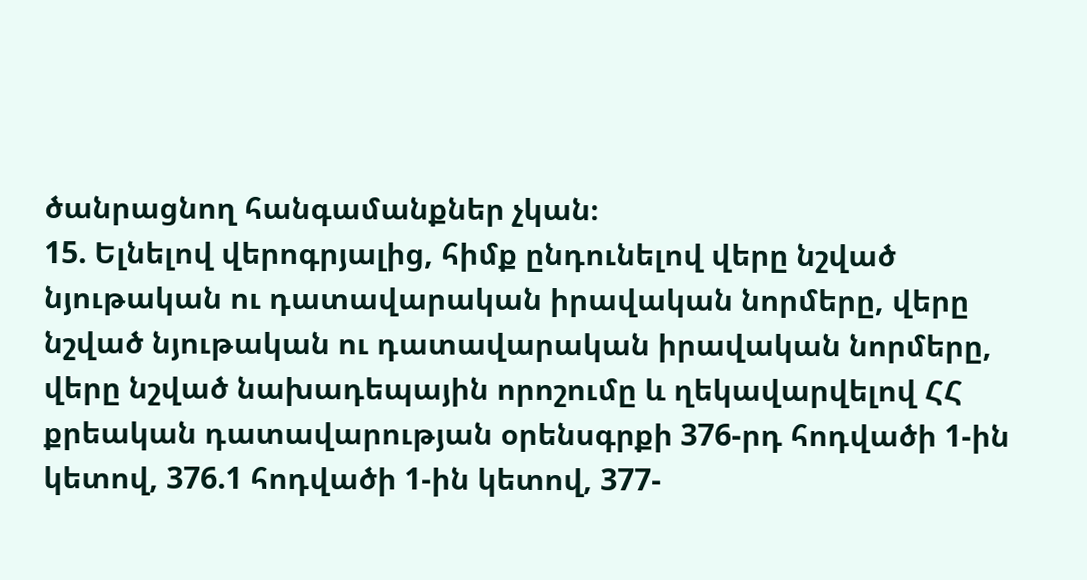ծանրացնող հանգամանքներ չկան։
15. Ելնելով վերոգրյալից, հիմք ընդունելով վերը նշված նյութական ու դատավարական իրավական նորմերը, վերը նշված նյութական ու դատավարական իրավական նորմերը, վերը նշված նախադեպային որոշումը և ղեկավարվելով ՀՀ քրեական դատավարության օրենսգրքի 376-րդ հոդվածի 1-ին կետով, 376.1 հոդվածի 1-ին կետով, 377-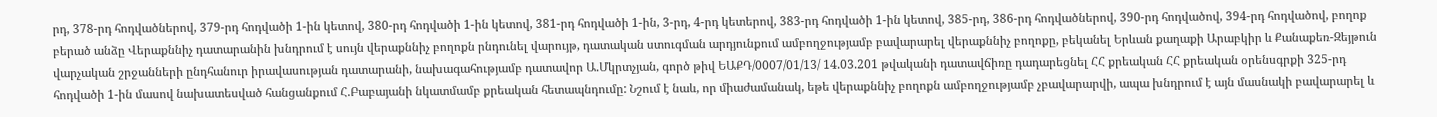րդ, 378-րդ հոդվածներով, 379-րդ հոդվածի 1-ին կետով, 380-րդ հոդվածի 1-ին կետով, 381-րդ հոդվածի 1-ին, 3-րդ, 4-րդ կետերով, 383-րդ հոդվածի 1-ին կետով, 385-րդ, 386-րդ հոդվածներով, 390-րդ հոդվածով, 394-րդ հոդվածով, բողոք բերած անձը Վերաքննիչ դատարանին խնդրում է սույն վերաքննիչ բողոքն րնդունել վարույթ, դատական ստուգման արդյունքում ամբողջությամբ բավարարել վերաքննիչ բողոքը, բեկանել Երևան քաղաքի Արաբկիր և Քանաքեռ-Զեյթուն վարչական շրջանների ընդհանուր իրավասության դատարանի, նախագահությամբ դատավոր Ա.Մկրտչյան, գործ թիվ ԵԱՔԴ/0007/01/13/ 14.03.201 թվականի դատավճիռը դադարեցնել ՀՀ քրեական ՀՀ քրեական օրենսգրքի 325-րդ հոդվածի 1-ին մասով նախատեսված հանցանքում Հ.Բաբայանի նկատմամբ քրեական հետապնդումը: Նշում է նաև, որ միաժամանակ, եթե վերաքննիչ բողոքն ամբողջությամբ չբավարարվի, ապա խնդրում է այն մասնակի բավարարել և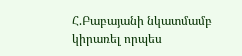Հ.Բաբայանի նկատմամբ կիրառել որպես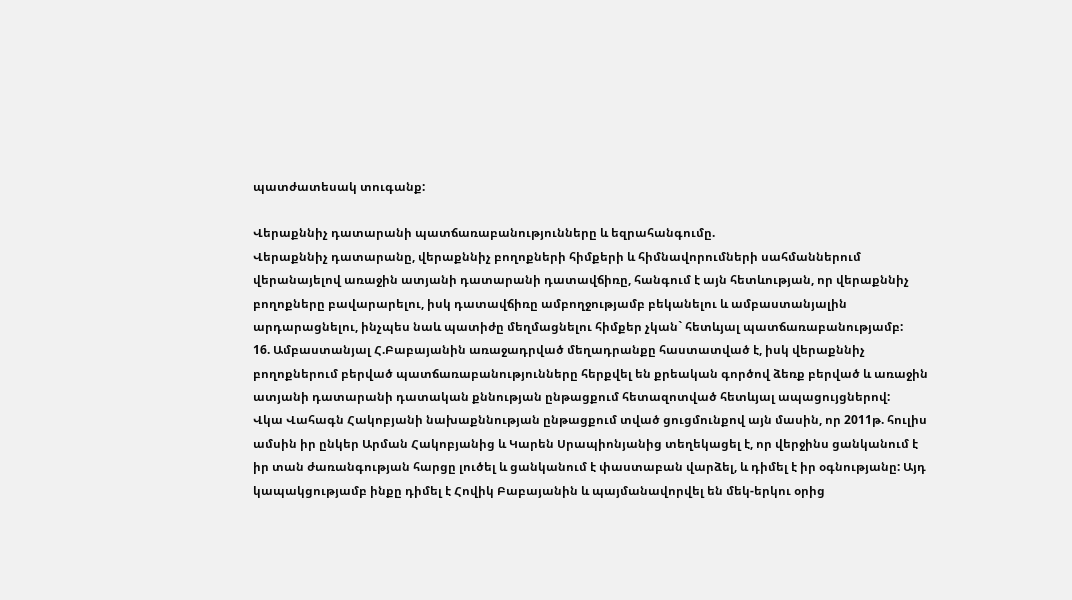պատժատեսակ տուգանք:

Վերաքննիչ դատարանի պատճառաբանությունները և եզրահանգումը.
Վերաքննիչ դատարանը, վերաքննիչ բողոքների հիմքերի և հիմնավորումների սահմաններում վերանայելով առաջին ատյանի դատարանի դատավճիռը, հանգում է այն հետևության, որ վերաքննիչ բողոքները բավարարելու, իսկ դատավճիռը ամբողջությամբ բեկանելու և ամբաստանյալին արդարացնելու, ինչպես նաև պատիժը մեղմացնելու հիմքեր չկան` հետևյալ պատճառաբանությամբ:
16. Ամբաստանյալ Հ.Բաբայանին առաջադրված մեղադրանքը հաստատված է, իսկ վերաքննիչ բողոքներում բերված պատճառաբանությունները հերքվել են քրեական գործով ձեռք բերված և առաջին ատյանի դատարանի դատական քննության ընթացքում հետազոտված հետևյալ ապացույցներով:
Վկա Վահագն Հակոբյանի նախաքննության ընթացքում տված ցուցմունքով այն մասին, որ 2011թ. հուլիս ամսին իր ընկեր Արման Հակոբյանից և Կարեն Սրապիոնյանից տեղեկացել է, որ վերջինս ցանկանում է իր տան ժառանգության հարցը լուծել և ցանկանում է փաստաբան վարձել, և դիմել է իր օգնությանը: Այդ կապակցությամբ ինքը դիմել է Հովիկ Բաբայանին և պայմանավորվել են մեկ-երկու օրից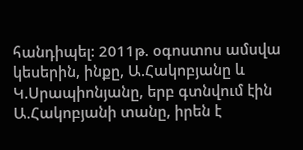հանդիպել: 2011թ. օգոստոս ամսվա կեսերին, ինքը, Ա.Հակոբյանը և Կ.Սրապիոնյանը, երբ գտնվում էին Ա.Հակոբյանի տանը, իրեն է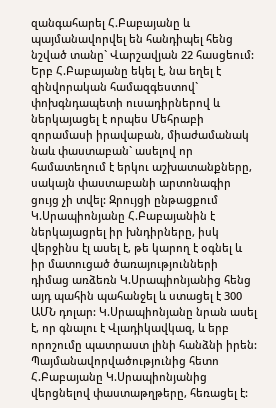զանգահարել Հ.Բաբայանը և պայմանավորվել են հանդիպել հենց նշված տանը` Վարշավյան 22 հասցեում: Երբ Հ.Բաբայանը եկել է, նա եղել է զինվորական համազգեստով` փոխգնդապետի ուսադիրներով և ներկայացել է որպես Մեհրաբի զորամասի իրավաբան, միաժամանակ նաև փաստաբան` ասելով որ համատեղում է երկու աշխատանքները, սակայն փաստաբանի արտոնագիր ցույց չի տվել: Զրույցի ընթացքում Կ.Սրապիոնյանը Հ.Բաբայանին է ներկայացրել իր խնդիրները, իսկ վերջինս էլ ասել է, թե կարող է օգնել և իր մատուցած ծառայությունների դիմաց առձեռն Կ.Սրապիոնյանից հենց այդ պահին պահանջել և ստացել է 300 ԱՄՆ դոլար: Կ.Սրապիոնյանը նրան ասել է, որ գնալու է Վլադիկավկազ, և երբ որոշումը պատրաստ լինի հանձնի իրեն: Պայմանավորվածությունից հետո Հ.Բաբայանը Կ.Սրապիոնյանից վերցնելով փաստաթղթերը, հեռացել է: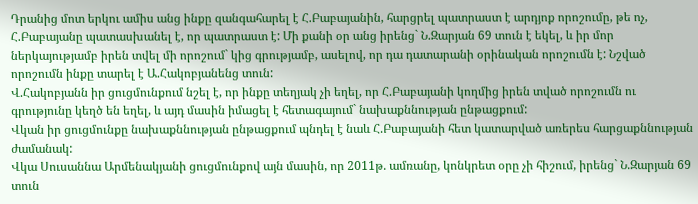Դրանից մոտ երկու ամիս անց ինքը զանգահարել է Հ.Բաբայանին, հարցրել պատրաստ է արդյոք որոշումը, թե ոչ, Հ.Բաբայանը պատասխանել է, որ պատրաստ է: Մի քանի օր անց իրենց` Ն.Զարյան 69 տուն է եկել, և իր մոր ներկայությամբ իրեն տվել մի որոշում` կից գրությամբ, ասելով, որ դա դատարանի օրինական որոշումն է: Նշված որոշումն ինքը տարել է Ա.Հակոբյանենց տուն:
Վ.Հակոբյանն իր ցուցմունքում նշել է, որ ինքը տեղյակ չի եղել, որ Հ.Բաբայանի կողմից իրեն տված որոշումն ու գրությունը կեղծ են եղել, և այդ մասին իմացել է հետագայում` նախաքննության ընթացքում:
Վկան իր ցուցմունքը նախաքննության ընթացքում պնդել է նաև Հ.Բաբայանի հետ կատարված առերես հարցաքննության ժամանակ:
Վկա Սուսաննա Արմենակյանի ցուցմունքով այն մասին, որ 2011թ. ամռանը, կոնկրետ օրը չի հիշում, իրենց` Ն.Զարյան 69 տուն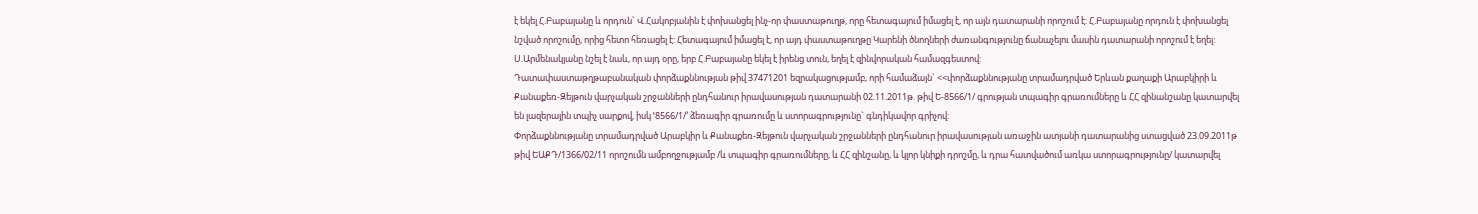է եկել Հ.Բաբայանը և որդուն` Վ.Հակոբյանին է փոխանցել ինչ-որ փաստաթուղթ, որը հետագայում իմացել է, որ այն դատարանի որոշում է: Հ.Բաբայանը որդուն է փոխանցել նշված որոշումը, որից հետո հեռացել է: Հետագայում իմացել է, որ այդ փաստաթուղթը Կարենի ծնողների ժառանգությունը ճանաչելու մասին դատարանի որոշում է եղել:
Ս.Արմենակյանը նշել է նաև, որ այդ օրը, երբ Հ.Բաբայանը եկել է իրենց տուն, եղել է զինվորական համազգեստով:
Դատափաստաթղթաբանական փորձաքննության թիվ 37471201 եզրակացությամբ, որի համաձայն` <<փորձաքննությանը տրամադրված Երևան քաղաքի Արաբկիրի և Քանաքեռ-Զեյթուն վարչական շրջանների ընդհանուր իրավասության դատարանի 02.11.2011թ. թիվ Ե-8566/1/ գրության տպագիր գրառումները և ՀՀ զինանշանը կատարվել են լազերային տպիչ սարքով, իսկ ՙ8566/1/՚ ձեռագիր գրառումը և ստորագրությունը` գնդիկավոր գրիչով:
Փորձաքննությանը տրամադրված Արաբկիր և Քանաքեռ-Զեյթուն վարչական շրջանների ընդհանուր իրավասության առաջին ատյանի դատարանից ստացված 23.09.2011թ թիվ ԵԱՔԴ/1366/02/11 որոշումն ամբողջությամբ /և տպագիր գրառումները, և ՀՀ զինշանը, և կլոր կնիքի դրոշմը, և դրա հատվածում առկա ստորագրությունը/ կատարվել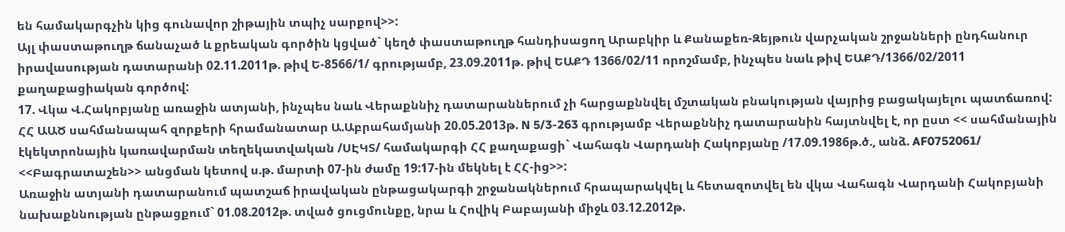են համակարգչին կից գունավոր շիթային տպիչ սարքով>>:
Այլ փաստաթուղթ ճանաչած և քրեական գործին կցված` կեղծ փաստաթուղթ հանդիսացող Արաբկիր և Քանաքեռ-Զեյթուն վարչական շրջանների ընդհանուր իրավասության դատարանի 02.11.2011թ. թիվ Ե-8566/1/ գրությամբ, 23.09.2011թ. թիվ ԵԱՔԴ 1366/02/11 որոշմամբ, ինչպես նաև թիվ ԵԱՔԴ/1366/02/2011 քաղաքացիական գործով:
17. Վկա Վ.Հակոբյանը առաջին ատյանի, ինչպես նաև Վերաքննիչ դատարաններում չի հարցաքննվել մշտական բնակության վայրից բացակայելու պատճառով: ՀՀ ԱԱԾ սահմանապահ զորքերի հրամանատար Ա.Աբրահամյանի 20.05.2013թ. N 5/3-263 գրությամբ Վերաքննիչ դատարանին հայտնվել է, որ ըստ << սահմանային էկեկտրոնային կառավարման տեղեկատվական /ՍԷԿՏ/ համակարգի ՀՀ քաղաքացի` Վահագն Վարդանի Հակոբյանը /17.09.1986թ.ծ., անձ. AF0752061/ <<Բագրատաշեն>> անցման կետով ս.թ. մարտի 07-ին ժամը 19:17-ին մեկնել է ՀՀ-ից>>:
Առաջին ատյանի դատարանում պատշաճ իրավական ընթացակարգի շրջանակներում հրապարակվել և հետազոտվել են վկա Վահագն Վարդանի Հակոբյանի նախաքննության ընթացքում` 01.08.2012թ. տված ցուցմունքը, նրա և Հովիկ Բաբայանի միջև 03.12.2012թ.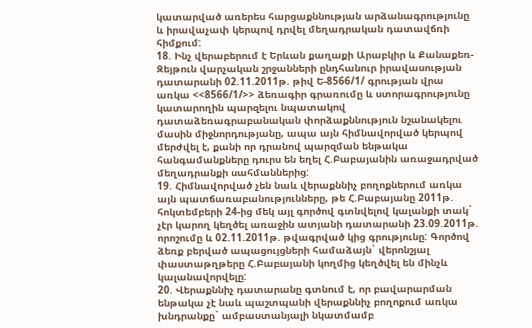կատարված առերես հարցաքննության արձանագրությունը և իրավաչափ կերպով դրվել մեղադրական դատավճռի հիմքում:
18. Ինչ վերաբերում է Երևան քաղաքի Արաբկիր և Քանաքեռ-Զեյթուն վարչական շրջանների ընդհանուր իրավասության դատարանի 02.11.2011թ. թիվ Ե-8566/1/ գրության վրա առկա <<8566/1/>> ձեռագիր գրառումը և ստորագրությունը կատարողին պարզելու նպատակով դատաձեռագրաբանական փորձաքննություն նշանակելու մասին միջնորդությանը, ապա այն հիմնավորված կերպով մերժվել է, քանի որ դրանով պարզման ենթակա հանգամանքները դուրս են եղել Հ.Բաբայանին առաջադրված մեղադրանքի սահմաններից:
19. Հիմնավորված չեն նաև վերաքննիչ բողոքներում առկա այն պատճառաբանությունները, թե Հ.Բաբայանը 2011թ. հոկտեմբերի 24-ից մեկ այլ գործով գտնվելով կալանքի տակ` չէր կարող կեղծել առաջին ատյանի դատարանի 23.09.2011թ. որոշումը և 02.11.2011թ. թվագրված կից գրությունը: Գործով ձեռք բերված ապացույցների համաձայն` վերոնշյալ փաստաթղթերը Հ.Բաբայանի կողմից կեղծվել են մինչև կալանավորվելը:
20. Վերաքննիչ դատարանը գտնում է, որ բավարարման ենթակա չէ նաև պաշտպանի վերաքննիչ բողոքում առկա խնդրանքը` ամբաստանյալի նկատմամբ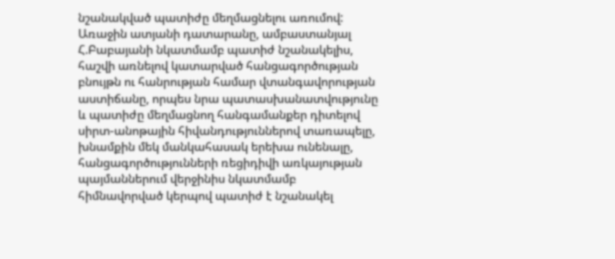նշանակված պատիժը մեղմացնելու առումով:
Առաջին ատյանի դատարանը, ամբաստանյալ Հ.Բաբայանի նկատմամբ պատիժ նշանակելիս, հաշվի առնելով կատարված հանցագործության բնույթն ու հանրության համար վտանգավորության աստիճանը, որպես նրա պատասխանատվությունը և պատիժը մեղմացնող հանգամանքեր դիտելով սիրտ-անոթային հիվանդություններով տառապելը, խնամքին մեկ մանկահասակ երեխա ունենալը, հանցագործությունների ռեցիդիվի առկայության պայմաններում վերջինիս նկատմամբ հիմնավորված կերպով պատիժ է նշանակել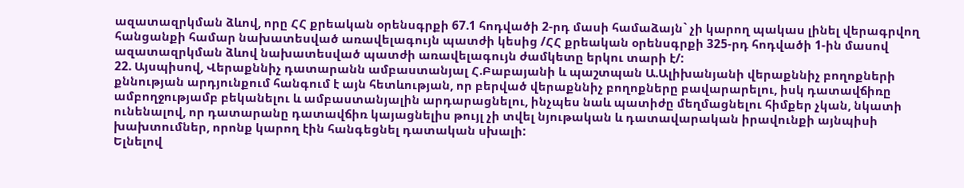ազատազրկման ձևով, որը ՀՀ քրեական օրենսգրքի 67.1 հոդվածի 2-րդ մասի համաձայն` չի կարող պակաս լինել վերագրվող հանցանքի համար նախատեսված առավելագույն պատժի կեսից /ՀՀ քրեական օրենսգրքի 325-րդ հոդվածի 1-ին մասով ազատազրկման ձևով նախատեսված պատժի առավելագույն ժամկետը երկու տարի է/:
22. Այսպիսով, Վերաքննիչ դատարանն ամբաստանյալ Հ.Բաբայանի և պաշտպան Ա.Ալիխանյանի վերաքննիչ բողոքների քննության արդյունքում հանգում է այն հետևության, որ բերված վերաքննիչ բողոքները բավարարելու, իսկ դատավճիռը ամբողջությամբ բեկանելու և ամբաստանյալին արդարացնելու, ինչպես նաև պատիժը մեղմացնելու հիմքեր չկան, նկատի ունենալով, որ դատարանը դատավճիռ կայացնելիս թույլ չի տվել նյութական և դատավարական իրավունքի այնպիսի խախտումներ, որոնք կարող էին հանգեցնել դատական սխալի:
Ելնելով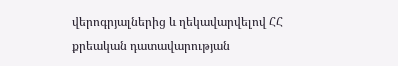վերոգրյալներից և ղեկավարվելով ՀՀ քրեական դատավարության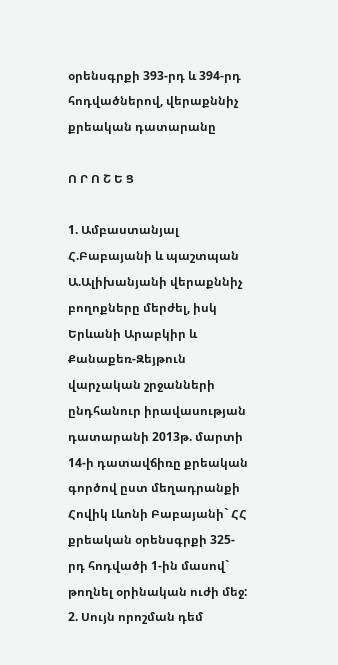օրենսգրքի 393-րդ և 394-րդ հոդվածներով, վերաքննիչ քրեական դատարանը

Ո Ր Ո Շ Ե Ց

1. Ամբաստանյալ Հ.Բաբայանի և պաշտպան Ա.Ալիխանյանի վերաքննիչ բողոքները մերժել, իսկ Երևանի Արաբկիր և Քանաքեռ-Զեյթուն վարչական շրջանների ընդհանուր իրավասության դատարանի 2013թ. մարտի 14-ի դատավճիռը քրեական գործով ըստ մեղադրանքի Հովիկ Լևոնի Բաբայանի` ՀՀ քրեական օրենսգրքի 325-րդ հոդվածի 1-ին մասով` թողնել օրինական ուժի մեջ:
2. Սույն որոշման դեմ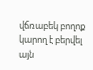վճռաբեկ բողոք կարող է բերվել այն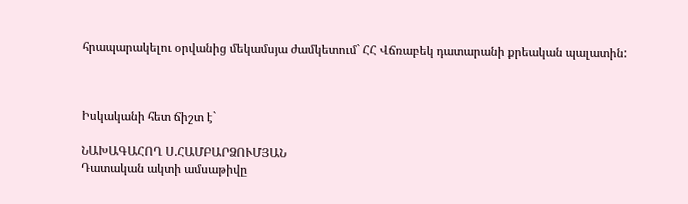հրապարակելու օրվանից մեկամսյա ժամկետում` ՀՀ Վճռաբեկ դատարանի քրեական պալատին:



Իսկականի հետ ճիշտ է`

ՆԱԽԱԳԱՀՈՂ Ս.ՀԱՄԲԱՐՁՈՒՄՅԱՆ
Դատական ակտի ամսաթիվը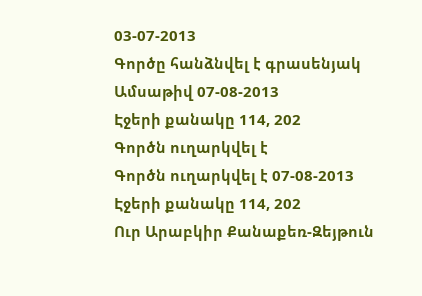03-07-2013
Գործը հանձնվել է գրասենյակ
Ամսաթիվ 07-08-2013
Էջերի քանակը 114, 202
Գործն ուղարկվել է
Գործն ուղարկվել է 07-08-2013
Էջերի քանակը 114, 202
Ուր Արաբկիր Քանաքեռ-Զեյթուն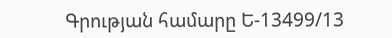Գրության համարը Ե-13499/13